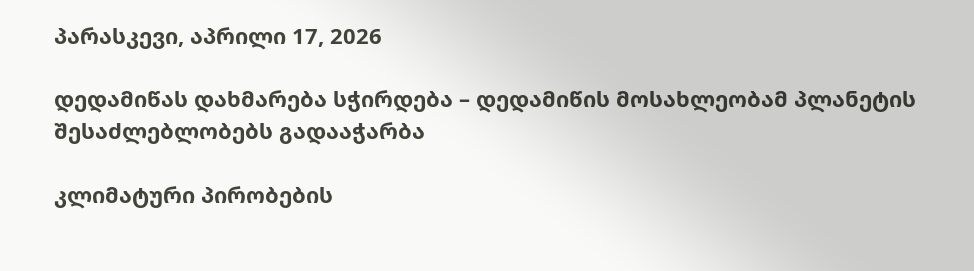პარასკევი, აპრილი 17, 2026

დედამიწას დახმარება სჭირდება – დედამიწის მოსახლეობამ პლანეტის შესაძლებლობებს გადააჭარბა

კლიმატური პირობების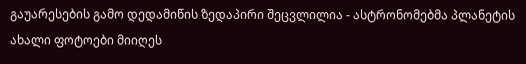გაუარესების გამო დედამიწის ზედაპირი შეცვლილია - ასტრონომებმა პლანეტის ახალი ფოტოები მიიღეს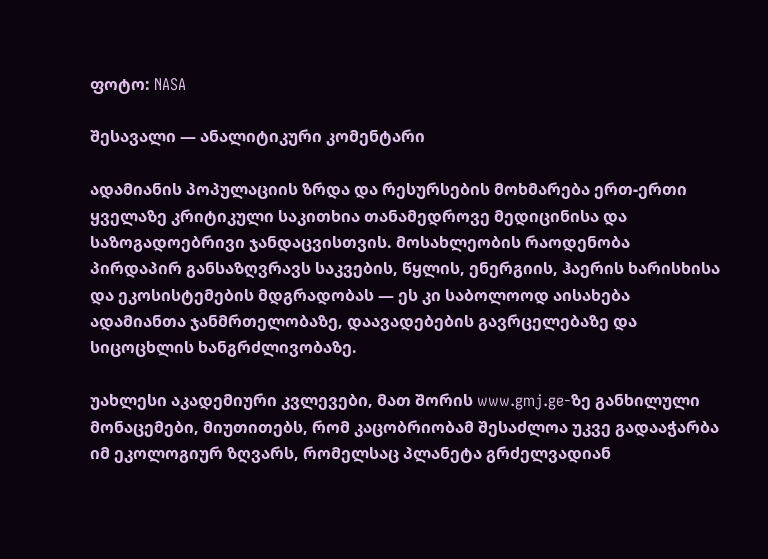ფოტო: NASA

შესავალი — ანალიტიკური კომენტარი

ადამიანის პოპულაციის ზრდა და რესურსების მოხმარება ერთ-ერთი ყველაზე კრიტიკული საკითხია თანამედროვე მედიცინისა და საზოგადოებრივი ჯანდაცვისთვის. მოსახლეობის რაოდენობა პირდაპირ განსაზღვრავს საკვების, წყლის, ენერგიის, ჰაერის ხარისხისა და ეკოსისტემების მდგრადობას — ეს კი საბოლოოდ აისახება ადამიანთა ჯანმრთელობაზე, დაავადებების გავრცელებაზე და სიცოცხლის ხანგრძლივობაზე.

უახლესი აკადემიური კვლევები, მათ შორის www.gmj.ge-ზე განხილული მონაცემები, მიუთითებს, რომ კაცობრიობამ შესაძლოა უკვე გადააჭარბა იმ ეკოლოგიურ ზღვარს, რომელსაც პლანეტა გრძელვადიან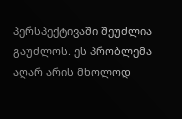პერსპექტივაში შეუძლია გაუძლოს. ეს პრობლემა აღარ არის მხოლოდ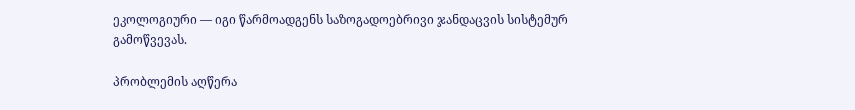ეკოლოგიური — იგი წარმოადგენს საზოგადოებრივი ჯანდაცვის სისტემურ გამოწვევას.

პრობლემის აღწერა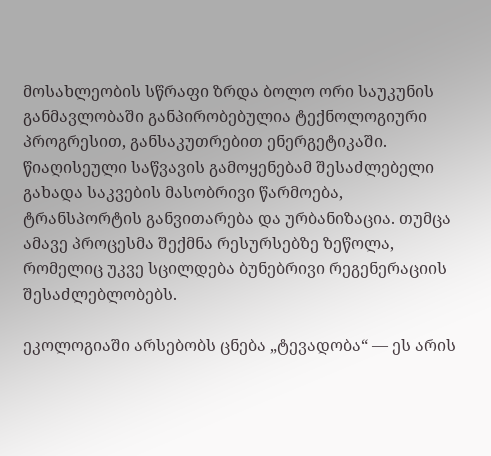მოსახლეობის სწრაფი ზრდა ბოლო ორი საუკუნის განმავლობაში განპირობებულია ტექნოლოგიური პროგრესით, განსაკუთრებით ენერგეტიკაში. წიაღისეული საწვავის გამოყენებამ შესაძლებელი გახადა საკვების მასობრივი წარმოება, ტრანსპორტის განვითარება და ურბანიზაცია. თუმცა ამავე პროცესმა შექმნა რესურსებზე ზეწოლა, რომელიც უკვე სცილდება ბუნებრივი რეგენერაციის შესაძლებლობებს.

ეკოლოგიაში არსებობს ცნება „ტევადობა“ — ეს არის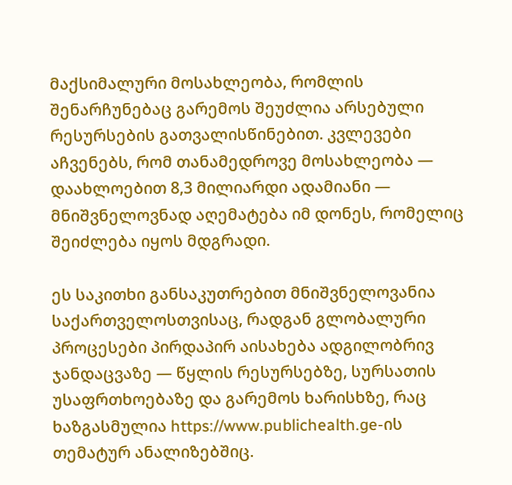მაქსიმალური მოსახლეობა, რომლის შენარჩუნებაც გარემოს შეუძლია არსებული რესურსების გათვალისწინებით. კვლევები აჩვენებს, რომ თანამედროვე მოსახლეობა — დაახლოებით 8,3 მილიარდი ადამიანი — მნიშვნელოვნად აღემატება იმ დონეს, რომელიც შეიძლება იყოს მდგრადი.

ეს საკითხი განსაკუთრებით მნიშვნელოვანია საქართველოსთვისაც, რადგან გლობალური პროცესები პირდაპირ აისახება ადგილობრივ ჯანდაცვაზე — წყლის რესურსებზე, სურსათის უსაფრთხოებაზე და გარემოს ხარისხზე, რაც ხაზგასმულია https://www.publichealth.ge-ის თემატურ ანალიზებშიც.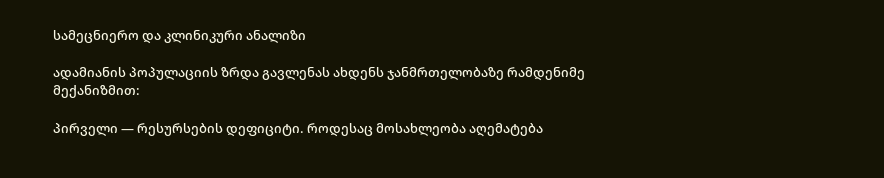სამეცნიერო და კლინიკური ანალიზი

ადამიანის პოპულაციის ზრდა გავლენას ახდენს ჯანმრთელობაზე რამდენიმე მექანიზმით:

პირველი — რესურსების დეფიციტი. როდესაც მოსახლეობა აღემატება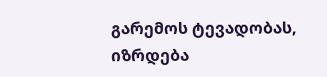გარემოს ტევადობას, იზრდება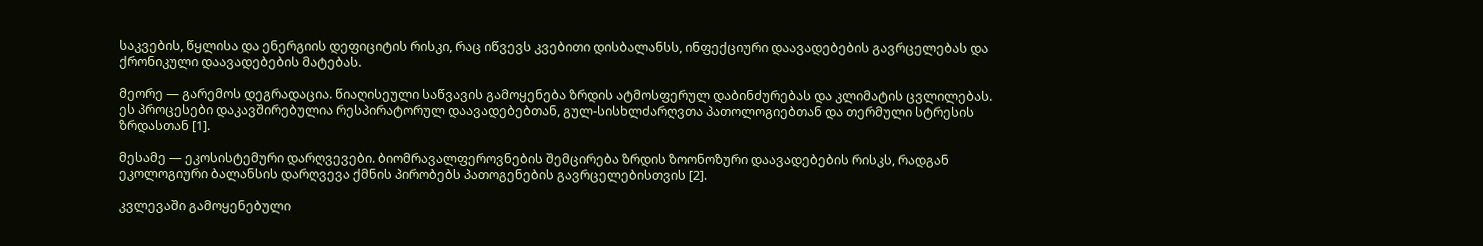საკვების, წყლისა და ენერგიის დეფიციტის რისკი, რაც იწვევს კვებითი დისბალანსს, ინფექციური დაავადებების გავრცელებას და ქრონიკული დაავადებების მატებას.

მეორე — გარემოს დეგრადაცია. წიაღისეული საწვავის გამოყენება ზრდის ატმოსფერულ დაბინძურებას და კლიმატის ცვლილებას. ეს პროცესები დაკავშირებულია რესპირატორულ დაავადებებთან, გულ-სისხლძარღვთა პათოლოგიებთან და თერმული სტრესის ზრდასთან [1].

მესამე — ეკოსისტემური დარღვევები. ბიომრავალფეროვნების შემცირება ზრდის ზოონოზური დაავადებების რისკს, რადგან ეკოლოგიური ბალანსის დარღვევა ქმნის პირობებს პათოგენების გავრცელებისთვის [2].

კვლევაში გამოყენებული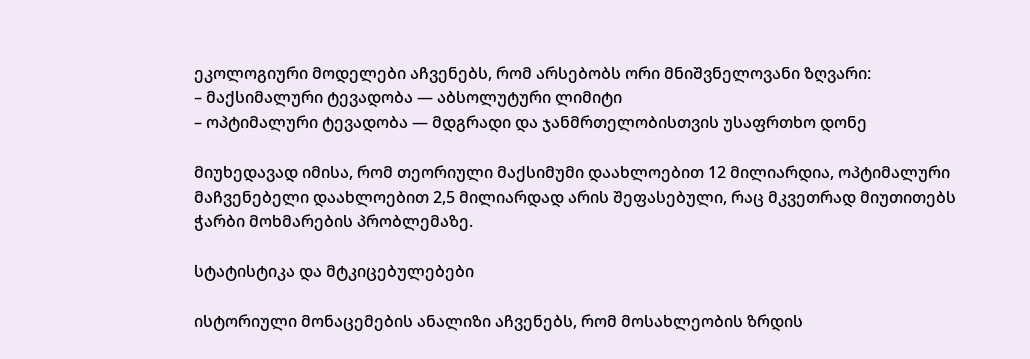ეკოლოგიური მოდელები აჩვენებს, რომ არსებობს ორი მნიშვნელოვანი ზღვარი:
– მაქსიმალური ტევადობა — აბსოლუტური ლიმიტი
– ოპტიმალური ტევადობა — მდგრადი და ჯანმრთელობისთვის უსაფრთხო დონე

მიუხედავად იმისა, რომ თეორიული მაქსიმუმი დაახლოებით 12 მილიარდია, ოპტიმალური მაჩვენებელი დაახლოებით 2,5 მილიარდად არის შეფასებული, რაც მკვეთრად მიუთითებს ჭარბი მოხმარების პრობლემაზე.

სტატისტიკა და მტკიცებულებები

ისტორიული მონაცემების ანალიზი აჩვენებს, რომ მოსახლეობის ზრდის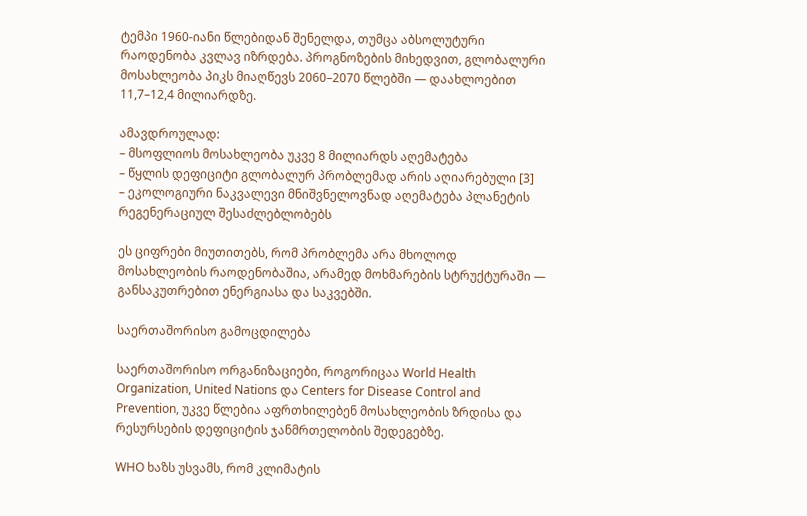ტემპი 1960-იანი წლებიდან შენელდა, თუმცა აბსოლუტური რაოდენობა კვლავ იზრდება. პროგნოზების მიხედვით, გლობალური მოსახლეობა პიკს მიაღწევს 2060–2070 წლებში — დაახლოებით 11,7–12,4 მილიარდზე.

ამავდროულად:
– მსოფლიოს მოსახლეობა უკვე 8 მილიარდს აღემატება
– წყლის დეფიციტი გლობალურ პრობლემად არის აღიარებული [3]
– ეკოლოგიური ნაკვალევი მნიშვნელოვნად აღემატება პლანეტის რეგენერაციულ შესაძლებლობებს

ეს ციფრები მიუთითებს, რომ პრობლემა არა მხოლოდ მოსახლეობის რაოდენობაშია, არამედ მოხმარების სტრუქტურაში — განსაკუთრებით ენერგიასა და საკვებში.

საერთაშორისო გამოცდილება

საერთაშორისო ორგანიზაციები, როგორიცაა World Health Organization, United Nations და Centers for Disease Control and Prevention, უკვე წლებია აფრთხილებენ მოსახლეობის ზრდისა და რესურსების დეფიციტის ჯანმრთელობის შედეგებზე.

WHO ხაზს უსვამს, რომ კლიმატის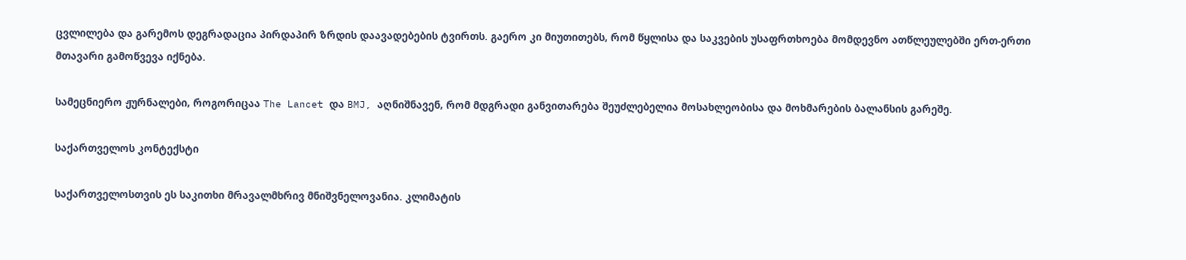ცვლილება და გარემოს დეგრადაცია პირდაპირ ზრდის დაავადებების ტვირთს. გაერო კი მიუთითებს, რომ წყლისა და საკვების უსაფრთხოება მომდევნო ათწლეულებში ერთ-ერთი მთავარი გამოწვევა იქნება.

სამეცნიერო ჟურნალები, როგორიცაა The Lancet და BMJ, აღნიშნავენ, რომ მდგრადი განვითარება შეუძლებელია მოსახლეობისა და მოხმარების ბალანსის გარეშე.

საქართველოს კონტექსტი

საქართველოსთვის ეს საკითხი მრავალმხრივ მნიშვნელოვანია. კლიმატის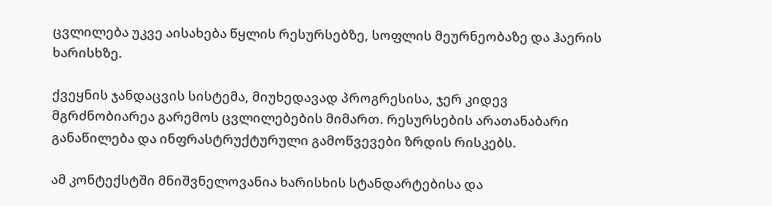ცვლილება უკვე აისახება წყლის რესურსებზე, სოფლის მეურნეობაზე და ჰაერის ხარისხზე.

ქვეყნის ჯანდაცვის სისტემა, მიუხედავად პროგრესისა, ჯერ კიდევ მგრძნობიარეა გარემოს ცვლილებების მიმართ. რესურსების არათანაბარი განაწილება და ინფრასტრუქტურული გამოწვევები ზრდის რისკებს.

ამ კონტექსტში მნიშვნელოვანია ხარისხის სტანდარტებისა და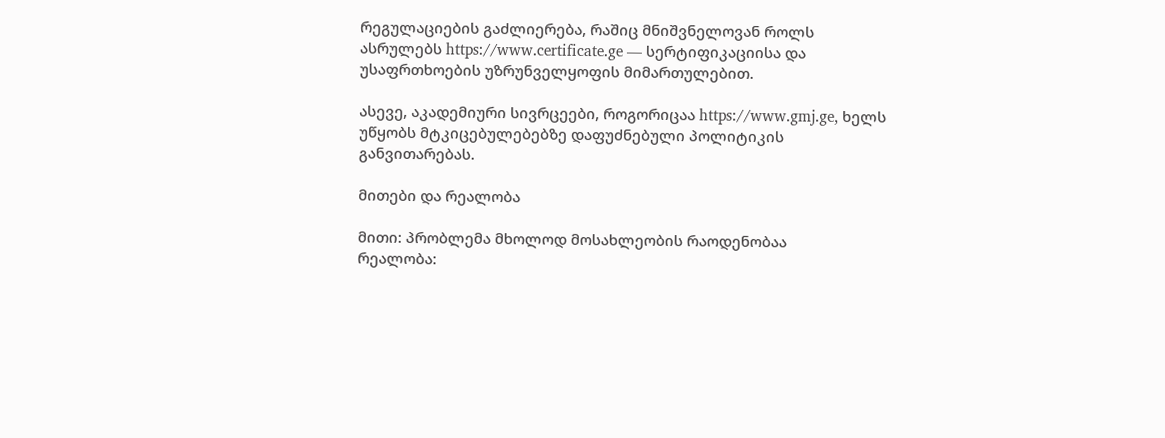რეგულაციების გაძლიერება, რაშიც მნიშვნელოვან როლს ასრულებს https://www.certificate.ge — სერტიფიკაციისა და უსაფრთხოების უზრუნველყოფის მიმართულებით.

ასევე, აკადემიური სივრცეები, როგორიცაა https://www.gmj.ge, ხელს უწყობს მტკიცებულებებზე დაფუძნებული პოლიტიკის განვითარებას.

მითები და რეალობა

მითი: პრობლემა მხოლოდ მოსახლეობის რაოდენობაა
რეალობა: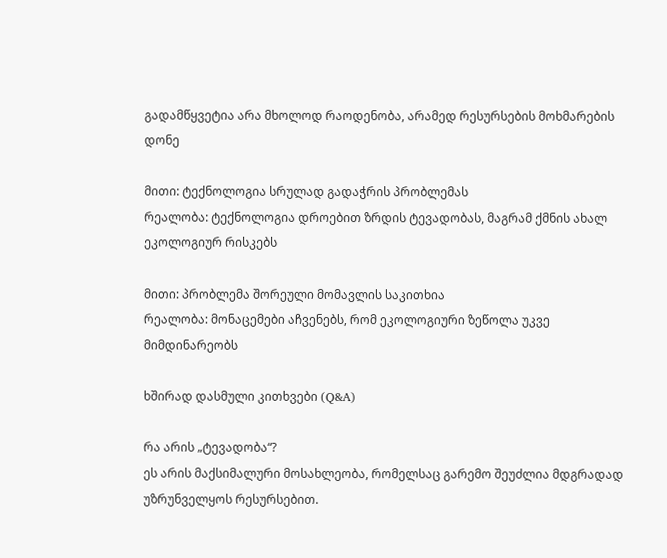გადამწყვეტია არა მხოლოდ რაოდენობა, არამედ რესურსების მოხმარების დონე

მითი: ტექნოლოგია სრულად გადაჭრის პრობლემას
რეალობა: ტექნოლოგია დროებით ზრდის ტევადობას, მაგრამ ქმნის ახალ ეკოლოგიურ რისკებს

მითი: პრობლემა შორეული მომავლის საკითხია
რეალობა: მონაცემები აჩვენებს, რომ ეკოლოგიური ზეწოლა უკვე მიმდინარეობს

ხშირად დასმული კითხვები (Q&A)

რა არის „ტევადობა“?
ეს არის მაქსიმალური მოსახლეობა, რომელსაც გარემო შეუძლია მდგრადად უზრუნველყოს რესურსებით.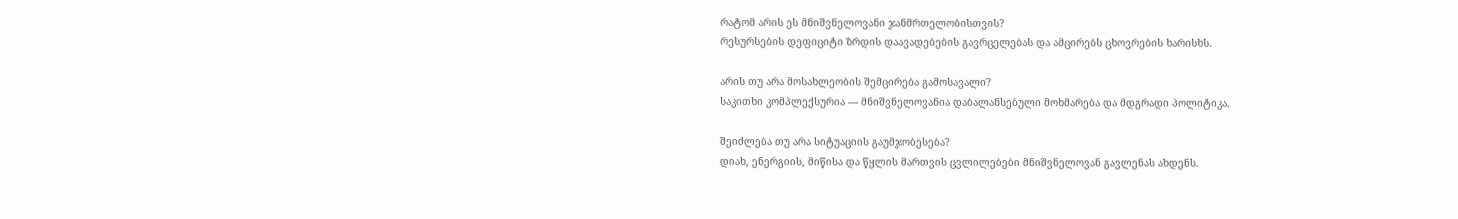რატომ არის ეს მნიშვნელოვანი ჯანმრთელობისთვის?
რესურსების დეფიციტი ზრდის დაავადებების გავრცელებას და ამცირებს ცხოვრების ხარისხს.

არის თუ არა მოსახლეობის შემცირება გამოსავალი?
საკითხი კომპლექსურია — მნიშვნელოვანია დაბალანსებული მოხმარება და მდგრადი პოლიტიკა.

შეიძლება თუ არა სიტუაციის გაუმჯობესება?
დიახ, ენერგიის, მიწისა და წყლის მართვის ცვლილებები მნიშვნელოვან გავლენას ახდენს.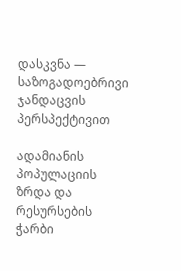დასკვნა — საზოგადოებრივი ჯანდაცვის პერსპექტივით

ადამიანის პოპულაციის ზრდა და რესურსების ჭარბი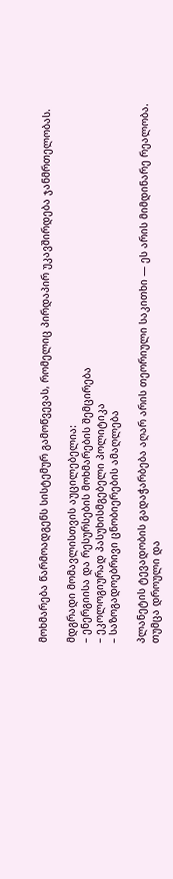მოხმარება წარმოადგენს სისტემურ გამოწვევას, რომელიც პირდაპირ უკავშირდება ჯანმრთელობას.

მდგრადი მომავლისთვის აუცილებელია:
– ენერგიისა და რესურსების მოხმარების შემცირება
– ეკოლოგიურად პასუხისმგებელი პოლიტიკა
– საზოგადოებრივი ცნობიერების ამაღლება

პლანეტის ტევადობის გადაჭარბება აღარ არის თეორიული საკითხი — ეს არის მიმდინარე რეალობა. თუმცა დროული და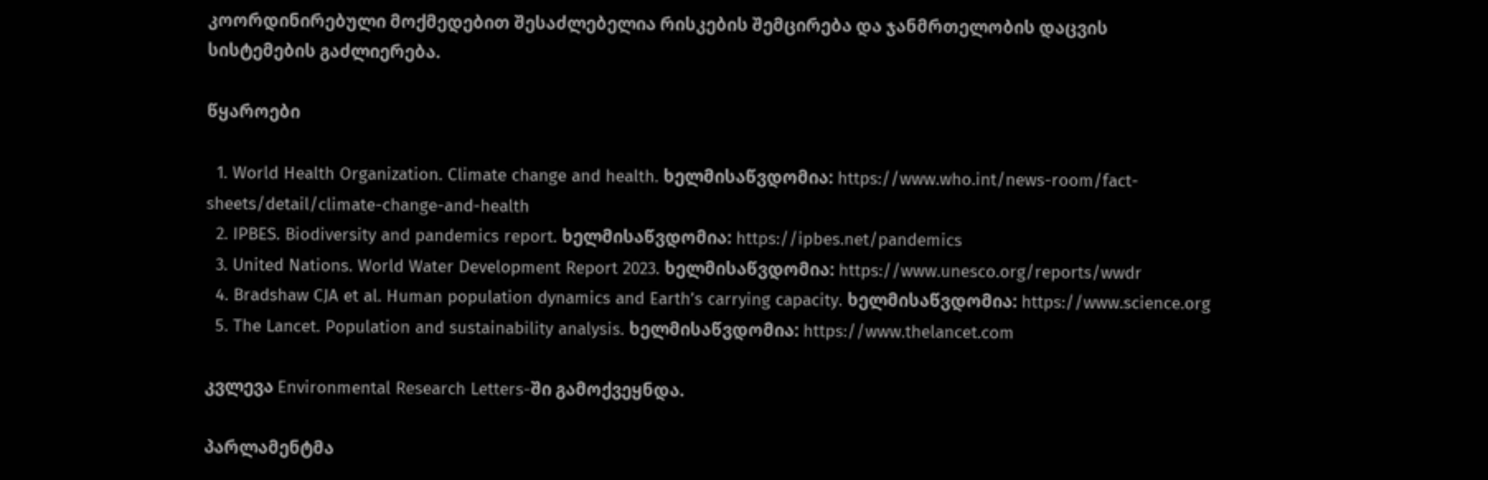კოორდინირებული მოქმედებით შესაძლებელია რისკების შემცირება და ჯანმრთელობის დაცვის სისტემების გაძლიერება.

წყაროები

  1. World Health Organization. Climate change and health. ხელმისაწვდომია: https://www.who.int/news-room/fact-sheets/detail/climate-change-and-health
  2. IPBES. Biodiversity and pandemics report. ხელმისაწვდომია: https://ipbes.net/pandemics
  3. United Nations. World Water Development Report 2023. ხელმისაწვდომია: https://www.unesco.org/reports/wwdr
  4. Bradshaw CJA et al. Human population dynamics and Earth’s carrying capacity. ხელმისაწვდომია: https://www.science.org
  5. The Lancet. Population and sustainability analysis. ხელმისაწვდომია: https://www.thelancet.com

კვლევა Environmental Research Letters-ში გამოქვეყნდა.

პარლამენტმა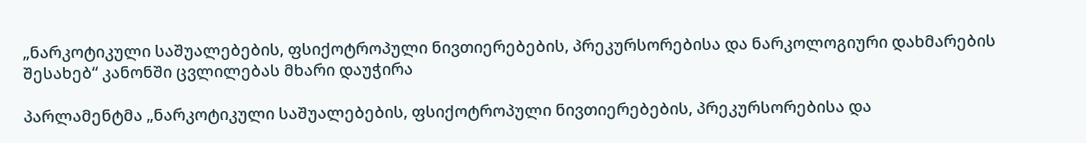„ნარკოტიკული საშუალებების, ფსიქოტროპული ნივთიერებების, პრეკურსორებისა და ნარკოლოგიური დახმარების შესახებ“ კანონში ცვლილებას მხარი დაუჭირა

პარლამენტმა „ნარკოტიკული საშუალებების, ფსიქოტროპული ნივთიერებების, პრეკურსორებისა და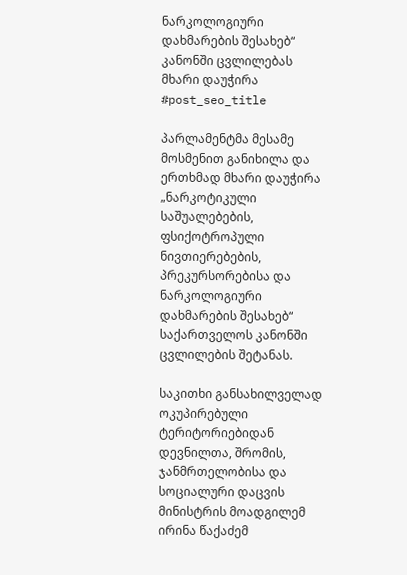ნარკოლოგიური დახმარების შესახებ“ კანონში ცვლილებას მხარი დაუჭირა
#post_seo_title

პარლამენტმა მესამე მოსმენით განიხილა და ერთხმად მხარი დაუჭირა „ნარკოტიკული საშუალებების, ფსიქოტროპული ნივთიერებების, პრეკურსორებისა და ნარკოლოგიური დახმარების შესახებ“ საქართველოს კანონში ცვლილების შეტანას.

საკითხი განსახილველად ოკუპირებული ტერიტორიებიდან დევნილთა, შრომის, ჯანმრთელობისა და სოციალური დაცვის მინისტრის მოადგილემ ირინა წაქაძემ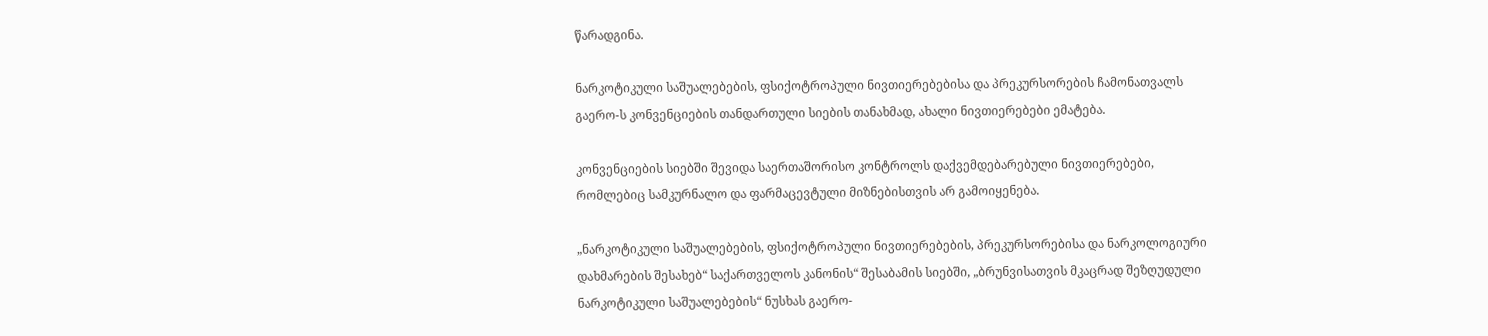წარადგინა.

ნარკოტიკული საშუალებების, ფსიქოტროპული ნივთიერებებისა და პრეკურსორების ჩამონათვალს გაერო-ს კონვენციების თანდართული სიების თანახმად, ახალი ნივთიერებები ემატება.

კონვენციების სიებში შევიდა საერთაშორისო კონტროლს დაქვემდებარებული ნივთიერებები, რომლებიც სამკურნალო და ფარმაცევტული მიზნებისთვის არ გამოიყენება.

„ნარკოტიკული საშუალებების, ფსიქოტროპული ნივთიერებების, პრეკურსორებისა და ნარკოლოგიური დახმარების შესახებ“ საქართველოს კანონის“ შესაბამის სიებში, „ბრუნვისათვის მკაცრად შეზღუდული ნარკოტიკული საშუალებების“ ნუსხას გაერო-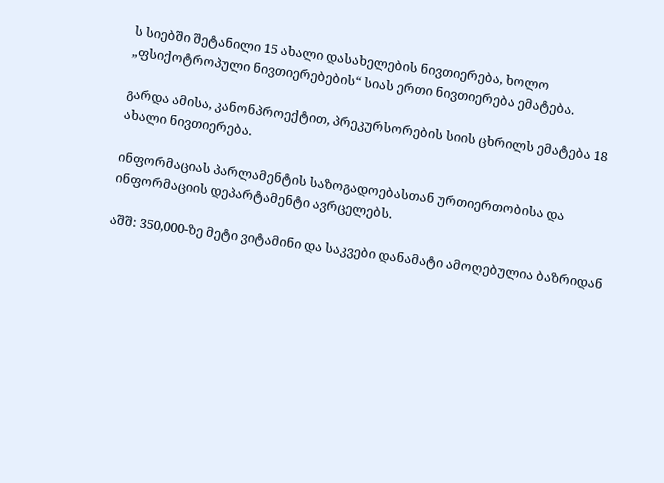ს სიებში შეტანილი 15 ახალი დასახელების ნივთიერება, ხოლო „ფსიქოტროპული ნივთიერებების“ სიას ერთი ნივთიერება ემატება.

გარდა ამისა, კანონპროექტით, პრეკურსორების სიის ცხრილს ემატება 18 ახალი ნივთიერება.

ინფორმაციას პარლამენტის საზოგადოებასთან ურთიერთობისა და ინფორმაციის დეპარტამენტი ავრცელებს.

აშშ: 350,000-ზე მეტი ვიტამინი და საკვები დანამატი ამოღებულია ბაზრიდან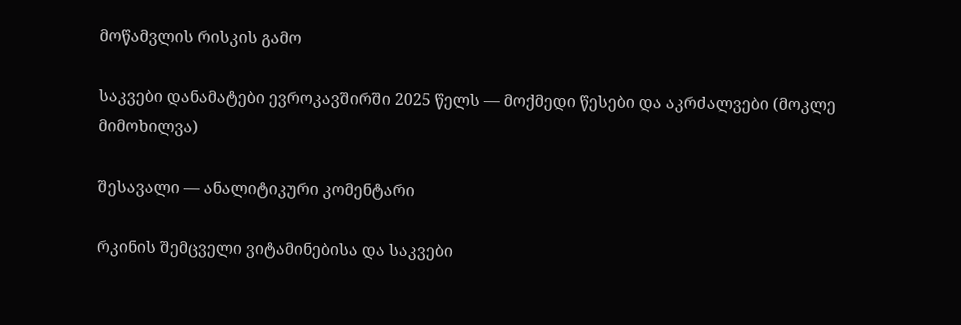მოწამვლის რისკის გამო

საკვები დანამატები ევროკავშირში 2025 წელს — მოქმედი წესები და აკრძალვები (მოკლე მიმოხილვა)

შესავალი — ანალიტიკური კომენტარი

რკინის შემცველი ვიტამინებისა და საკვები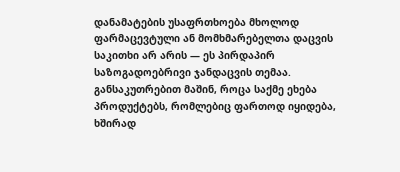დანამატების უსაფრთხოება მხოლოდ ფარმაცევტული ან მომხმარებელთა დაცვის საკითხი არ არის — ეს პირდაპირ საზოგადოებრივი ჯანდაცვის თემაა. განსაკუთრებით მაშინ, როცა საქმე ეხება პროდუქტებს, რომლებიც ფართოდ იყიდება, ხშირად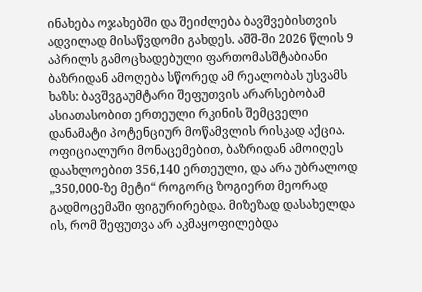ინახება ოჯახებში და შეიძლება ბავშვებისთვის ადვილად მისაწვდომი გახდეს. აშშ-ში 2026 წლის 9 აპრილს გამოცხადებული ფართომასშტაბიანი ბაზრიდან ამოღება სწორედ ამ რეალობას უსვამს ხაზს: ბავშვგაუმტარი შეფუთვის არარსებობამ ასიათასობით ერთეული რკინის შემცველი დანამატი პოტენციურ მოწამვლის რისკად აქცია. ოფიციალური მონაცემებით, ბაზრიდან ამოიღეს დაახლოებით 356,140 ერთეული, და არა უბრალოდ „350,000-ზე მეტი“ როგორც ზოგიერთ მეორად გადმოცემაში ფიგურირებდა. მიზეზად დასახელდა ის, რომ შეფუთვა არ აკმაყოფილებდა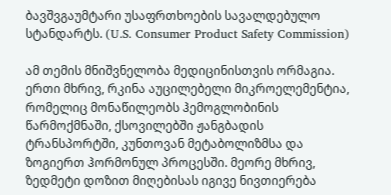ბავშვგაუმტარი უსაფრთხოების სავალდებულო სტანდარტს. (U.S. Consumer Product Safety Commission)

ამ თემის მნიშვნელობა მედიცინისთვის ორმაგია. ერთი მხრივ, რკინა აუცილებელი მიკროელემენტია, რომელიც მონაწილეობს ჰემოგლობინის წარმოქმნაში, ქსოვილებში ჟანგბადის ტრანსპორტში, კუნთოვან მეტაბოლიზმსა და ზოგიერთ ჰორმონულ პროცესში. მეორე მხრივ, ზედმეტი დოზით მიღებისას იგივე ნივთიერება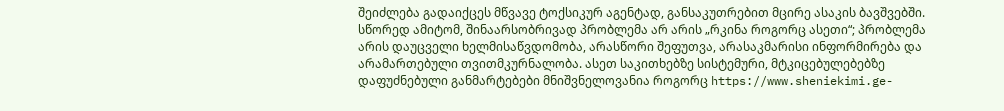შეიძლება გადაიქცეს მწვავე ტოქსიკურ აგენტად, განსაკუთრებით მცირე ასაკის ბავშვებში. სწორედ ამიტომ, შინაარსობრივად პრობლემა არ არის „რკინა როგორც ასეთი“; პრობლემა არის დაუცველი ხელმისაწვდომობა, არასწორი შეფუთვა, არასაკმარისი ინფორმირება და არამართებული თვითმკურნალობა. ასეთ საკითხებზე სისტემური, მტკიცებულებებზე დაფუძნებული განმარტებები მნიშვნელოვანია როგორც https://www.sheniekimi.ge-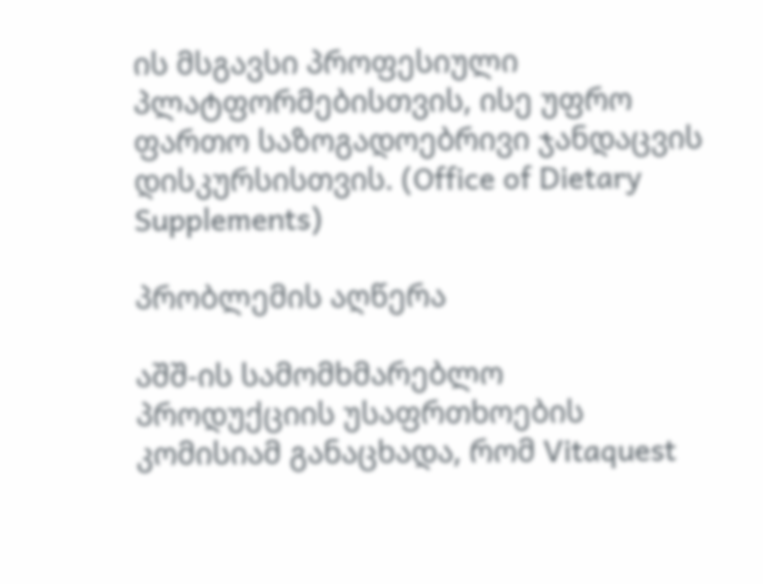ის მსგავსი პროფესიული პლატფორმებისთვის, ისე უფრო ფართო საზოგადოებრივი ჯანდაცვის დისკურსისთვის. (Office of Dietary Supplements)

პრობლემის აღწერა

აშშ-ის სამომხმარებლო პროდუქციის უსაფრთხოების კომისიამ განაცხადა, რომ Vitaquest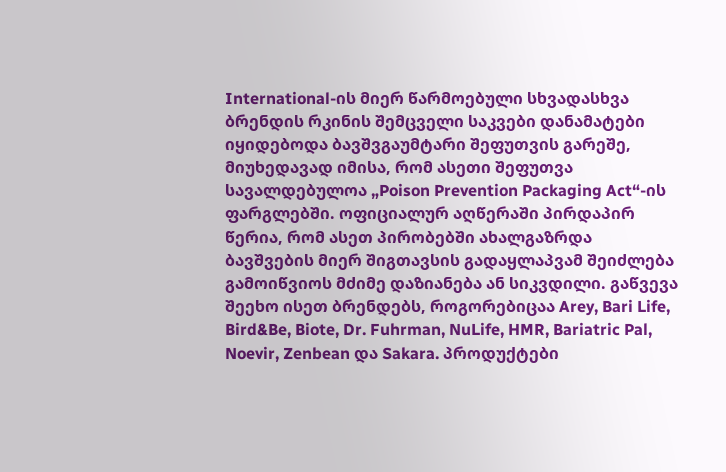International-ის მიერ წარმოებული სხვადასხვა ბრენდის რკინის შემცველი საკვები დანამატები იყიდებოდა ბავშვგაუმტარი შეფუთვის გარეშე, მიუხედავად იმისა, რომ ასეთი შეფუთვა სავალდებულოა „Poison Prevention Packaging Act“-ის ფარგლებში. ოფიციალურ აღწერაში პირდაპირ წერია, რომ ასეთ პირობებში ახალგაზრდა ბავშვების მიერ შიგთავსის გადაყლაპვამ შეიძლება გამოიწვიოს მძიმე დაზიანება ან სიკვდილი. გაწვევა შეეხო ისეთ ბრენდებს, როგორებიცაა Arey, Bari Life, Bird&Be, Biote, Dr. Fuhrman, NuLife, HMR, Bariatric Pal, Noevir, Zenbean და Sakara. პროდუქტები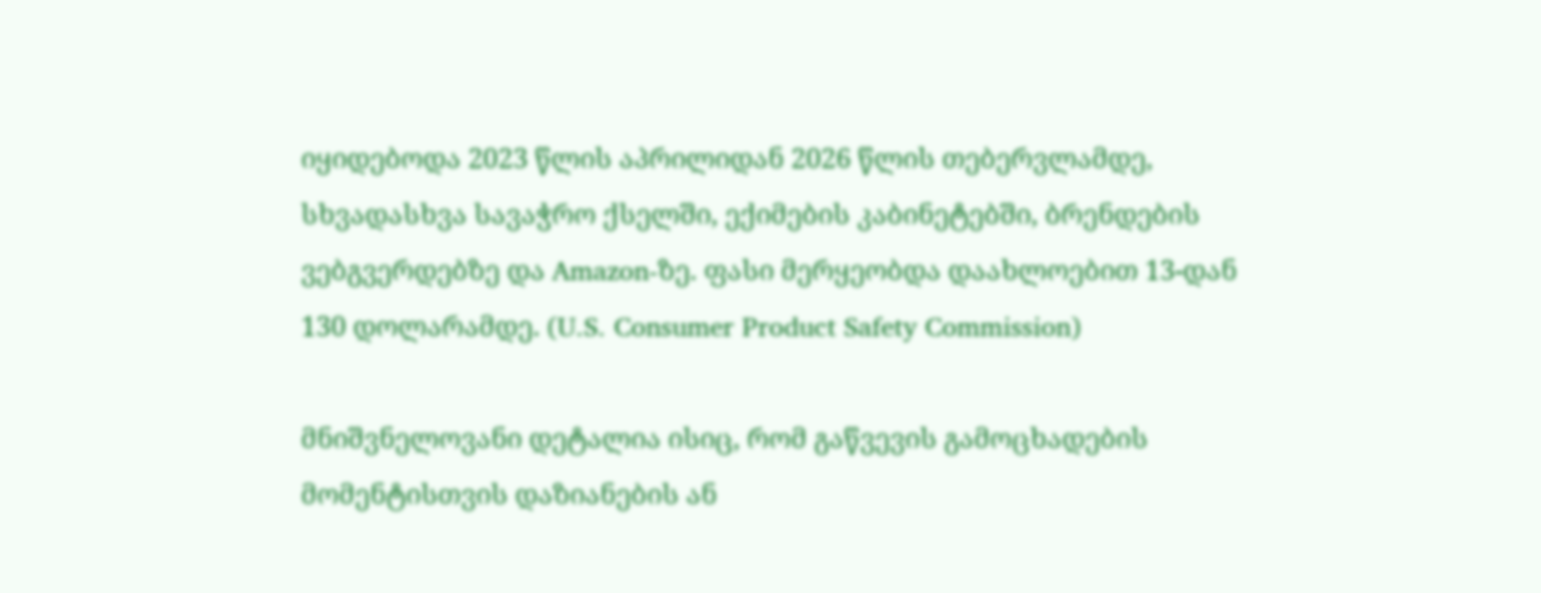იყიდებოდა 2023 წლის აპრილიდან 2026 წლის თებერვლამდე, სხვადასხვა სავაჭრო ქსელში, ექიმების კაბინეტებში, ბრენდების ვებგვერდებზე და Amazon-ზე. ფასი მერყეობდა დაახლოებით 13-დან 130 დოლარამდე. (U.S. Consumer Product Safety Commission)

მნიშვნელოვანი დეტალია ისიც, რომ გაწვევის გამოცხადების მომენტისთვის დაზიანების ან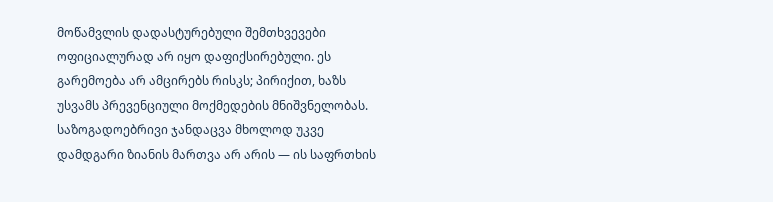მოწამვლის დადასტურებული შემთხვევები ოფიციალურად არ იყო დაფიქსირებული. ეს გარემოება არ ამცირებს რისკს; პირიქით, ხაზს უსვამს პრევენციული მოქმედების მნიშვნელობას. საზოგადოებრივი ჯანდაცვა მხოლოდ უკვე დამდგარი ზიანის მართვა არ არის — ის საფრთხის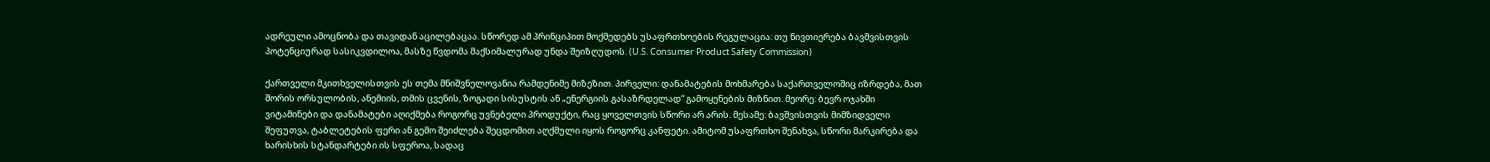ადრეული ამოცნობა და თავიდან აცილებაცაა. სწორედ ამ პრინციპით მოქმედებს უსაფრთხოების რეგულაცია: თუ ნივთიერება ბავშვისთვის პოტენციურად სასიკვდილოა, მასზე წვდომა მაქსიმალურად უნდა შეიზღუდოს. (U.S. Consumer Product Safety Commission)

ქართველი მკითხველისთვის ეს თემა მნიშვნელოვანია რამდენიმე მიზეზით. პირველი: დანამატების მოხმარება საქართველოშიც იზრდება, მათ შორის ორსულობის, ანემიის, თმის ცვენის, ზოგადი სისუსტის ან „ენერგიის გასაზრდელად“ გამოყენების მიზნით. მეორე: ბევრ ოჯახში ვიტამინები და დანამატები აღიქმება როგორც უვნებელი პროდუქტი, რაც ყოველთვის სწორი არ არის. მესამე: ბავშვისთვის მიმზიდველი შეფუთვა, ტაბლეტების ფერი ან გემო შეიძლება შეცდომით აღქმული იყოს როგორც კანფეტი. ამიტომ უსაფრთხო შენახვა, სწორი მარკირება და ხარისხის სტანდარტები ის სფეროა, სადაც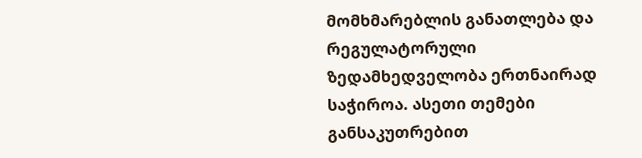მომხმარებლის განათლება და რეგულატორული ზედამხედველობა ერთნაირად საჭიროა. ასეთი თემები განსაკუთრებით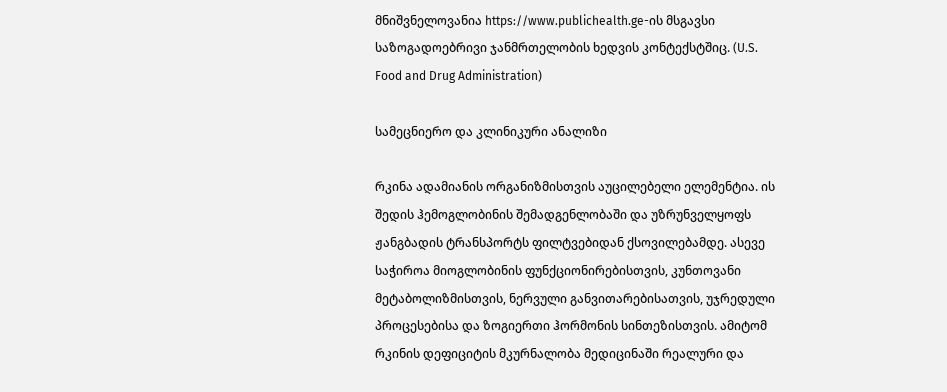მნიშვნელოვანია https://www.publichealth.ge-ის მსგავსი საზოგადოებრივი ჯანმრთელობის ხედვის კონტექსტშიც. (U.S. Food and Drug Administration)

სამეცნიერო და კლინიკური ანალიზი

რკინა ადამიანის ორგანიზმისთვის აუცილებელი ელემენტია. ის შედის ჰემოგლობინის შემადგენლობაში და უზრუნველყოფს ჟანგბადის ტრანსპორტს ფილტვებიდან ქსოვილებამდე. ასევე საჭიროა მიოგლობინის ფუნქციონირებისთვის, კუნთოვანი მეტაბოლიზმისთვის, ნერვული განვითარებისათვის, უჯრედული პროცესებისა და ზოგიერთი ჰორმონის სინთეზისთვის. ამიტომ რკინის დეფიციტის მკურნალობა მედიცინაში რეალური და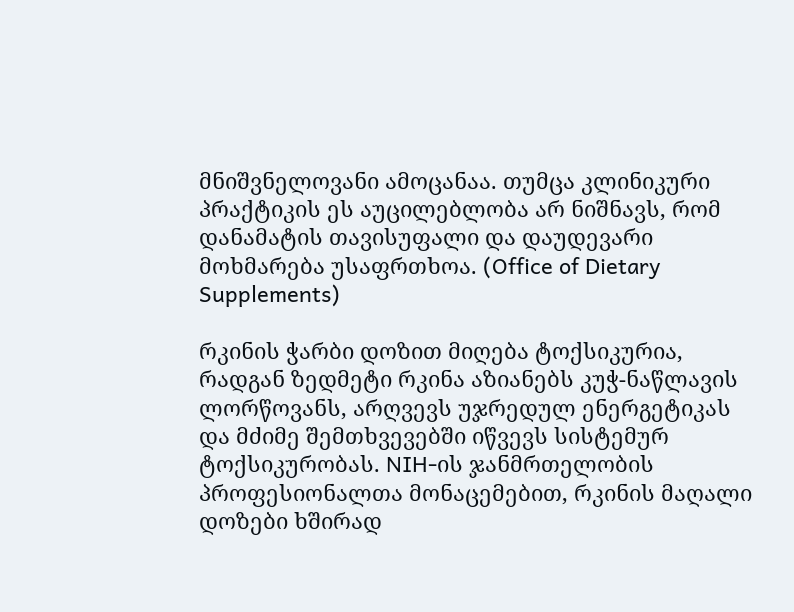მნიშვნელოვანი ამოცანაა. თუმცა კლინიკური პრაქტიკის ეს აუცილებლობა არ ნიშნავს, რომ დანამატის თავისუფალი და დაუდევარი მოხმარება უსაფრთხოა. (Office of Dietary Supplements)

რკინის ჭარბი დოზით მიღება ტოქსიკურია, რადგან ზედმეტი რკინა აზიანებს კუჭ-ნაწლავის ლორწოვანს, არღვევს უჯრედულ ენერგეტიკას და მძიმე შემთხვევებში იწვევს სისტემურ ტოქსიკურობას. NIH-ის ჯანმრთელობის პროფესიონალთა მონაცემებით, რკინის მაღალი დოზები ხშირად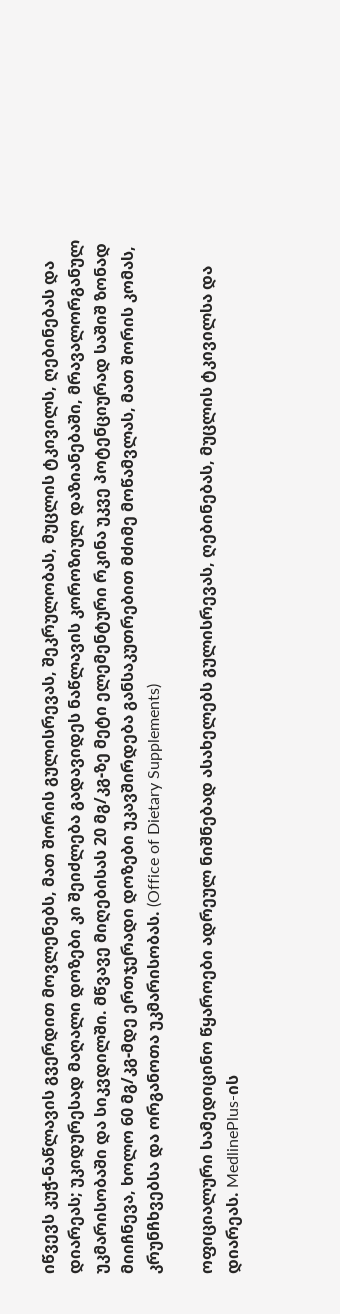იწვევს კუჭ-ნაწლავის გვერდით მოვლენებს, მათ შორის გულისრევას, შეკრულობას, მუცლის ტკივილს, ღებინებას და დიარეას; უკიდურესად მაღალი დოზები კი შეიძლება გადავიდეს ნაწლავის კოროზიულ დაზიანებაში, მრავალორგანულ უკმარისობაში და სიკვდილში. მწვავე მიღებისას 20 მგ/კგ-ზე მეტი ელემენტური რკინა უკვე პოტენციურად საშიშ ზონად მიიჩნევა, ხოლო 60 მგ/კგ-მდე ერთჯერადი დოზები უკავშირდება განსაკუთრებით მძიმე მოწამვლას, მათ შორის კომას, კრუნჩხვებსა და ორგანოთა უკმარისობას. (Office of Dietary Supplements)

ოფიციალური სამედიცინო წყაროები ადრეულ ნიშნებად ასახელებს გულისრევას, ღებინებას, მუცლის ტკივილსა და დიარეას. MedlinePlus-ის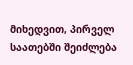მიხედვით, პირველ საათებში შეიძლება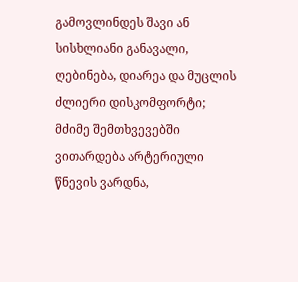გამოვლინდეს შავი ან სისხლიანი განავალი, ღებინება, დიარეა და მუცლის ძლიერი დისკომფორტი; მძიმე შემთხვევებში ვითარდება არტერიული წნევის ვარდნა,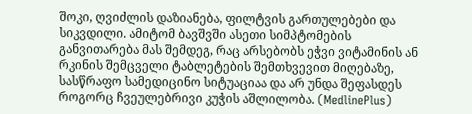შოკი, ღვიძლის დაზიანება, ფილტვის გართულებები და სიკვდილი. ამიტომ ბავშვში ასეთი სიმპტომების განვითარება მას შემდეგ, რაც არსებობს ეჭვი ვიტამინის ან რკინის შემცველი ტაბლეტების შემთხვევით მიღებაზე, სასწრაფო სამედიცინო სიტუაციაა და არ უნდა შეფასდეს როგორც ჩვეულებრივი კუჭის აშლილობა. (MedlinePlus)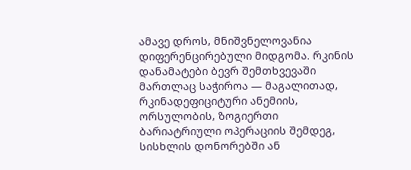ამავე დროს, მნიშვნელოვანია დიფერენცირებული მიდგომა. რკინის დანამატები ბევრ შემთხვევაში მართლაც საჭიროა — მაგალითად, რკინადეფიციტური ანემიის, ორსულობის, ზოგიერთი ბარიატრიული ოპერაციის შემდეგ, სისხლის დონორებში ან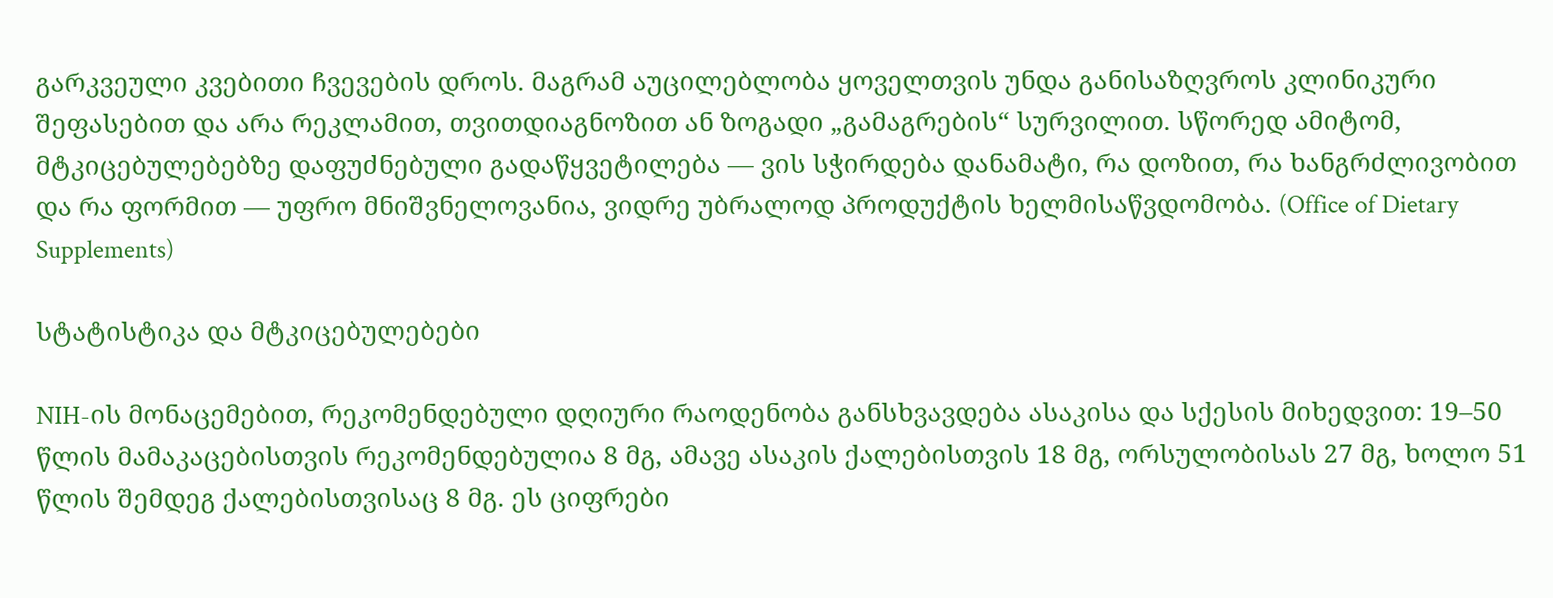გარკვეული კვებითი ჩვევების დროს. მაგრამ აუცილებლობა ყოველთვის უნდა განისაზღვროს კლინიკური შეფასებით და არა რეკლამით, თვითდიაგნოზით ან ზოგადი „გამაგრების“ სურვილით. სწორედ ამიტომ, მტკიცებულებებზე დაფუძნებული გადაწყვეტილება — ვის სჭირდება დანამატი, რა დოზით, რა ხანგრძლივობით და რა ფორმით — უფრო მნიშვნელოვანია, ვიდრე უბრალოდ პროდუქტის ხელმისაწვდომობა. (Office of Dietary Supplements)

სტატისტიკა და მტკიცებულებები

NIH-ის მონაცემებით, რეკომენდებული დღიური რაოდენობა განსხვავდება ასაკისა და სქესის მიხედვით: 19–50 წლის მამაკაცებისთვის რეკომენდებულია 8 მგ, ამავე ასაკის ქალებისთვის 18 მგ, ორსულობისას 27 მგ, ხოლო 51 წლის შემდეგ ქალებისთვისაც 8 მგ. ეს ციფრები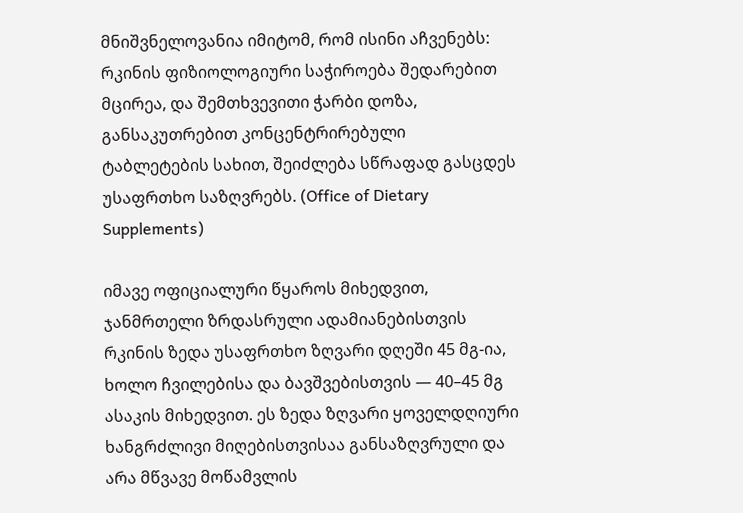მნიშვნელოვანია იმიტომ, რომ ისინი აჩვენებს: რკინის ფიზიოლოგიური საჭიროება შედარებით მცირეა, და შემთხვევითი ჭარბი დოზა, განსაკუთრებით კონცენტრირებული ტაბლეტების სახით, შეიძლება სწრაფად გასცდეს უსაფრთხო საზღვრებს. (Office of Dietary Supplements)

იმავე ოფიციალური წყაროს მიხედვით, ჯანმრთელი ზრდასრული ადამიანებისთვის რკინის ზედა უსაფრთხო ზღვარი დღეში 45 მგ-ია, ხოლო ჩვილებისა და ბავშვებისთვის — 40–45 მგ ასაკის მიხედვით. ეს ზედა ზღვარი ყოველდღიური ხანგრძლივი მიღებისთვისაა განსაზღვრული და არა მწვავე მოწამვლის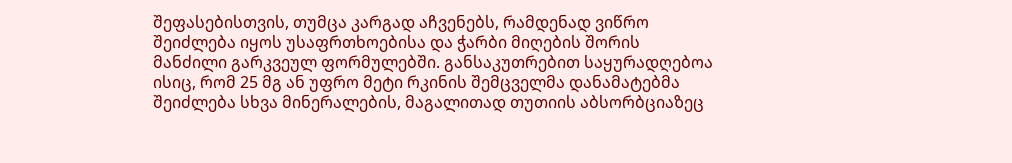შეფასებისთვის, თუმცა კარგად აჩვენებს, რამდენად ვიწრო შეიძლება იყოს უსაფრთხოებისა და ჭარბი მიღების შორის მანძილი გარკვეულ ფორმულებში. განსაკუთრებით საყურადღებოა ისიც, რომ 25 მგ ან უფრო მეტი რკინის შემცველმა დანამატებმა შეიძლება სხვა მინერალების, მაგალითად თუთიის აბსორბციაზეც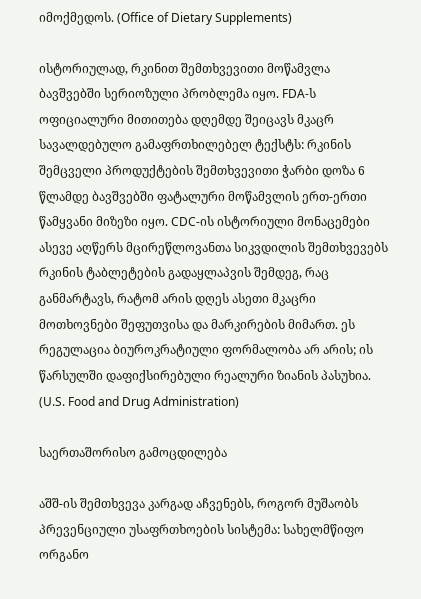იმოქმედოს. (Office of Dietary Supplements)

ისტორიულად, რკინით შემთხვევითი მოწამვლა ბავშვებში სერიოზული პრობლემა იყო. FDA-ს ოფიციალური მითითება დღემდე შეიცავს მკაცრ სავალდებულო გამაფრთხილებელ ტექსტს: რკინის შემცველი პროდუქტების შემთხვევითი ჭარბი დოზა 6 წლამდე ბავშვებში ფატალური მოწამვლის ერთ-ერთი წამყვანი მიზეზი იყო. CDC-ის ისტორიული მონაცემები ასევე აღწერს მცირეწლოვანთა სიკვდილის შემთხვევებს რკინის ტაბლეტების გადაყლაპვის შემდეგ, რაც განმარტავს, რატომ არის დღეს ასეთი მკაცრი მოთხოვნები შეფუთვისა და მარკირების მიმართ. ეს რეგულაცია ბიუროკრატიული ფორმალობა არ არის; ის წარსულში დაფიქსირებული რეალური ზიანის პასუხია. (U.S. Food and Drug Administration)

საერთაშორისო გამოცდილება

აშშ-ის შემთხვევა კარგად აჩვენებს, როგორ მუშაობს პრევენციული უსაფრთხოების სისტემა: სახელმწიფო ორგანო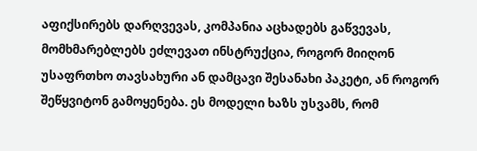აფიქსირებს დარღვევას, კომპანია აცხადებს გაწვევას, მომხმარებლებს ეძლევათ ინსტრუქცია, როგორ მიიღონ უსაფრთხო თავსახური ან დამცავი შესანახი პაკეტი, ან როგორ შეწყვიტონ გამოყენება. ეს მოდელი ხაზს უსვამს, რომ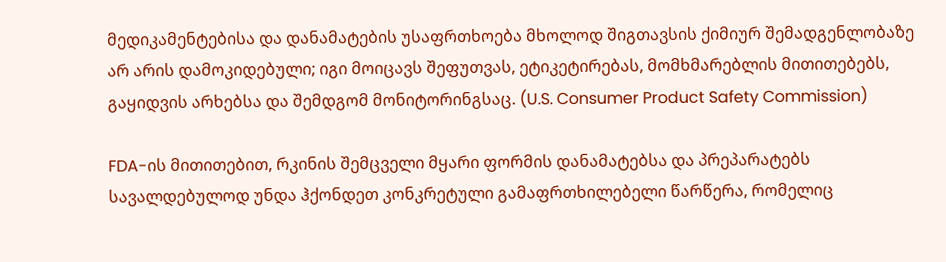მედიკამენტებისა და დანამატების უსაფრთხოება მხოლოდ შიგთავსის ქიმიურ შემადგენლობაზე არ არის დამოკიდებული; იგი მოიცავს შეფუთვას, ეტიკეტირებას, მომხმარებლის მითითებებს, გაყიდვის არხებსა და შემდგომ მონიტორინგსაც. (U.S. Consumer Product Safety Commission)

FDA-ის მითითებით, რკინის შემცველი მყარი ფორმის დანამატებსა და პრეპარატებს სავალდებულოდ უნდა ჰქონდეთ კონკრეტული გამაფრთხილებელი წარწერა, რომელიც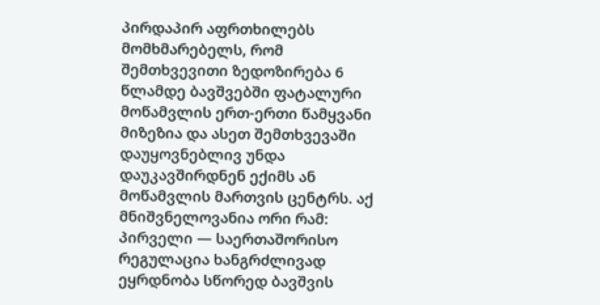პირდაპირ აფრთხილებს მომხმარებელს, რომ შემთხვევითი ზედოზირება 6 წლამდე ბავშვებში ფატალური მოწამვლის ერთ-ერთი წამყვანი მიზეზია და ასეთ შემთხვევაში დაუყოვნებლივ უნდა დაუკავშირდნენ ექიმს ან მოწამვლის მართვის ცენტრს. აქ მნიშვნელოვანია ორი რამ: პირველი — საერთაშორისო რეგულაცია ხანგრძლივად ეყრდნობა სწორედ ბავშვის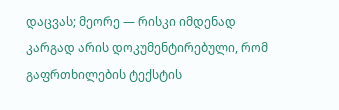დაცვას; მეორე — რისკი იმდენად კარგად არის დოკუმენტირებული, რომ გაფრთხილების ტექსტის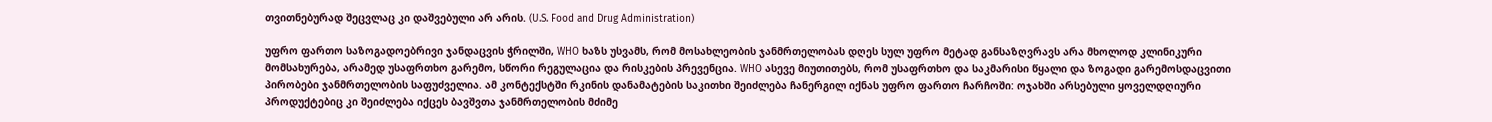თვითნებურად შეცვლაც კი დაშვებული არ არის. (U.S. Food and Drug Administration)

უფრო ფართო საზოგადოებრივი ჯანდაცვის ჭრილში, WHO ხაზს უსვამს, რომ მოსახლეობის ჯანმრთელობას დღეს სულ უფრო მეტად განსაზღვრავს არა მხოლოდ კლინიკური მომსახურება, არამედ უსაფრთხო გარემო, სწორი რეგულაცია და რისკების პრევენცია. WHO ასევე მიუთითებს, რომ უსაფრთხო და საკმარისი წყალი და ზოგადი გარემოსდაცვითი პირობები ჯანმრთელობის საფუძველია. ამ კონტექსტში რკინის დანამატების საკითხი შეიძლება ჩანერგილ იქნას უფრო ფართო ჩარჩოში: ოჯახში არსებული ყოველდღიური პროდუქტებიც კი შეიძლება იქცეს ბავშვთა ჯანმრთელობის მძიმე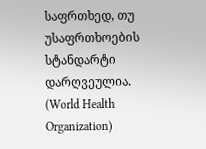საფრთხედ, თუ უსაფრთხოების სტანდარტი დარღვეულია. (World Health Organization)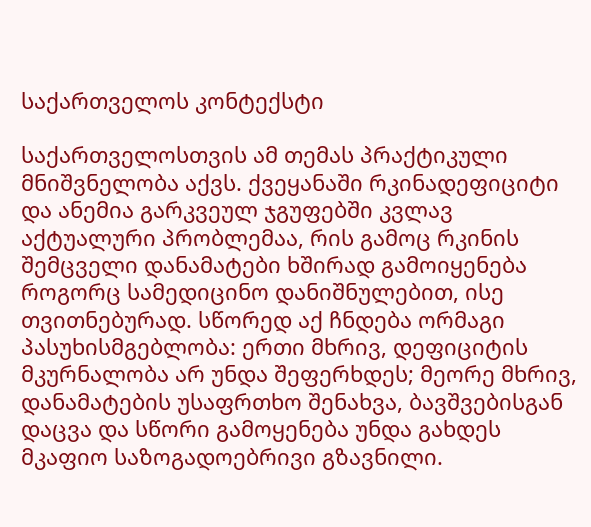საქართველოს კონტექსტი

საქართველოსთვის ამ თემას პრაქტიკული მნიშვნელობა აქვს. ქვეყანაში რკინადეფიციტი და ანემია გარკვეულ ჯგუფებში კვლავ აქტუალური პრობლემაა, რის გამოც რკინის შემცველი დანამატები ხშირად გამოიყენება როგორც სამედიცინო დანიშნულებით, ისე თვითნებურად. სწორედ აქ ჩნდება ორმაგი პასუხისმგებლობა: ერთი მხრივ, დეფიციტის მკურნალობა არ უნდა შეფერხდეს; მეორე მხრივ, დანამატების უსაფრთხო შენახვა, ბავშვებისგან დაცვა და სწორი გამოყენება უნდა გახდეს მკაფიო საზოგადოებრივი გზავნილი.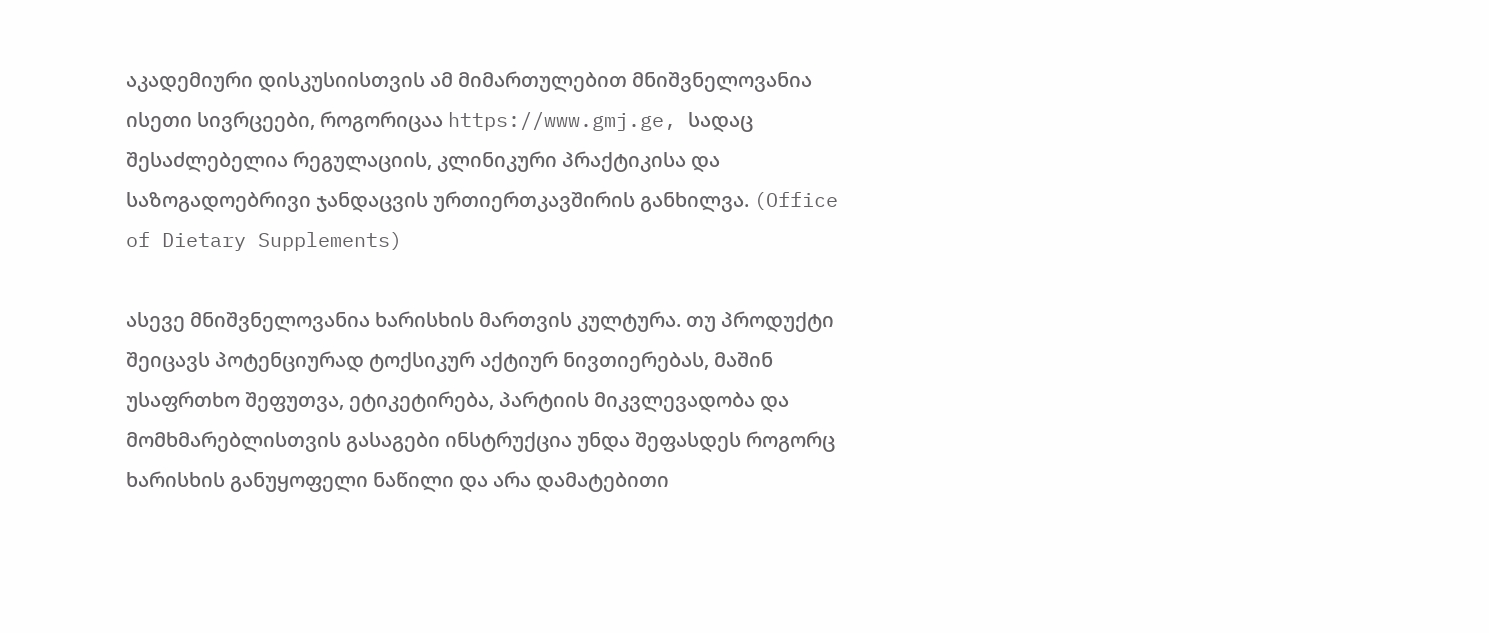აკადემიური დისკუსიისთვის ამ მიმართულებით მნიშვნელოვანია ისეთი სივრცეები, როგორიცაა https://www.gmj.ge, სადაც შესაძლებელია რეგულაციის, კლინიკური პრაქტიკისა და საზოგადოებრივი ჯანდაცვის ურთიერთკავშირის განხილვა. (Office of Dietary Supplements)

ასევე მნიშვნელოვანია ხარისხის მართვის კულტურა. თუ პროდუქტი შეიცავს პოტენციურად ტოქსიკურ აქტიურ ნივთიერებას, მაშინ უსაფრთხო შეფუთვა, ეტიკეტირება, პარტიის მიკვლევადობა და მომხმარებლისთვის გასაგები ინსტრუქცია უნდა შეფასდეს როგორც ხარისხის განუყოფელი ნაწილი და არა დამატებითი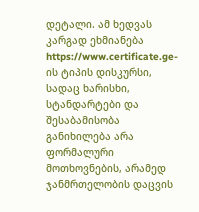დეტალი. ამ ხედვას კარგად ეხმიანება https://www.certificate.ge-ის ტიპის დისკურსი, სადაც ხარისხი, სტანდარტები და შესაბამისობა განიხილება არა ფორმალური მოთხოვნების, არამედ ჯანმრთელობის დაცვის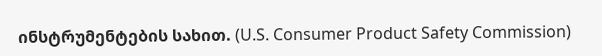ინსტრუმენტების სახით. (U.S. Consumer Product Safety Commission)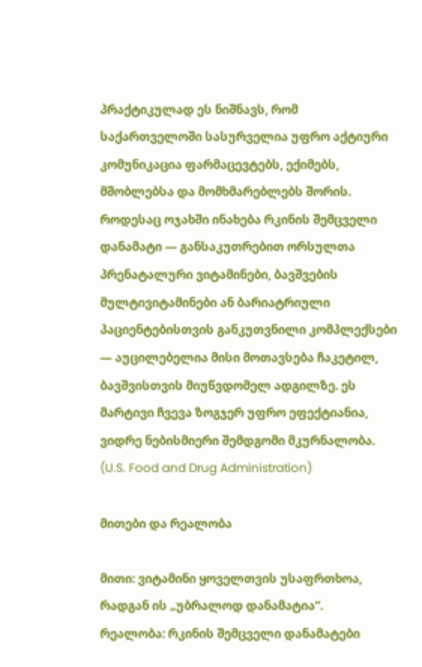პრაქტიკულად ეს ნიშნავს, რომ საქართველოში სასურველია უფრო აქტიური კომუნიკაცია ფარმაცევტებს, ექიმებს, მშობლებსა და მომხმარებლებს შორის. როდესაც ოჯახში ინახება რკინის შემცველი დანამატი — განსაკუთრებით ორსულთა პრენატალური ვიტამინები, ბავშვების მულტივიტამინები ან ბარიატრიული პაციენტებისთვის განკუთვნილი კომპლექსები — აუცილებელია მისი მოთავსება ჩაკეტილ, ბავშვისთვის მიუწვდომელ ადგილზე. ეს მარტივი ჩვევა ზოგჯერ უფრო ეფექტიანია, ვიდრე ნებისმიერი შემდგომი მკურნალობა. (U.S. Food and Drug Administration)

მითები და რეალობა

მითი: ვიტამინი ყოველთვის უსაფრთხოა, რადგან ის „უბრალოდ დანამატია“.
რეალობა: რკინის შემცველი დანამატები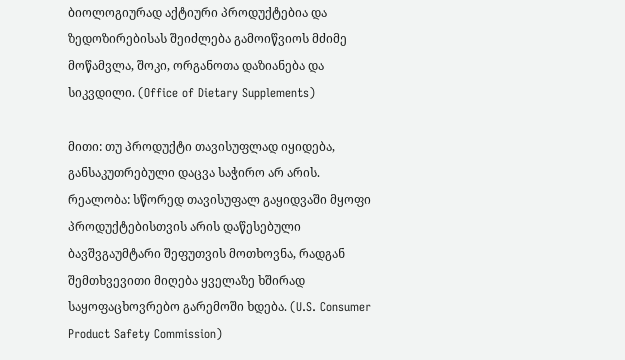ბიოლოგიურად აქტიური პროდუქტებია და ზედოზირებისას შეიძლება გამოიწვიოს მძიმე მოწამვლა, შოკი, ორგანოთა დაზიანება და სიკვდილი. (Office of Dietary Supplements)

მითი: თუ პროდუქტი თავისუფლად იყიდება, განსაკუთრებული დაცვა საჭირო არ არის.
რეალობა: სწორედ თავისუფალ გაყიდვაში მყოფი პროდუქტებისთვის არის დაწესებული ბავშვგაუმტარი შეფუთვის მოთხოვნა, რადგან შემთხვევითი მიღება ყველაზე ხშირად საყოფაცხოვრებო გარემოში ხდება. (U.S. Consumer Product Safety Commission)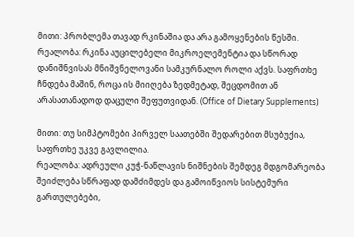მითი: პრობლემა თავად რკინაშია და არა გამოყენების წესში.
რეალობა: რკინა აუცილებელი მიკროელემენტია და სწორად დანიშნვისას მნიშვნელოვანი სამკურნალო როლი აქვს. საფრთხე ჩნდება მაშინ, როცა ის მიიღება ზედმეტად, შეცდომით ან არასათანადოდ დაცული შეფუთვიდან. (Office of Dietary Supplements)

მითი: თუ სიმპტომები პირველ საათებში შედარებით მსუბუქია, საფრთხე უკვე გავლილია.
რეალობა: ადრეული კუჭ-ნაწლავის ნიშნების შემდეგ მდგომარეობა შეიძლება სწრაფად დამძიმდეს და გამოიწვიოს სისტემური გართულებები,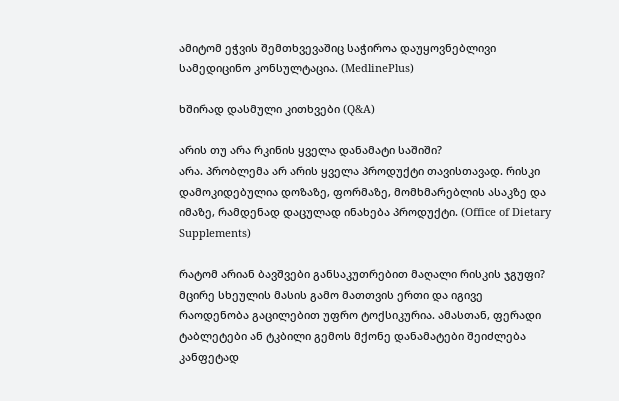ამიტომ ეჭვის შემთხვევაშიც საჭიროა დაუყოვნებლივი სამედიცინო კონსულტაცია. (MedlinePlus)

ხშირად დასმული კითხვები (Q&A)

არის თუ არა რკინის ყველა დანამატი საშიში?
არა. პრობლემა არ არის ყველა პროდუქტი თავისთავად. რისკი დამოკიდებულია დოზაზე, ფორმაზე, მომხმარებლის ასაკზე და იმაზე, რამდენად დაცულად ინახება პროდუქტი. (Office of Dietary Supplements)

რატომ არიან ბავშვები განსაკუთრებით მაღალი რისკის ჯგუფი?
მცირე სხეულის მასის გამო მათთვის ერთი და იგივე რაოდენობა გაცილებით უფრო ტოქსიკურია. ამასთან, ფერადი ტაბლეტები ან ტკბილი გემოს მქონე დანამატები შეიძლება კანფეტად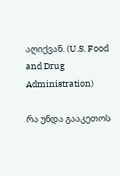აღიქვან. (U.S. Food and Drug Administration)

რა უნდა გააკეთოს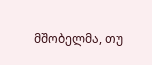მშობელმა, თუ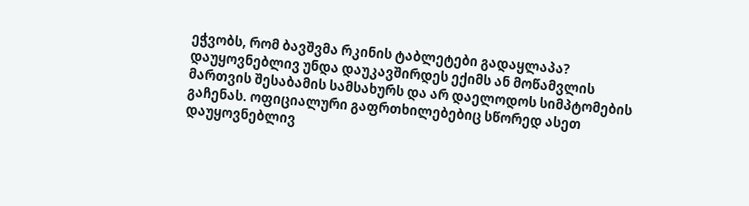ეჭვობს, რომ ბავშვმა რკინის ტაბლეტები გადაყლაპა?
დაუყოვნებლივ უნდა დაუკავშირდეს ექიმს ან მოწამვლის მართვის შესაბამის სამსახურს და არ დაელოდოს სიმპტომების გაჩენას. ოფიციალური გაფრთხილებებიც სწორედ ასეთ დაუყოვნებლივ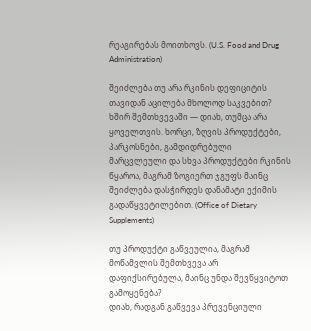რეაგირებას მოითხოვს. (U.S. Food and Drug Administration)

შეიძლება თუ არა რკინის დეფიციტის თავიდან აცილება მხოლოდ საკვებით?
ხშირ შემთხვევაში — დიახ, თუმცა არა ყოველთვის. ხორცი, ზღვის პროდუქტები, პარკოსნები, გამდიდრებული მარცვლეული და სხვა პროდუქტები რკინის წყაროა, მაგრამ ზოგიერთ ჯგუფს მაინც შეიძლება დასჭირდეს დანამატი ექიმის გადაწყვეტილებით. (Office of Dietary Supplements)

თუ პროდუქტი გაწვეულია, მაგრამ მოწამვლის შემთხვევა არ დაფიქსირებულა, მაინც უნდა შევწყვიტოთ გამოყენება?
დიახ, რადგან გაწვევა პრევენციული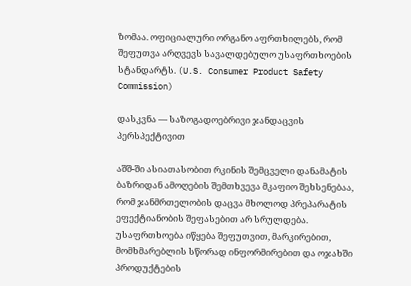ზომაა. ოფიციალური ორგანო აფრთხილებს, რომ შეფუთვა არღვევს სავალდებულო უსაფრთხოების სტანდარტს. (U.S. Consumer Product Safety Commission)

დასკვნა — საზოგადოებრივი ჯანდაცვის პერსპექტივით

აშშ-ში ასიათასობით რკინის შემცველი დანამატის ბაზრიდან ამოღების შემთხვევა მკაფიო შეხსენებაა, რომ ჯანმრთელობის დაცვა მხოლოდ პრეპარატის ეფექტიანობის შეფასებით არ სრულდება. უსაფრთხოება იწყება შეფუთვით, მარკირებით, მომხმარებლის სწორად ინფორმირებით და ოჯახში პროდუქტების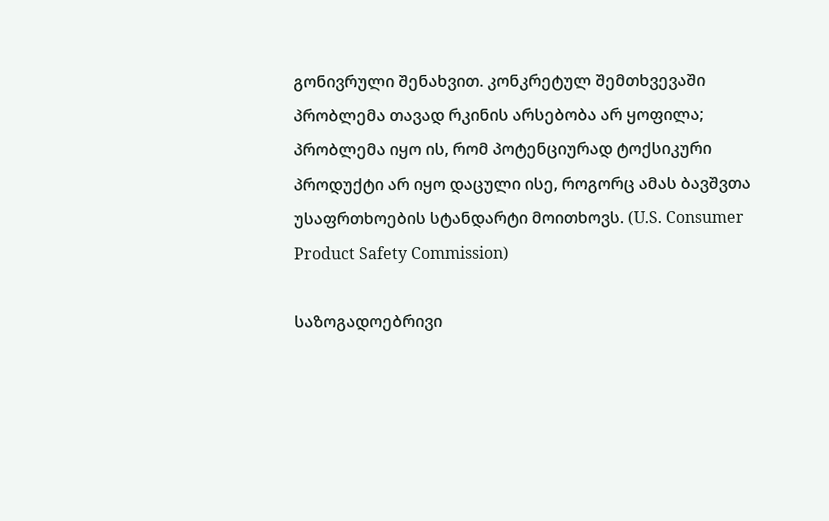გონივრული შენახვით. კონკრეტულ შემთხვევაში პრობლემა თავად რკინის არსებობა არ ყოფილა; პრობლემა იყო ის, რომ პოტენციურად ტოქსიკური პროდუქტი არ იყო დაცული ისე, როგორც ამას ბავშვთა უსაფრთხოების სტანდარტი მოითხოვს. (U.S. Consumer Product Safety Commission)

საზოგადოებრივი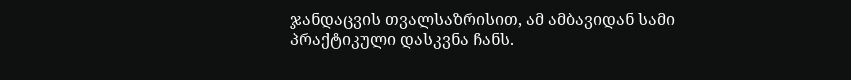ჯანდაცვის თვალსაზრისით, ამ ამბავიდან სამი პრაქტიკული დასკვნა ჩანს.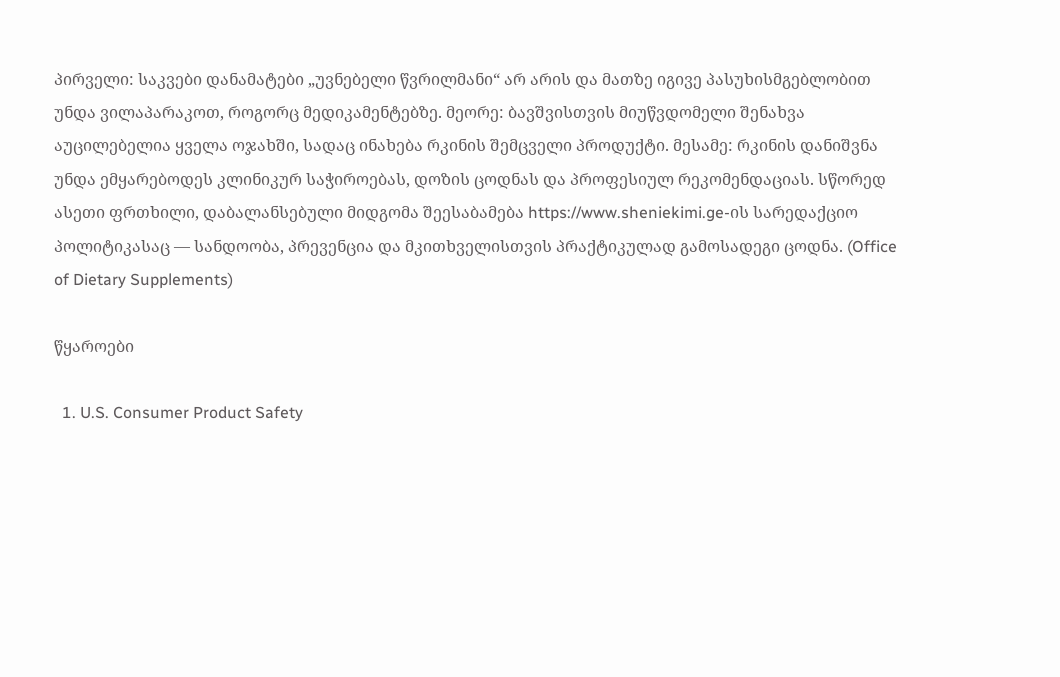პირველი: საკვები დანამატები „უვნებელი წვრილმანი“ არ არის და მათზე იგივე პასუხისმგებლობით უნდა ვილაპარაკოთ, როგორც მედიკამენტებზე. მეორე: ბავშვისთვის მიუწვდომელი შენახვა აუცილებელია ყველა ოჯახში, სადაც ინახება რკინის შემცველი პროდუქტი. მესამე: რკინის დანიშვნა უნდა ემყარებოდეს კლინიკურ საჭიროებას, დოზის ცოდნას და პროფესიულ რეკომენდაციას. სწორედ ასეთი ფრთხილი, დაბალანსებული მიდგომა შეესაბამება https://www.sheniekimi.ge-ის სარედაქციო პოლიტიკასაც — სანდოობა, პრევენცია და მკითხველისთვის პრაქტიკულად გამოსადეგი ცოდნა. (Office of Dietary Supplements)

წყაროები

  1. U.S. Consumer Product Safety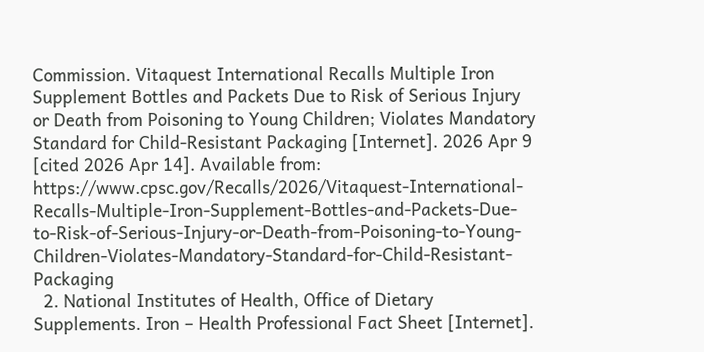Commission. Vitaquest International Recalls Multiple Iron Supplement Bottles and Packets Due to Risk of Serious Injury or Death from Poisoning to Young Children; Violates Mandatory Standard for Child-Resistant Packaging [Internet]. 2026 Apr 9 [cited 2026 Apr 14]. Available from: https://www.cpsc.gov/Recalls/2026/Vitaquest-International-Recalls-Multiple-Iron-Supplement-Bottles-and-Packets-Due-to-Risk-of-Serious-Injury-or-Death-from-Poisoning-to-Young-Children-Violates-Mandatory-Standard-for-Child-Resistant-Packaging
  2. National Institutes of Health, Office of Dietary Supplements. Iron – Health Professional Fact Sheet [Internet].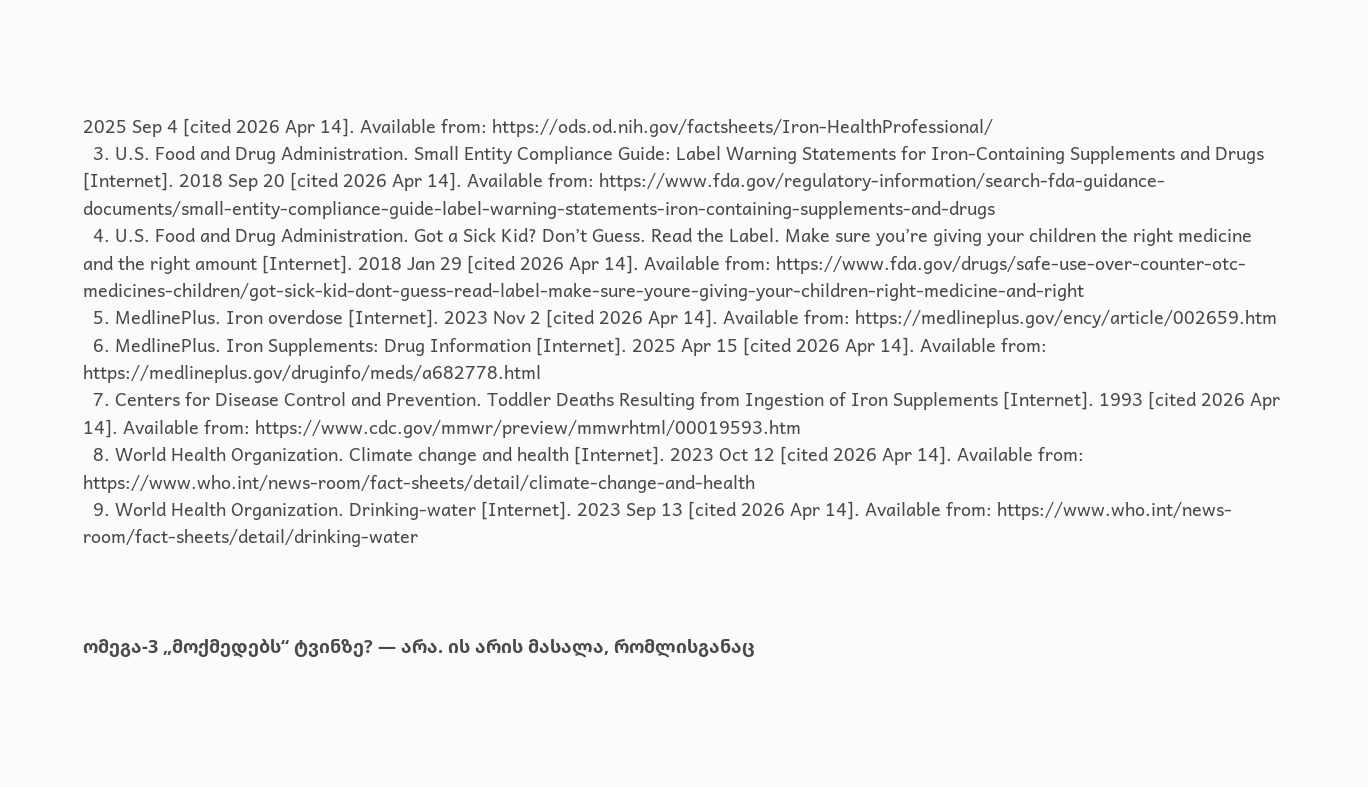2025 Sep 4 [cited 2026 Apr 14]. Available from: https://ods.od.nih.gov/factsheets/Iron-HealthProfessional/
  3. U.S. Food and Drug Administration. Small Entity Compliance Guide: Label Warning Statements for Iron-Containing Supplements and Drugs [Internet]. 2018 Sep 20 [cited 2026 Apr 14]. Available from: https://www.fda.gov/regulatory-information/search-fda-guidance-documents/small-entity-compliance-guide-label-warning-statements-iron-containing-supplements-and-drugs
  4. U.S. Food and Drug Administration. Got a Sick Kid? Don’t Guess. Read the Label. Make sure you’re giving your children the right medicine and the right amount [Internet]. 2018 Jan 29 [cited 2026 Apr 14]. Available from: https://www.fda.gov/drugs/safe-use-over-counter-otc-medicines-children/got-sick-kid-dont-guess-read-label-make-sure-youre-giving-your-children-right-medicine-and-right
  5. MedlinePlus. Iron overdose [Internet]. 2023 Nov 2 [cited 2026 Apr 14]. Available from: https://medlineplus.gov/ency/article/002659.htm
  6. MedlinePlus. Iron Supplements: Drug Information [Internet]. 2025 Apr 15 [cited 2026 Apr 14]. Available from: https://medlineplus.gov/druginfo/meds/a682778.html
  7. Centers for Disease Control and Prevention. Toddler Deaths Resulting from Ingestion of Iron Supplements [Internet]. 1993 [cited 2026 Apr 14]. Available from: https://www.cdc.gov/mmwr/preview/mmwrhtml/00019593.htm
  8. World Health Organization. Climate change and health [Internet]. 2023 Oct 12 [cited 2026 Apr 14]. Available from: https://www.who.int/news-room/fact-sheets/detail/climate-change-and-health
  9. World Health Organization. Drinking-water [Internet]. 2023 Sep 13 [cited 2026 Apr 14]. Available from: https://www.who.int/news-room/fact-sheets/detail/drinking-water



ომეგა-3 „მოქმედებს“ ტვინზე? — არა. ის არის მასალა, რომლისგანაც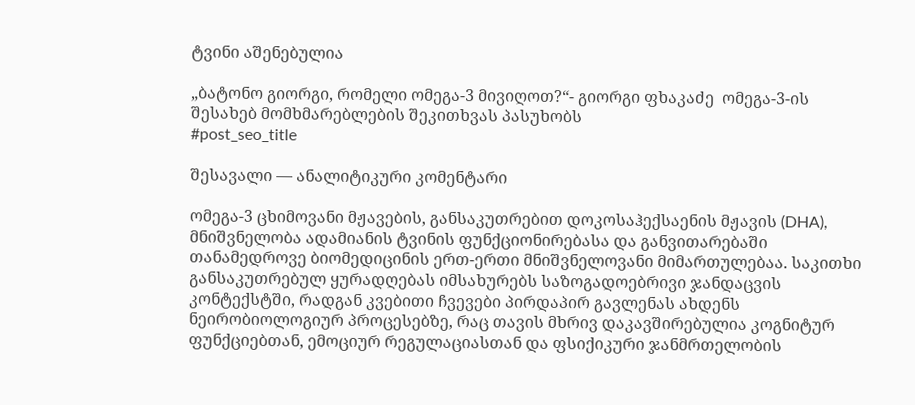ტვინი აშენებულია

„ბატონო გიორგი, რომელი ომეგა-3 მივიღოთ?“- გიორგი ფხაკაძე  ომეგა-3-ის შესახებ მომხმარებლების შეკითხვას პასუხობს
#post_seo_title

შესავალი — ანალიტიკური კომენტარი

ომეგა-3 ცხიმოვანი მჟავების, განსაკუთრებით დოკოსაჰექსაენის მჟავის (DHA), მნიშვნელობა ადამიანის ტვინის ფუნქციონირებასა და განვითარებაში თანამედროვე ბიომედიცინის ერთ-ერთი მნიშვნელოვანი მიმართულებაა. საკითხი განსაკუთრებულ ყურადღებას იმსახურებს საზოგადოებრივი ჯანდაცვის კონტექსტში, რადგან კვებითი ჩვევები პირდაპირ გავლენას ახდენს ნეირობიოლოგიურ პროცესებზე, რაც თავის მხრივ დაკავშირებულია კოგნიტურ ფუნქციებთან, ემოციურ რეგულაციასთან და ფსიქიკური ჯანმრთელობის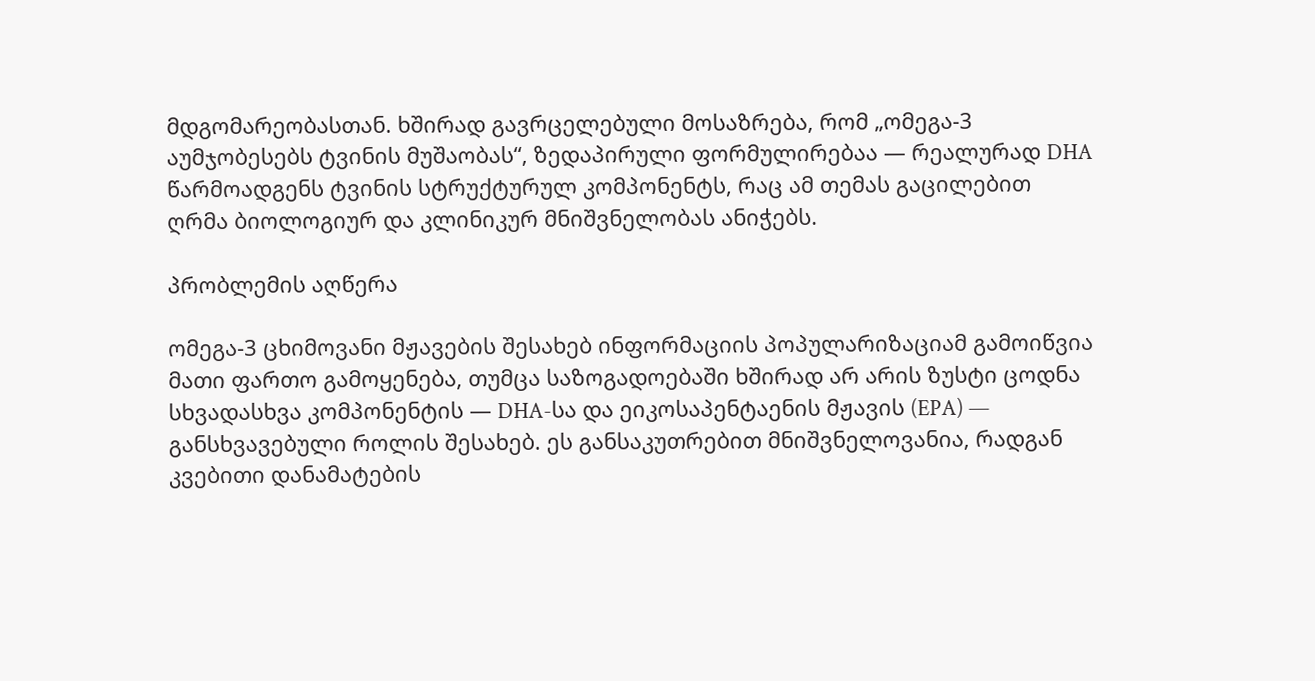მდგომარეობასთან. ხშირად გავრცელებული მოსაზრება, რომ „ომეგა-3 აუმჯობესებს ტვინის მუშაობას“, ზედაპირული ფორმულირებაა — რეალურად DHA წარმოადგენს ტვინის სტრუქტურულ კომპონენტს, რაც ამ თემას გაცილებით ღრმა ბიოლოგიურ და კლინიკურ მნიშვნელობას ანიჭებს.

პრობლემის აღწერა

ომეგა-3 ცხიმოვანი მჟავების შესახებ ინფორმაციის პოპულარიზაციამ გამოიწვია მათი ფართო გამოყენება, თუმცა საზოგადოებაში ხშირად არ არის ზუსტი ცოდნა სხვადასხვა კომპონენტის — DHA-სა და ეიკოსაპენტაენის მჟავის (EPA) — განსხვავებული როლის შესახებ. ეს განსაკუთრებით მნიშვნელოვანია, რადგან კვებითი დანამატების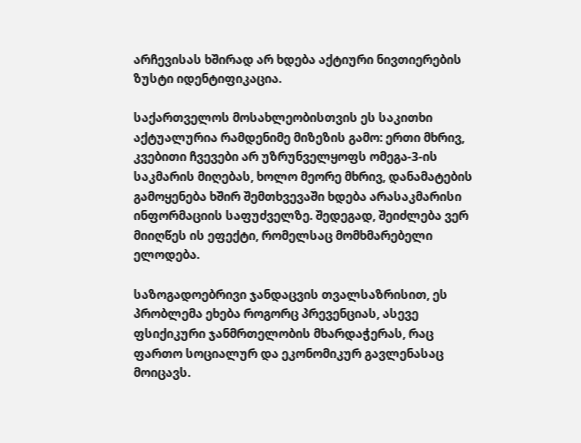არჩევისას ხშირად არ ხდება აქტიური ნივთიერების ზუსტი იდენტიფიკაცია.

საქართველოს მოსახლეობისთვის ეს საკითხი აქტუალურია რამდენიმე მიზეზის გამო: ერთი მხრივ, კვებითი ჩვევები არ უზრუნველყოფს ომეგა-3-ის საკმარის მიღებას, ხოლო მეორე მხრივ, დანამატების გამოყენება ხშირ შემთხვევაში ხდება არასაკმარისი ინფორმაციის საფუძველზე. შედეგად, შეიძლება ვერ მიიღწეს ის ეფექტი, რომელსაც მომხმარებელი ელოდება.

საზოგადოებრივი ჯანდაცვის თვალსაზრისით, ეს პრობლემა ეხება როგორც პრევენციას, ასევე ფსიქიკური ჯანმრთელობის მხარდაჭერას, რაც ფართო სოციალურ და ეკონომიკურ გავლენასაც მოიცავს.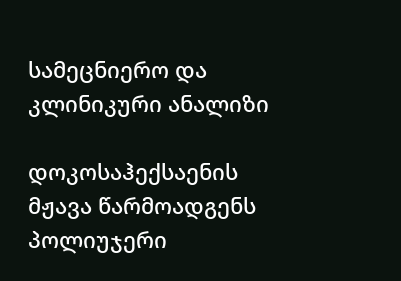სამეცნიერო და კლინიკური ანალიზი

დოკოსაჰექსაენის მჟავა წარმოადგენს პოლიუჯერი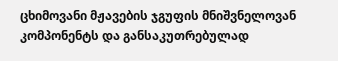ცხიმოვანი მჟავების ჯგუფის მნიშვნელოვან კომპონენტს და განსაკუთრებულად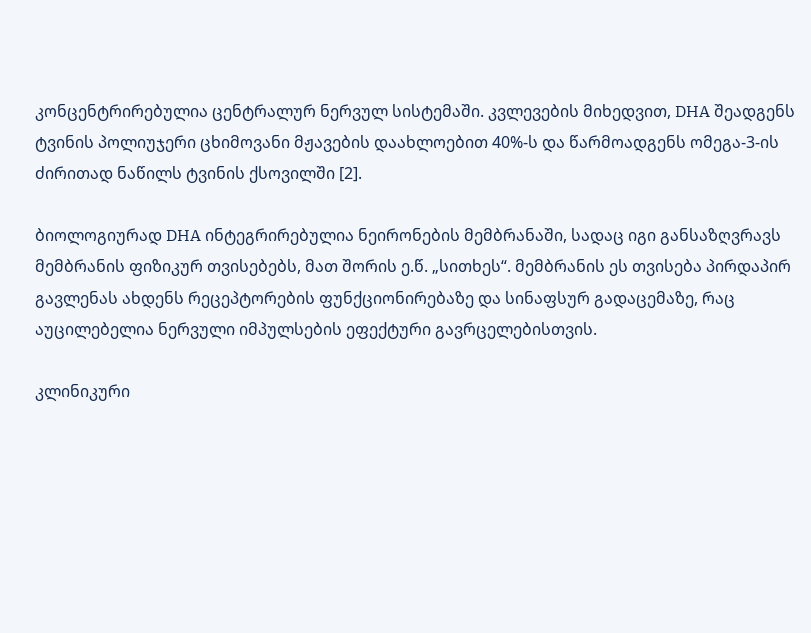კონცენტრირებულია ცენტრალურ ნერვულ სისტემაში. კვლევების მიხედვით, DHA შეადგენს ტვინის პოლიუჯერი ცხიმოვანი მჟავების დაახლოებით 40%-ს და წარმოადგენს ომეგა-3-ის ძირითად ნაწილს ტვინის ქსოვილში [2].

ბიოლოგიურად DHA ინტეგრირებულია ნეირონების მემბრანაში, სადაც იგი განსაზღვრავს მემბრანის ფიზიკურ თვისებებს, მათ შორის ე.წ. „სითხეს“. მემბრანის ეს თვისება პირდაპირ გავლენას ახდენს რეცეპტორების ფუნქციონირებაზე და სინაფსურ გადაცემაზე, რაც აუცილებელია ნერვული იმპულსების ეფექტური გავრცელებისთვის.

კლინიკური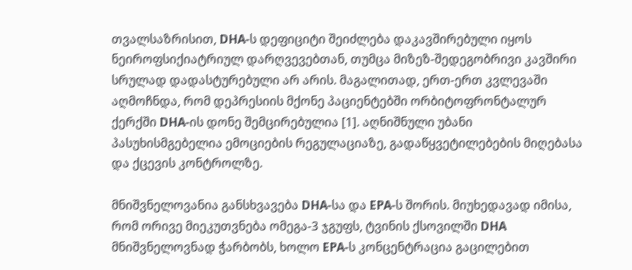თვალსაზრისით, DHA-ს დეფიციტი შეიძლება დაკავშირებული იყოს ნეიროფსიქიატრიულ დარღვევებთან, თუმცა მიზეზ-შედეგობრივი კავშირი სრულად დადასტურებული არ არის. მაგალითად, ერთ-ერთ კვლევაში აღმოჩნდა, რომ დეპრესიის მქონე პაციენტებში ორბიტოფრონტალურ ქერქში DHA-ის დონე შემცირებულია [1]. აღნიშნული უბანი პასუხისმგებელია ემოციების რეგულაციაზე, გადაწყვეტილებების მიღებასა და ქცევის კონტროლზე.

მნიშვნელოვანია განსხვავება DHA-სა და EPA-ს შორის. მიუხედავად იმისა, რომ ორივე მიეკუთვნება ომეგა-3 ჯგუფს, ტვინის ქსოვილში DHA მნიშვნელოვნად ჭარბობს, ხოლო EPA-ს კონცენტრაცია გაცილებით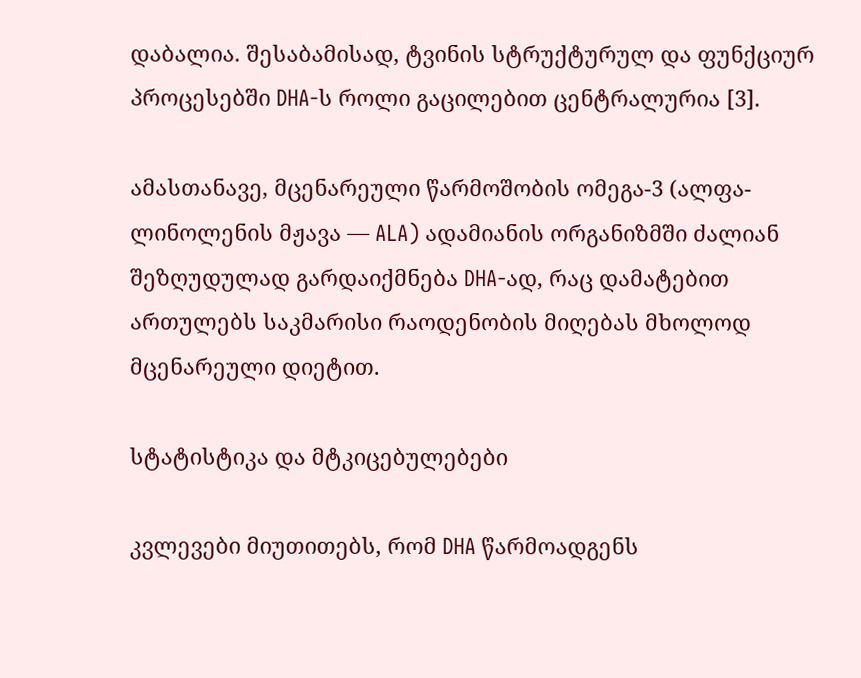დაბალია. შესაბამისად, ტვინის სტრუქტურულ და ფუნქციურ პროცესებში DHA-ს როლი გაცილებით ცენტრალურია [3].

ამასთანავე, მცენარეული წარმოშობის ომეგა-3 (ალფა-ლინოლენის მჟავა — ALA) ადამიანის ორგანიზმში ძალიან შეზღუდულად გარდაიქმნება DHA-ად, რაც დამატებით ართულებს საკმარისი რაოდენობის მიღებას მხოლოდ მცენარეული დიეტით.

სტატისტიკა და მტკიცებულებები

კვლევები მიუთითებს, რომ DHA წარმოადგენს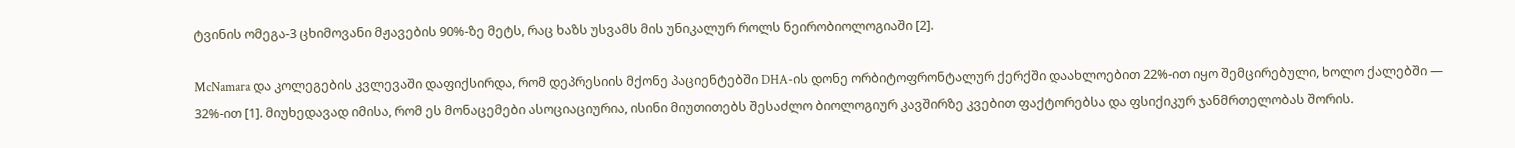ტვინის ომეგა-3 ცხიმოვანი მჟავების 90%-ზე მეტს, რაც ხაზს უსვამს მის უნიკალურ როლს ნეირობიოლოგიაში [2].

McNamara და კოლეგების კვლევაში დაფიქსირდა, რომ დეპრესიის მქონე პაციენტებში DHA-ის დონე ორბიტოფრონტალურ ქერქში დაახლოებით 22%-ით იყო შემცირებული, ხოლო ქალებში — 32%-ით [1]. მიუხედავად იმისა, რომ ეს მონაცემები ასოციაციურია, ისინი მიუთითებს შესაძლო ბიოლოგიურ კავშირზე კვებით ფაქტორებსა და ფსიქიკურ ჯანმრთელობას შორის.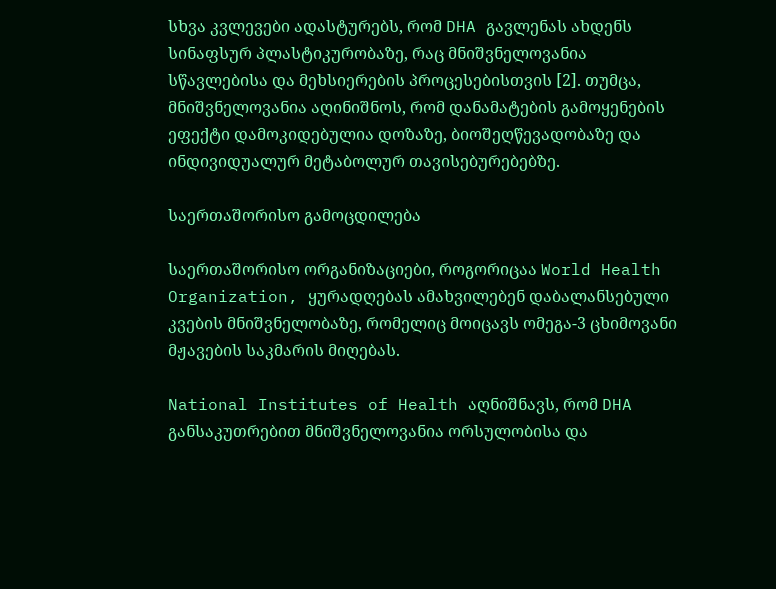სხვა კვლევები ადასტურებს, რომ DHA გავლენას ახდენს სინაფსურ პლასტიკურობაზე, რაც მნიშვნელოვანია სწავლებისა და მეხსიერების პროცესებისთვის [2]. თუმცა, მნიშვნელოვანია აღინიშნოს, რომ დანამატების გამოყენების ეფექტი დამოკიდებულია დოზაზე, ბიოშეღწევადობაზე და ინდივიდუალურ მეტაბოლურ თავისებურებებზე.

საერთაშორისო გამოცდილება

საერთაშორისო ორგანიზაციები, როგორიცაა World Health Organization, ყურადღებას ამახვილებენ დაბალანსებული კვების მნიშვნელობაზე, რომელიც მოიცავს ომეგა-3 ცხიმოვანი მჟავების საკმარის მიღებას.

National Institutes of Health აღნიშნავს, რომ DHA განსაკუთრებით მნიშვნელოვანია ორსულობისა და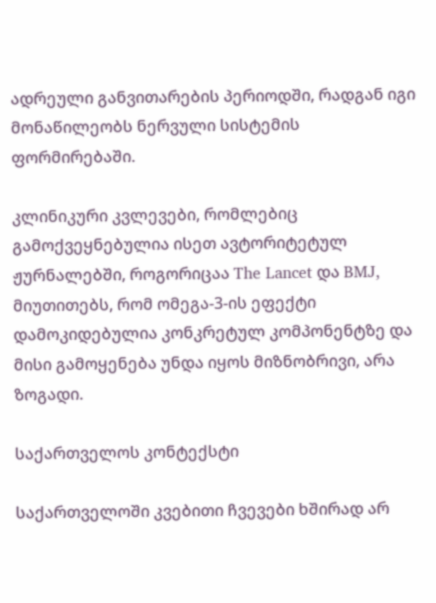ადრეული განვითარების პერიოდში, რადგან იგი მონაწილეობს ნერვული სისტემის ფორმირებაში.

კლინიკური კვლევები, რომლებიც გამოქვეყნებულია ისეთ ავტორიტეტულ ჟურნალებში, როგორიცაა The Lancet და BMJ, მიუთითებს, რომ ომეგა-3-ის ეფექტი დამოკიდებულია კონკრეტულ კომპონენტზე და მისი გამოყენება უნდა იყოს მიზნობრივი, არა ზოგადი.

საქართველოს კონტექსტი

საქართველოში კვებითი ჩვევები ხშირად არ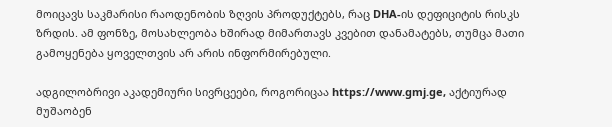მოიცავს საკმარისი რაოდენობის ზღვის პროდუქტებს, რაც DHA-ის დეფიციტის რისკს ზრდის. ამ ფონზე, მოსახლეობა ხშირად მიმართავს კვებით დანამატებს, თუმცა მათი გამოყენება ყოველთვის არ არის ინფორმირებული.

ადგილობრივი აკადემიური სივრცეები, როგორიცაა https://www.gmj.ge, აქტიურად მუშაობენ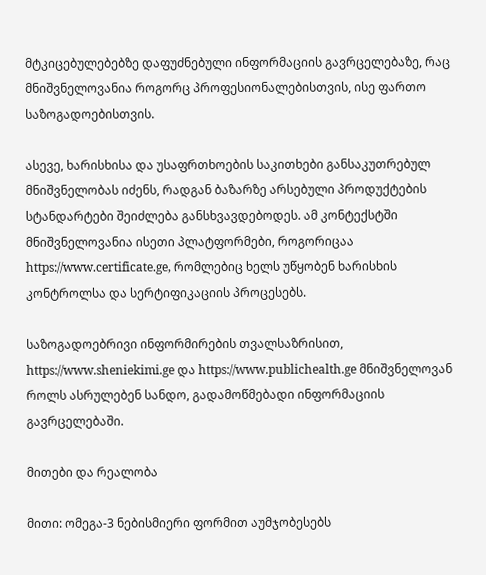მტკიცებულებებზე დაფუძნებული ინფორმაციის გავრცელებაზე, რაც მნიშვნელოვანია როგორც პროფესიონალებისთვის, ისე ფართო საზოგადოებისთვის.

ასევე, ხარისხისა და უსაფრთხოების საკითხები განსაკუთრებულ მნიშვნელობას იძენს, რადგან ბაზარზე არსებული პროდუქტების სტანდარტები შეიძლება განსხვავდებოდეს. ამ კონტექსტში მნიშვნელოვანია ისეთი პლატფორმები, როგორიცაა https://www.certificate.ge, რომლებიც ხელს უწყობენ ხარისხის კონტროლსა და სერტიფიკაციის პროცესებს.

საზოგადოებრივი ინფორმირების თვალსაზრისით, https://www.sheniekimi.ge და https://www.publichealth.ge მნიშვნელოვან როლს ასრულებენ სანდო, გადამოწმებადი ინფორმაციის გავრცელებაში.

მითები და რეალობა

მითი: ომეგა-3 ნებისმიერი ფორმით აუმჯობესებს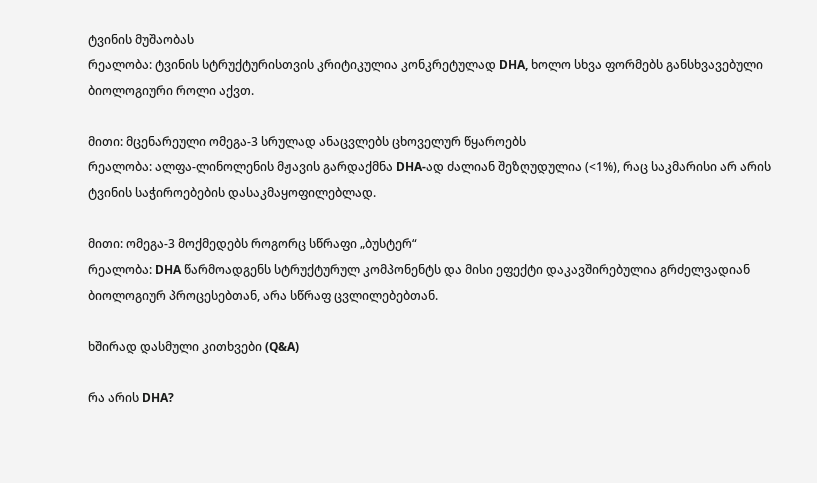ტვინის მუშაობას
რეალობა: ტვინის სტრუქტურისთვის კრიტიკულია კონკრეტულად DHA, ხოლო სხვა ფორმებს განსხვავებული ბიოლოგიური როლი აქვთ.

მითი: მცენარეული ომეგა-3 სრულად ანაცვლებს ცხოველურ წყაროებს
რეალობა: ალფა-ლინოლენის მჟავის გარდაქმნა DHA-ად ძალიან შეზღუდულია (<1%), რაც საკმარისი არ არის ტვინის საჭიროებების დასაკმაყოფილებლად.

მითი: ომეგა-3 მოქმედებს როგორც სწრაფი „ბუსტერ“
რეალობა: DHA წარმოადგენს სტრუქტურულ კომპონენტს და მისი ეფექტი დაკავშირებულია გრძელვადიან ბიოლოგიურ პროცესებთან, არა სწრაფ ცვლილებებთან.

ხშირად დასმული კითხვები (Q&A)

რა არის DHA?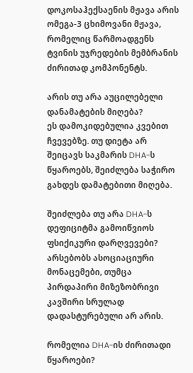დოკოსაჰექსაენის მჟავა არის ომეგა-3 ცხიმოვანი მჟავა, რომელიც წარმოადგენს ტვინის უჯრედების მემბრანის ძირითად კომპონენტს.

არის თუ არა აუცილებელი დანამატების მიღება?
ეს დამოკიდებულია კვებით ჩვევებზე. თუ დიეტა არ შეიცავს საკმარის DHA-ს წყაროებს, შეიძლება საჭირო გახდეს დამატებითი მიღება.

შეიძლება თუ არა DHA-ს დეფიციტმა გამოიწვიოს ფსიქიკური დარღვევები?
არსებობს ასოციაციური მონაცემები, თუმცა პირდაპირი მიზეზობრივი კავშირი სრულად დადასტურებული არ არის.

რომელია DHA-ის ძირითადი წყაროები?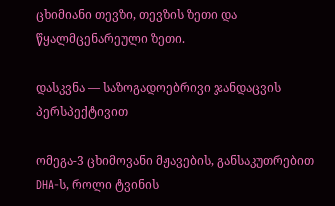ცხიმიანი თევზი, თევზის ზეთი და წყალმცენარეული ზეთი.

დასკვნა — საზოგადოებრივი ჯანდაცვის პერსპექტივით

ომეგა-3 ცხიმოვანი მჟავების, განსაკუთრებით DHA-ს, როლი ტვინის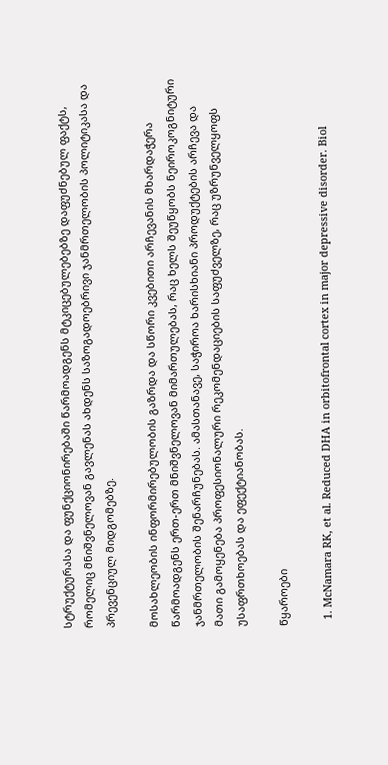სტრუქტურასა და ფუნქციონირებაში წარმოადგენს მტკიცებულებებზე დაფუძნებულ ფაქტს, რომელიც მნიშვნელოვან გავლენას ახდენს საზოგადოებრივი ჯანმრთელობის პოლიტიკასა და პრევენციულ მიდგომებზე.

მოსახლეობის ინფორმირებულობის გაზრდა და სწორი კვებითი არჩევანის მხარდაჭერა წარმოადგენს ერთ-ერთ მნიშვნელოვან მიმართულებას, რაც ხელს შეუწყობს ნეიროკოგნიტური ჯანმრთელობის შენარჩუნებას. ამასთანავე, საჭიროა ხარისხიანი პროდუქტების არჩევა და მათი გამოყენება პროფესიონალური რეკომენდაციების საფუძველზე, რაც უზრუნველყოფს უსაფრთხოებას და ეფექტიანობას.

წყაროები

  1. McNamara RK, et al. Reduced DHA in orbitofrontal cortex in major depressive disorder. Biol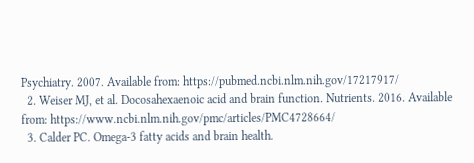Psychiatry. 2007. Available from: https://pubmed.ncbi.nlm.nih.gov/17217917/
  2. Weiser MJ, et al. Docosahexaenoic acid and brain function. Nutrients. 2016. Available from: https://www.ncbi.nlm.nih.gov/pmc/articles/PMC4728664/
  3. Calder PC. Omega-3 fatty acids and brain health.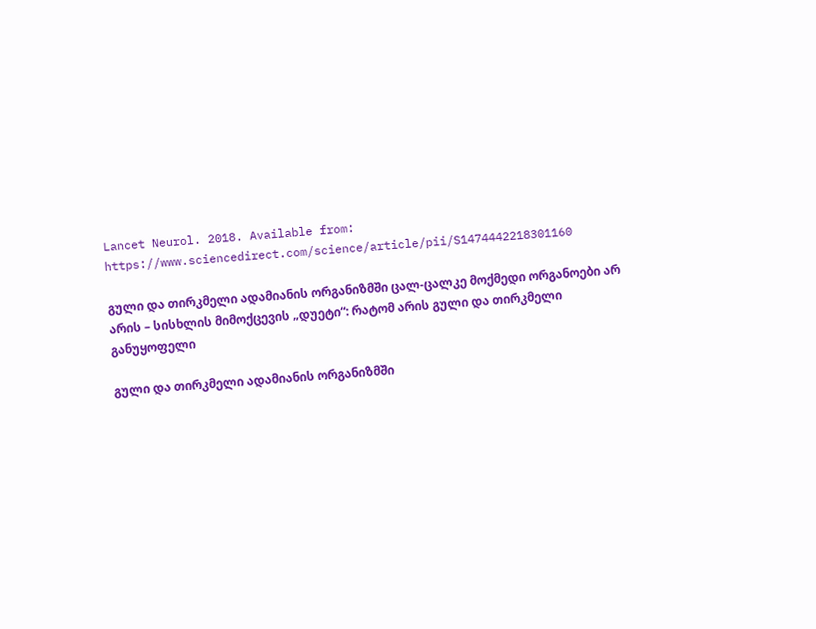Lancet Neurol. 2018. Available from: https://www.sciencedirect.com/science/article/pii/S1474442218301160

გული და თირკმელი ადამიანის ორგანიზმში ცალ-ცალკე მოქმედი ორგანოები არ არის – სისხლის მიმოქცევის „დუეტი“: რატომ არის გული და თირკმელი განუყოფელი

გული და თირკმელი ადამიანის ორგანიზმში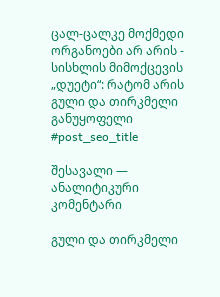ცალ-ცალკე მოქმედი ორგანოები არ არის - სისხლის მიმოქცევის „დუეტი“: რატომ არის გული და თირკმელი განუყოფელი
#post_seo_title

შესავალი — ანალიტიკური კომენტარი

გული და თირკმელი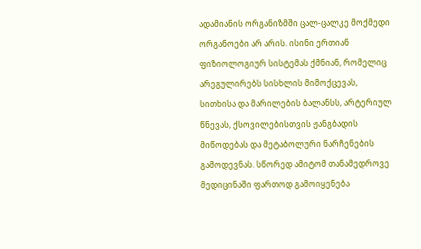ადამიანის ორგანიზმში ცალ-ცალკე მოქმედი ორგანოები არ არის. ისინი ერთიან ფიზიოლოგიურ სისტემას ქმნიან, რომელიც არეგულირებს სისხლის მიმოქცევას, სითხისა და მარილების ბალანსს, არტერიულ წნევას, ქსოვილებისთვის ჟანგბადის მიწოდებას და მეტაბოლური ნარჩენების გამოდევნას. სწორედ ამიტომ თანამედროვე მედიცინაში ფართოდ გამოიყენება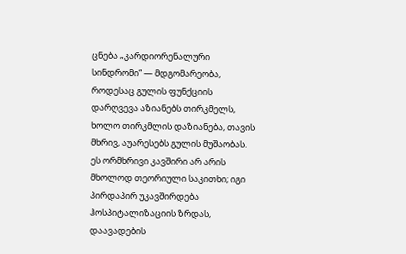ცნება „კარდიორენალური სინდრომი“ — მდგომარეობა, როდესაც გულის ფუნქციის დარღვევა აზიანებს თირკმელს, ხოლო თირკმლის დაზიანება, თავის მხრივ, აუარესებს გულის მუშაობას. ეს ორმხრივი კავშირი არ არის მხოლოდ თეორიული საკითხი; იგი პირდაპირ უკავშირდება ჰოსპიტალიზაციის ზრდას, დაავადების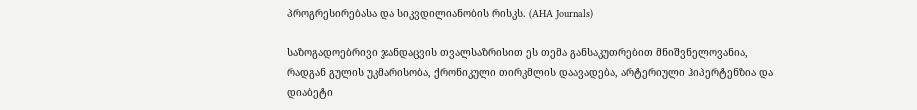პროგრესირებასა და სიკვდილიანობის რისკს. (AHA Journals)

საზოგადოებრივი ჯანდაცვის თვალსაზრისით ეს თემა განსაკუთრებით მნიშვნელოვანია, რადგან გულის უკმარისობა, ქრონიკული თირკმლის დაავადება, არტერიული ჰიპერტენზია და დიაბეტი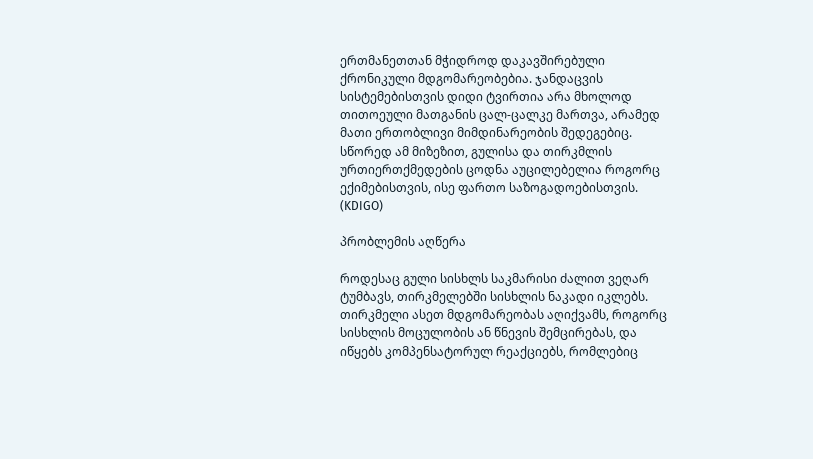ერთმანეთთან მჭიდროდ დაკავშირებული ქრონიკული მდგომარეობებია. ჯანდაცვის სისტემებისთვის დიდი ტვირთია არა მხოლოდ თითოეული მათგანის ცალ-ცალკე მართვა, არამედ მათი ერთობლივი მიმდინარეობის შედეგებიც. სწორედ ამ მიზეზით, გულისა და თირკმლის ურთიერთქმედების ცოდნა აუცილებელია როგორც ექიმებისთვის, ისე ფართო საზოგადოებისთვის. (KDIGO)

პრობლემის აღწერა

როდესაც გული სისხლს საკმარისი ძალით ვეღარ ტუმბავს, თირკმელებში სისხლის ნაკადი იკლებს. თირკმელი ასეთ მდგომარეობას აღიქვამს, როგორც სისხლის მოცულობის ან წნევის შემცირებას, და იწყებს კომპენსატორულ რეაქციებს, რომლებიც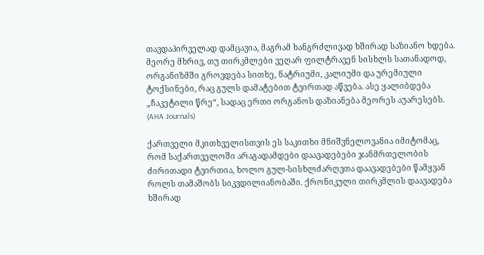თავდაპირველად დამცავია, მაგრამ ხანგრძლივად ხშირად საზიანო ხდება. მეორე მხრივ, თუ თირკმლები ვეღარ ფილტრავენ სისხლს სათანადოდ, ორგანიზმში გროვდება სითხე, ნატრიუმი, კალიუმი და ურემიული ტოქსინები, რაც გულს დამატებით ტვირთად აწვება. ასე ყალიბდება „ჩაკეტილი წრე“, სადაც ერთი ორგანოს დაზიანება მეორეს აუარესებს. (AHA Journals)

ქართველი მკითხველისთვის ეს საკითხი მნიშვნელოვანია იმიტომაც, რომ საქართველოში არაგადამდები დაავადებები ჯანმრთელობის ძირითადი ტვირთია, ხოლო გულ-სისხლძარღვთა დაავადებები წამყვან როლს თამაშობს სიკვდილიანობაში. ქრონიკული თირკმლის დაავადება ხშირად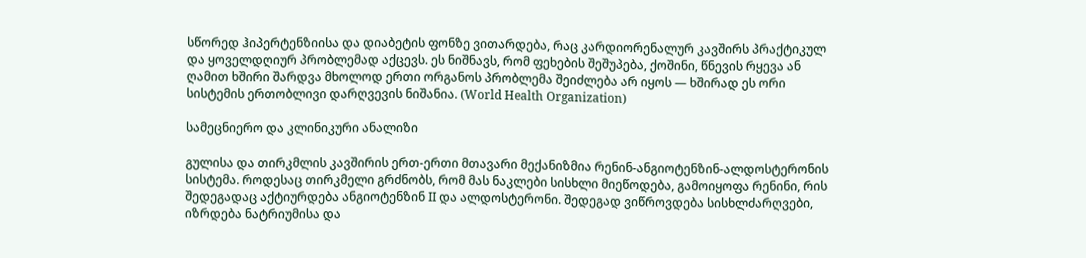სწორედ ჰიპერტენზიისა და დიაბეტის ფონზე ვითარდება, რაც კარდიორენალურ კავშირს პრაქტიკულ და ყოველდღიურ პრობლემად აქცევს. ეს ნიშნავს, რომ ფეხების შეშუპება, ქოშინი, წნევის რყევა ან ღამით ხშირი შარდვა მხოლოდ ერთი ორგანოს პრობლემა შეიძლება არ იყოს — ხშირად ეს ორი სისტემის ერთობლივი დარღვევის ნიშანია. (World Health Organization)

სამეცნიერო და კლინიკური ანალიზი

გულისა და თირკმლის კავშირის ერთ-ერთი მთავარი მექანიზმია რენინ-ანგიოტენზინ-ალდოსტერონის სისტემა. როდესაც თირკმელი გრძნობს, რომ მას ნაკლები სისხლი მიეწოდება, გამოიყოფა რენინი, რის შედეგადაც აქტიურდება ანგიოტენზინ II და ალდოსტერონი. შედეგად ვიწროვდება სისხლძარღვები, იზრდება ნატრიუმისა და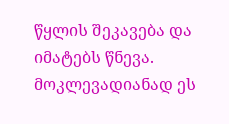წყლის შეკავება და იმატებს წნევა. მოკლევადიანად ეს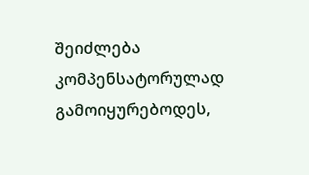შეიძლება კომპენსატორულად გამოიყურებოდეს,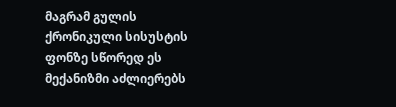მაგრამ გულის ქრონიკული სისუსტის ფონზე სწორედ ეს მექანიზმი აძლიერებს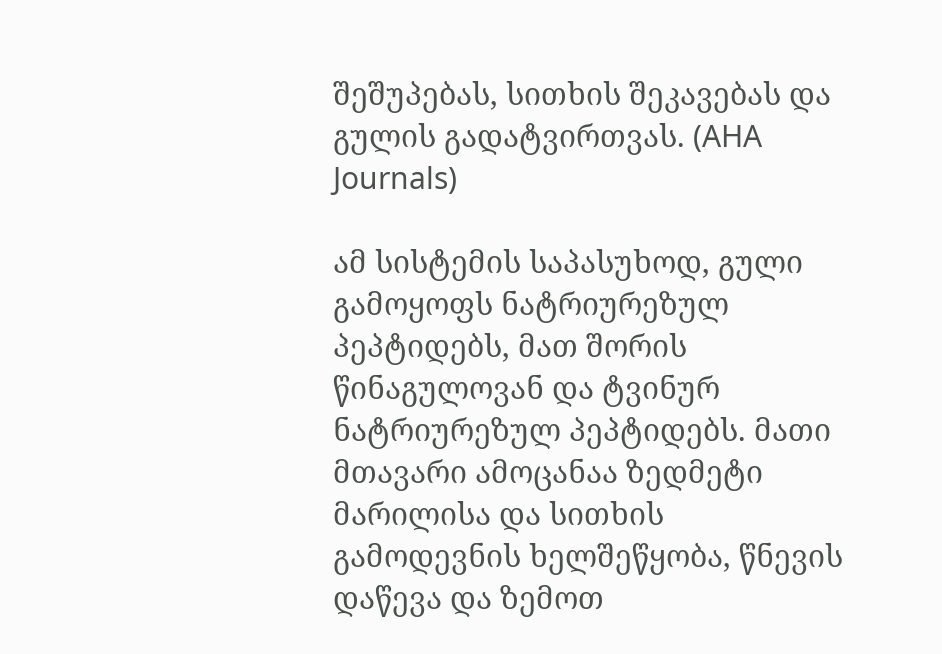შეშუპებას, სითხის შეკავებას და გულის გადატვირთვას. (AHA Journals)

ამ სისტემის საპასუხოდ, გული გამოყოფს ნატრიურეზულ პეპტიდებს, მათ შორის წინაგულოვან და ტვინურ ნატრიურეზულ პეპტიდებს. მათი მთავარი ამოცანაა ზედმეტი მარილისა და სითხის გამოდევნის ხელშეწყობა, წნევის დაწევა და ზემოთ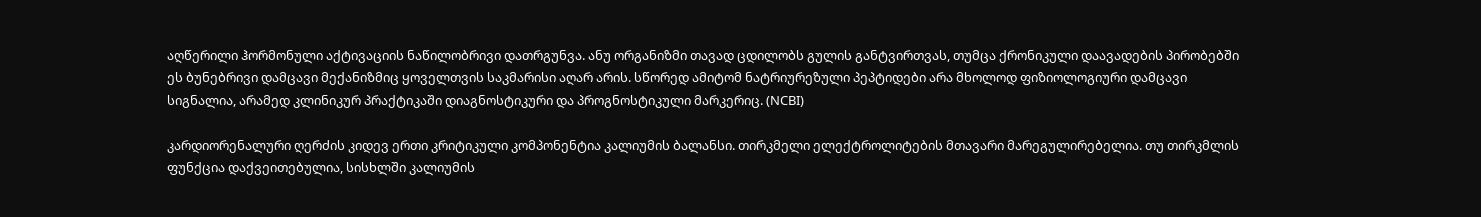აღწერილი ჰორმონული აქტივაციის ნაწილობრივი დათრგუნვა. ანუ ორგანიზმი თავად ცდილობს გულის განტვირთვას, თუმცა ქრონიკული დაავადების პირობებში ეს ბუნებრივი დამცავი მექანიზმიც ყოველთვის საკმარისი აღარ არის. სწორედ ამიტომ ნატრიურეზული პეპტიდები არა მხოლოდ ფიზიოლოგიური დამცავი სიგნალია, არამედ კლინიკურ პრაქტიკაში დიაგნოსტიკური და პროგნოსტიკული მარკერიც. (NCBI)

კარდიორენალური ღერძის კიდევ ერთი კრიტიკული კომპონენტია კალიუმის ბალანსი. თირკმელი ელექტროლიტების მთავარი მარეგულირებელია. თუ თირკმლის ფუნქცია დაქვეითებულია, სისხლში კალიუმის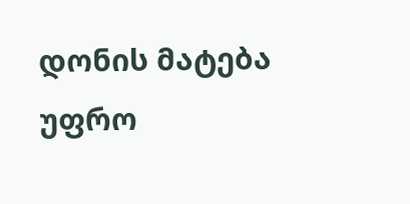დონის მატება უფრო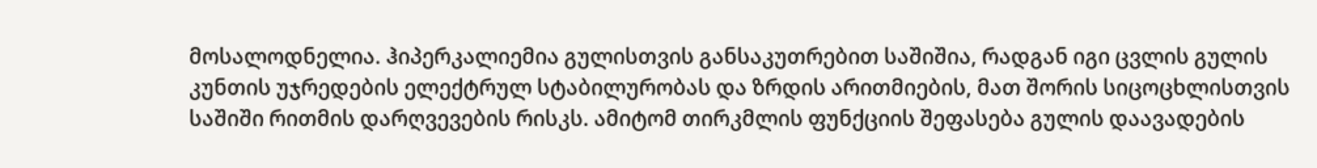მოსალოდნელია. ჰიპერკალიემია გულისთვის განსაკუთრებით საშიშია, რადგან იგი ცვლის გულის კუნთის უჯრედების ელექტრულ სტაბილურობას და ზრდის არითმიების, მათ შორის სიცოცხლისთვის საშიში რითმის დარღვევების რისკს. ამიტომ თირკმლის ფუნქციის შეფასება გულის დაავადების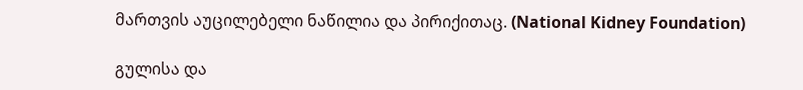მართვის აუცილებელი ნაწილია და პირიქითაც. (National Kidney Foundation)

გულისა და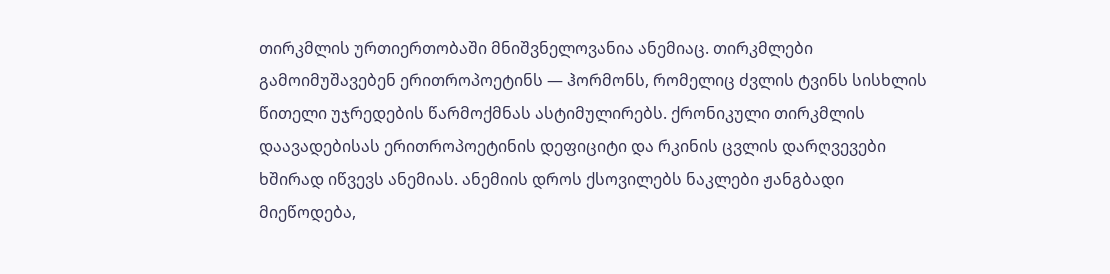თირკმლის ურთიერთობაში მნიშვნელოვანია ანემიაც. თირკმლები გამოიმუშავებენ ერითროპოეტინს — ჰორმონს, რომელიც ძვლის ტვინს სისხლის წითელი უჯრედების წარმოქმნას ასტიმულირებს. ქრონიკული თირკმლის დაავადებისას ერითროპოეტინის დეფიციტი და რკინის ცვლის დარღვევები ხშირად იწვევს ანემიას. ანემიის დროს ქსოვილებს ნაკლები ჟანგბადი მიეწოდება,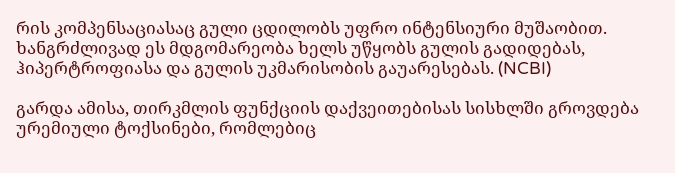რის კომპენსაციასაც გული ცდილობს უფრო ინტენსიური მუშაობით. ხანგრძლივად ეს მდგომარეობა ხელს უწყობს გულის გადიდებას, ჰიპერტროფიასა და გულის უკმარისობის გაუარესებას. (NCBI)

გარდა ამისა, თირკმლის ფუნქციის დაქვეითებისას სისხლში გროვდება ურემიული ტოქსინები, რომლებიც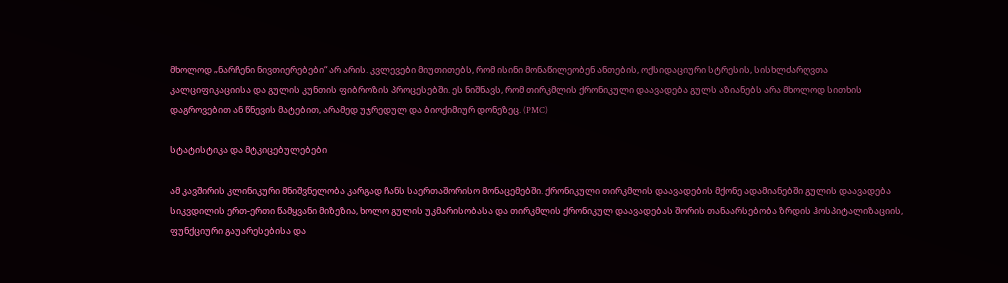მხოლოდ „ნარჩენი ნივთიერებები“ არ არის. კვლევები მიუთითებს, რომ ისინი მონაწილეობენ ანთების, ოქსიდაციური სტრესის, სისხლძარღვთა კალციფიკაციისა და გულის კუნთის ფიბროზის პროცესებში. ეს ნიშნავს, რომ თირკმლის ქრონიკული დაავადება გულს აზიანებს არა მხოლოდ სითხის დაგროვებით ან წნევის მატებით, არამედ უჯრედულ და ბიოქიმიურ დონეზეც. (PMC)

სტატისტიკა და მტკიცებულებები

ამ კავშირის კლინიკური მნიშვნელობა კარგად ჩანს საერთაშორისო მონაცემებში. ქრონიკული თირკმლის დაავადების მქონე ადამიანებში გულის დაავადება სიკვდილის ერთ-ერთი წამყვანი მიზეზია, ხოლო გულის უკმარისობასა და თირკმლის ქრონიკულ დაავადებას შორის თანაარსებობა ზრდის ჰოსპიტალიზაციის, ფუნქციური გაუარესებისა და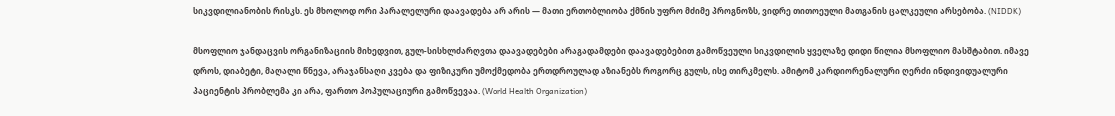სიკვდილიანობის რისკს. ეს მხოლოდ ორი პარალელური დაავადება არ არის — მათი ერთობლიობა ქმნის უფრო მძიმე პროგნოზს, ვიდრე თითოეული მათგანის ცალკეული არსებობა. (NIDDK)

მსოფლიო ჯანდაცვის ორგანიზაციის მიხედვით, გულ-სისხლძარღვთა დაავადებები არაგადამდები დაავადებებით გამოწვეული სიკვდილის ყველაზე დიდი წილია მსოფლიო მასშტაბით. იმავე დროს, დიაბეტი, მაღალი წნევა, არაჯანსაღი კვება და ფიზიკური უმოქმედობა ერთდროულად აზიანებს როგორც გულს, ისე თირკმელს. ამიტომ კარდიორენალური ღერძი ინდივიდუალური პაციენტის პრობლემა კი არა, ფართო პოპულაციური გამოწვევაა. (World Health Organization)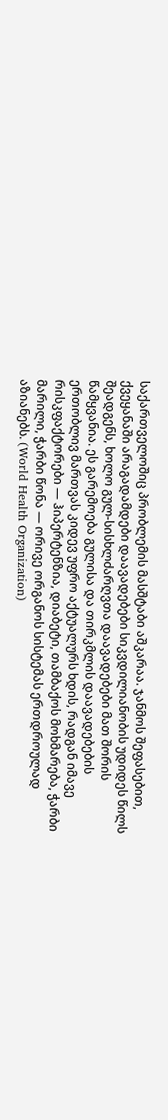საქართველოშიც პრობლემის მასშტაბი აშკარაა. ჯანმოს შეფასებით, ქვეყანაში არაგადამდები დაავადებები სიკვდილიანობის უდიდეს წილს შეადგენს, ხოლო გულ-სისხლძარღვთა დაავადებები მათ შორის წამყვანია. ეს გარემოება გულისა და თირკმლის დაავადებების ერთობლივ მართვას კიდევ უფრო აქტუალურს ხდის, რადგან იმავე რისკფაქტორები — ჰიპერტენზია, დიაბეტი, თამბაქოს მოხმარება, ჭარბი მარილი, ჭარბი წონა — ორივე ორგანოს სისტემას ერთდროულად აზიანებს. (World Health Organization)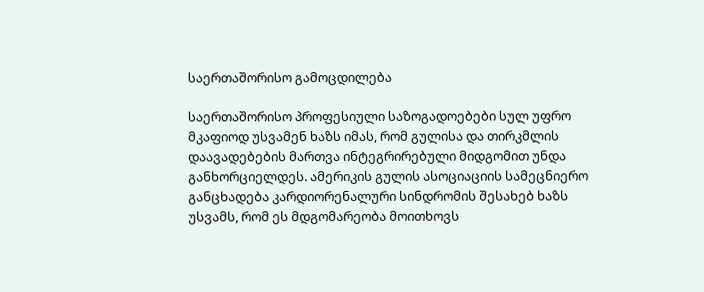საერთაშორისო გამოცდილება

საერთაშორისო პროფესიული საზოგადოებები სულ უფრო მკაფიოდ უსვამენ ხაზს იმას, რომ გულისა და თირკმლის დაავადებების მართვა ინტეგრირებული მიდგომით უნდა განხორციელდეს. ამერიკის გულის ასოციაციის სამეცნიერო განცხადება კარდიორენალური სინდრომის შესახებ ხაზს უსვამს, რომ ეს მდგომარეობა მოითხოვს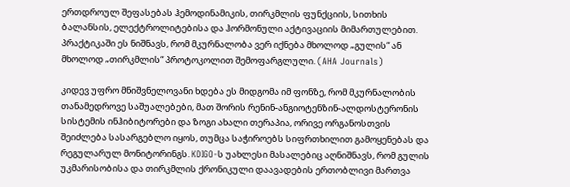ერთდროულ შეფასებას ჰემოდინამიკის, თირკმლის ფუნქციის, სითხის ბალანსის, ელექტროლიტებისა და ჰორმონული აქტივაციის მიმართულებით. პრაქტიკაში ეს ნიშნავს, რომ მკურნალობა ვერ იქნება მხოლოდ „გულის“ ან მხოლოდ „თირკმლის“ პროტოკოლით შემოფარგლული. (AHA Journals)

კიდევ უფრო მნიშვნელოვანი ხდება ეს მიდგომა იმ ფონზე, რომ მკურნალობის თანამედროვე საშუალებები, მათ შორის რენინ-ანგიოტენზინ-ალდოსტერონის სისტემის ინჰიბიტორები და ზოგი ახალი თერაპია, ორივე ორგანოსთვის შეიძლება სასარგებლო იყოს, თუმცა საჭიროებს სიფრთხილით გამოყენებას და რეგულარულ მონიტორინგს. KDIGO-ს უახლესი მასალებიც აღნიშნავს, რომ გულის უკმარისობისა და თირკმლის ქრონიკული დაავადების ერთობლივი მართვა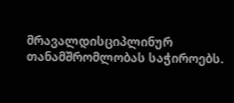მრავალდისციპლინურ თანამშრომლობას საჭიროებს.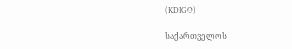(KDIGO)

საქართველოს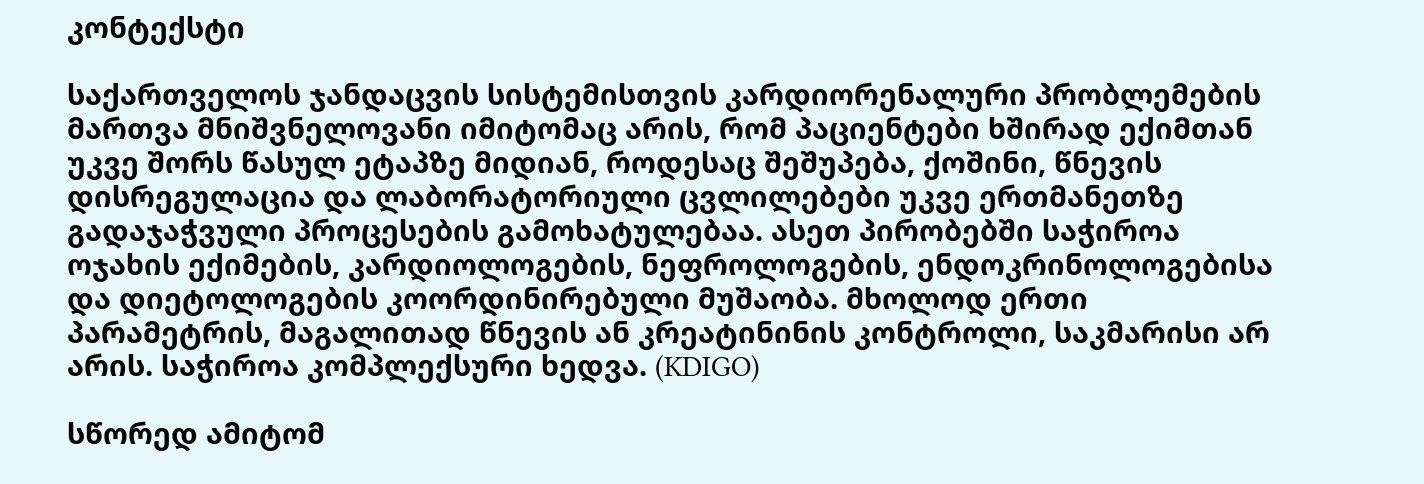კონტექსტი

საქართველოს ჯანდაცვის სისტემისთვის კარდიორენალური პრობლემების მართვა მნიშვნელოვანი იმიტომაც არის, რომ პაციენტები ხშირად ექიმთან უკვე შორს წასულ ეტაპზე მიდიან, როდესაც შეშუპება, ქოშინი, წნევის დისრეგულაცია და ლაბორატორიული ცვლილებები უკვე ერთმანეთზე გადაჯაჭვული პროცესების გამოხატულებაა. ასეთ პირობებში საჭიროა ოჯახის ექიმების, კარდიოლოგების, ნეფროლოგების, ენდოკრინოლოგებისა და დიეტოლოგების კოორდინირებული მუშაობა. მხოლოდ ერთი პარამეტრის, მაგალითად წნევის ან კრეატინინის კონტროლი, საკმარისი არ არის. საჭიროა კომპლექსური ხედვა. (KDIGO)

სწორედ ამიტომ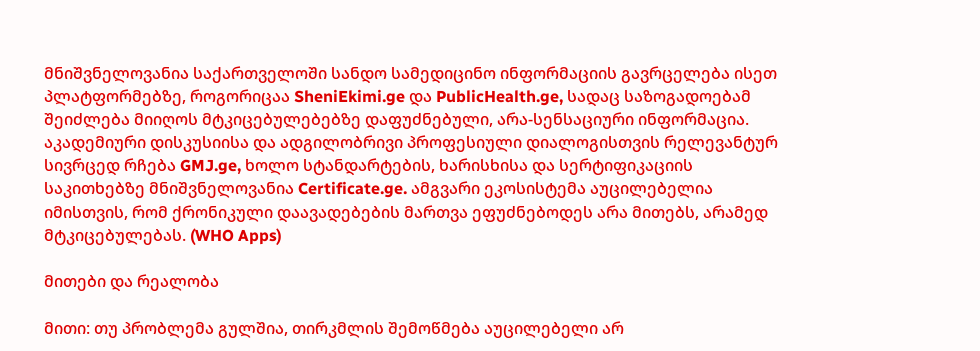მნიშვნელოვანია საქართველოში სანდო სამედიცინო ინფორმაციის გავრცელება ისეთ პლატფორმებზე, როგორიცაა SheniEkimi.ge და PublicHealth.ge, სადაც საზოგადოებამ შეიძლება მიიღოს მტკიცებულებებზე დაფუძნებული, არა-სენსაციური ინფორმაცია. აკადემიური დისკუსიისა და ადგილობრივი პროფესიული დიალოგისთვის რელევანტურ სივრცედ რჩება GMJ.ge, ხოლო სტანდარტების, ხარისხისა და სერტიფიკაციის საკითხებზე მნიშვნელოვანია Certificate.ge. ამგვარი ეკოსისტემა აუცილებელია იმისთვის, რომ ქრონიკული დაავადებების მართვა ეფუძნებოდეს არა მითებს, არამედ მტკიცებულებას. (WHO Apps)

მითები და რეალობა

მითი: თუ პრობლემა გულშია, თირკმლის შემოწმება აუცილებელი არ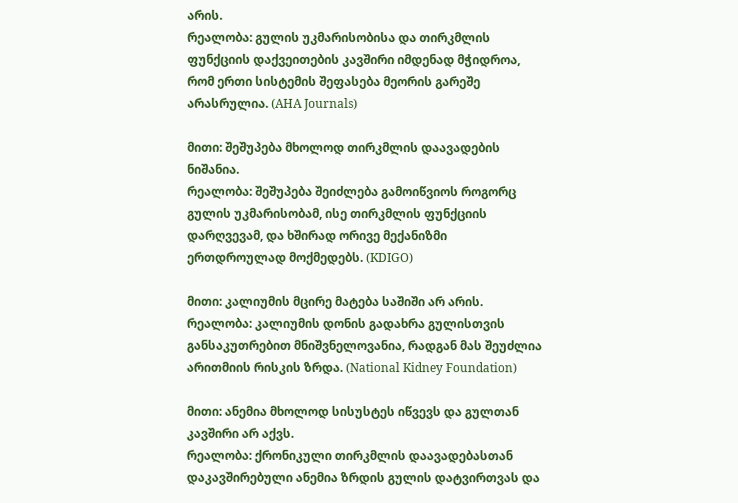არის.
რეალობა: გულის უკმარისობისა და თირკმლის ფუნქციის დაქვეითების კავშირი იმდენად მჭიდროა, რომ ერთი სისტემის შეფასება მეორის გარეშე არასრულია. (AHA Journals)

მითი: შეშუპება მხოლოდ თირკმლის დაავადების ნიშანია.
რეალობა: შეშუპება შეიძლება გამოიწვიოს როგორც გულის უკმარისობამ, ისე თირკმლის ფუნქციის დარღვევამ, და ხშირად ორივე მექანიზმი ერთდროულად მოქმედებს. (KDIGO)

მითი: კალიუმის მცირე მატება საშიში არ არის.
რეალობა: კალიუმის დონის გადახრა გულისთვის განსაკუთრებით მნიშვნელოვანია, რადგან მას შეუძლია არითმიის რისკის ზრდა. (National Kidney Foundation)

მითი: ანემია მხოლოდ სისუსტეს იწვევს და გულთან კავშირი არ აქვს.
რეალობა: ქრონიკული თირკმლის დაავადებასთან დაკავშირებული ანემია ზრდის გულის დატვირთვას და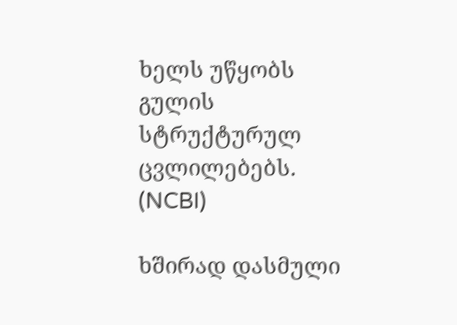ხელს უწყობს გულის სტრუქტურულ ცვლილებებს. (NCBI)

ხშირად დასმული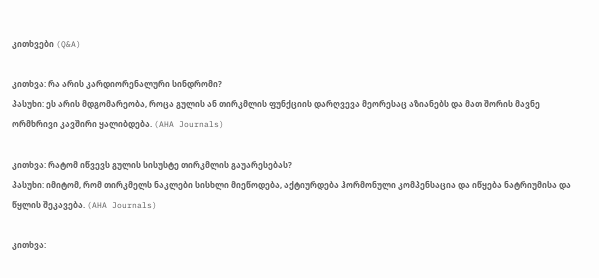კითხვები (Q&A)

კითხვა: რა არის კარდიორენალური სინდრომი?
პასუხი: ეს არის მდგომარეობა, როცა გულის ან თირკმლის ფუნქციის დარღვევა მეორესაც აზიანებს და მათ შორის მავნე ორმხრივი კავშირი ყალიბდება. (AHA Journals)

კითხვა: რატომ იწვევს გულის სისუსტე თირკმლის გაუარესებას?
პასუხი: იმიტომ, რომ თირკმელს ნაკლები სისხლი მიეწოდება, აქტიურდება ჰორმონული კომპენსაცია და იწყება ნატრიუმისა და წყლის შეკავება. (AHA Journals)

კითხვა: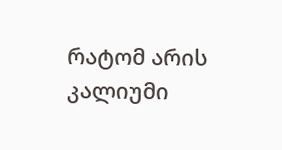რატომ არის კალიუმი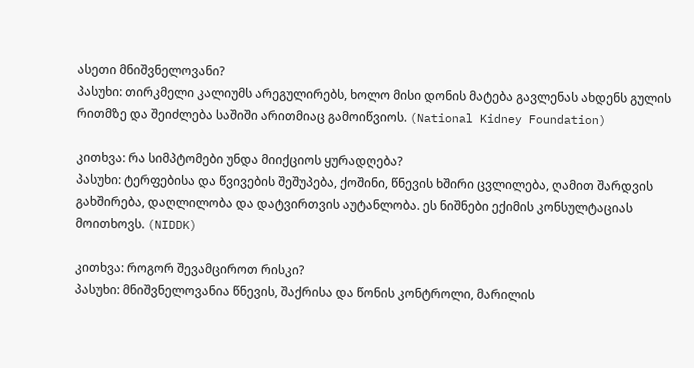ასეთი მნიშვნელოვანი?
პასუხი: თირკმელი კალიუმს არეგულირებს, ხოლო მისი დონის მატება გავლენას ახდენს გულის რითმზე და შეიძლება საშიში არითმიაც გამოიწვიოს. (National Kidney Foundation)

კითხვა: რა სიმპტომები უნდა მიიქციოს ყურადღება?
პასუხი: ტერფებისა და წვივების შეშუპება, ქოშინი, წნევის ხშირი ცვლილება, ღამით შარდვის გახშირება, დაღლილობა და დატვირთვის აუტანლობა. ეს ნიშნები ექიმის კონსულტაციას მოითხოვს. (NIDDK)

კითხვა: როგორ შევამციროთ რისკი?
პასუხი: მნიშვნელოვანია წნევის, შაქრისა და წონის კონტროლი, მარილის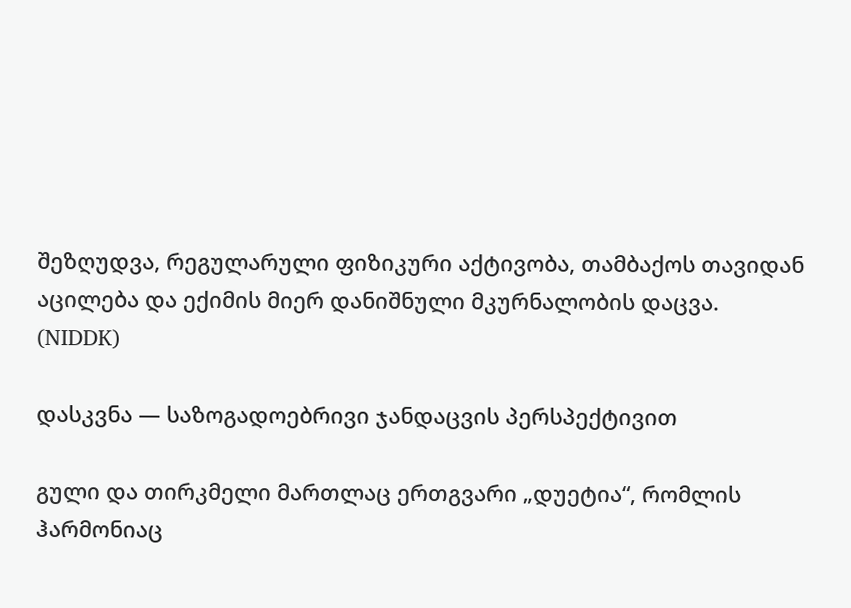შეზღუდვა, რეგულარული ფიზიკური აქტივობა, თამბაქოს თავიდან აცილება და ექიმის მიერ დანიშნული მკურნალობის დაცვა. (NIDDK)

დასკვნა — საზოგადოებრივი ჯანდაცვის პერსპექტივით

გული და თირკმელი მართლაც ერთგვარი „დუეტია“, რომლის ჰარმონიაც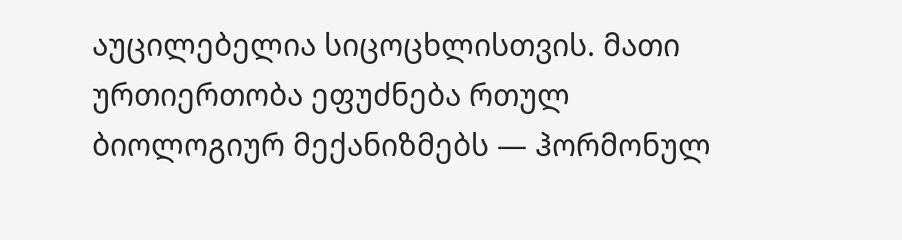აუცილებელია სიცოცხლისთვის. მათი ურთიერთობა ეფუძნება რთულ ბიოლოგიურ მექანიზმებს — ჰორმონულ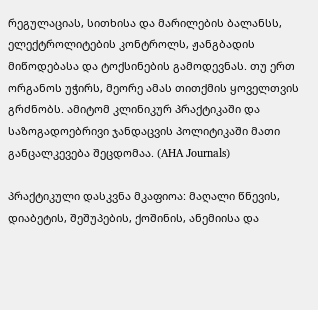რეგულაციას, სითხისა და მარილების ბალანსს, ელექტროლიტების კონტროლს, ჟანგბადის მიწოდებასა და ტოქსინების გამოდევნას. თუ ერთ ორგანოს უჭირს, მეორე ამას თითქმის ყოველთვის გრძნობს. ამიტომ კლინიკურ პრაქტიკაში და საზოგადოებრივი ჯანდაცვის პოლიტიკაში მათი განცალკევება შეცდომაა. (AHA Journals)

პრაქტიკული დასკვნა მკაფიოა: მაღალი წნევის, დიაბეტის, შეშუპების, ქოშინის, ანემიისა და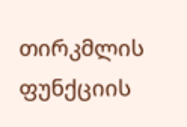თირკმლის ფუნქციის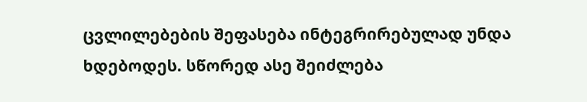ცვლილებების შეფასება ინტეგრირებულად უნდა ხდებოდეს. სწორედ ასე შეიძლება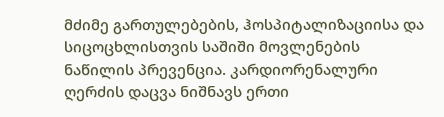მძიმე გართულებების, ჰოსპიტალიზაციისა და სიცოცხლისთვის საშიში მოვლენების ნაწილის პრევენცია. კარდიორენალური ღერძის დაცვა ნიშნავს ერთი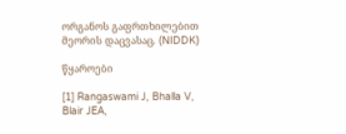ორგანოს გაფრთხილებით მეორის დაცვასაც. (NIDDK)

წყაროები

[1] Rangaswami J, Bhalla V, Blair JEA,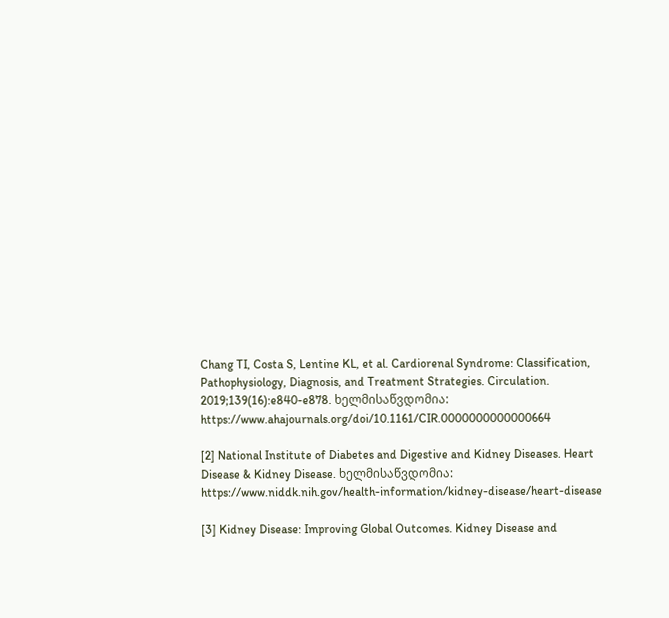Chang TI, Costa S, Lentine KL, et al. Cardiorenal Syndrome: Classification, Pathophysiology, Diagnosis, and Treatment Strategies. Circulation. 2019;139(16):e840-e878. ხელმისაწვდომია: https://www.ahajournals.org/doi/10.1161/CIR.0000000000000664

[2] National Institute of Diabetes and Digestive and Kidney Diseases. Heart Disease & Kidney Disease. ხელმისაწვდომია: https://www.niddk.nih.gov/health-information/kidney-disease/heart-disease

[3] Kidney Disease: Improving Global Outcomes. Kidney Disease and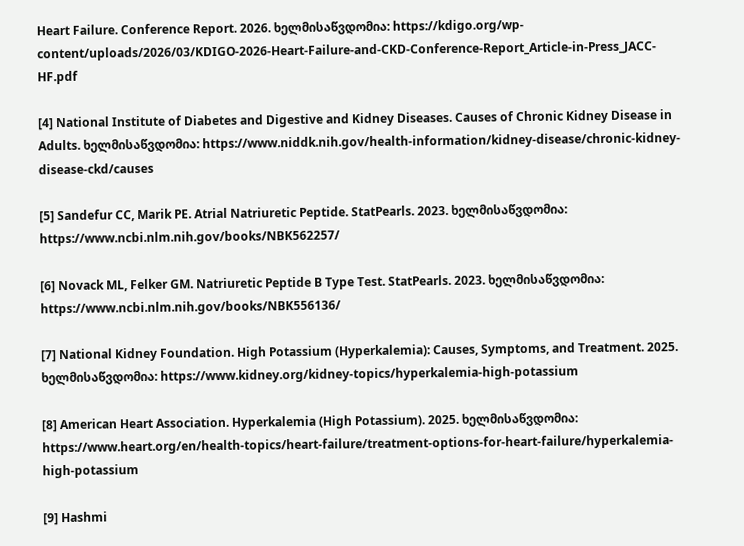Heart Failure. Conference Report. 2026. ხელმისაწვდომია: https://kdigo.org/wp-content/uploads/2026/03/KDIGO-2026-Heart-Failure-and-CKD-Conference-Report_Article-in-Press_JACC-HF.pdf

[4] National Institute of Diabetes and Digestive and Kidney Diseases. Causes of Chronic Kidney Disease in Adults. ხელმისაწვდომია: https://www.niddk.nih.gov/health-information/kidney-disease/chronic-kidney-disease-ckd/causes

[5] Sandefur CC, Marik PE. Atrial Natriuretic Peptide. StatPearls. 2023. ხელმისაწვდომია: https://www.ncbi.nlm.nih.gov/books/NBK562257/

[6] Novack ML, Felker GM. Natriuretic Peptide B Type Test. StatPearls. 2023. ხელმისაწვდომია: https://www.ncbi.nlm.nih.gov/books/NBK556136/

[7] National Kidney Foundation. High Potassium (Hyperkalemia): Causes, Symptoms, and Treatment. 2025. ხელმისაწვდომია: https://www.kidney.org/kidney-topics/hyperkalemia-high-potassium

[8] American Heart Association. Hyperkalemia (High Potassium). 2025. ხელმისაწვდომია: https://www.heart.org/en/health-topics/heart-failure/treatment-options-for-heart-failure/hyperkalemia-high-potassium

[9] Hashmi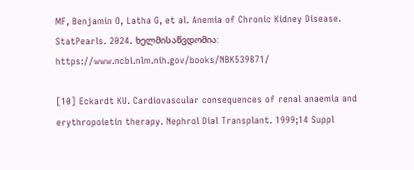MF, Benjamin O, Latha G, et al. Anemia of Chronic Kidney Disease. StatPearls. 2024. ხელმისაწვდომია: https://www.ncbi.nlm.nih.gov/books/NBK539871/

[10] Eckardt KU. Cardiovascular consequences of renal anaemia and erythropoietin therapy. Nephrol Dial Transplant. 1999;14 Suppl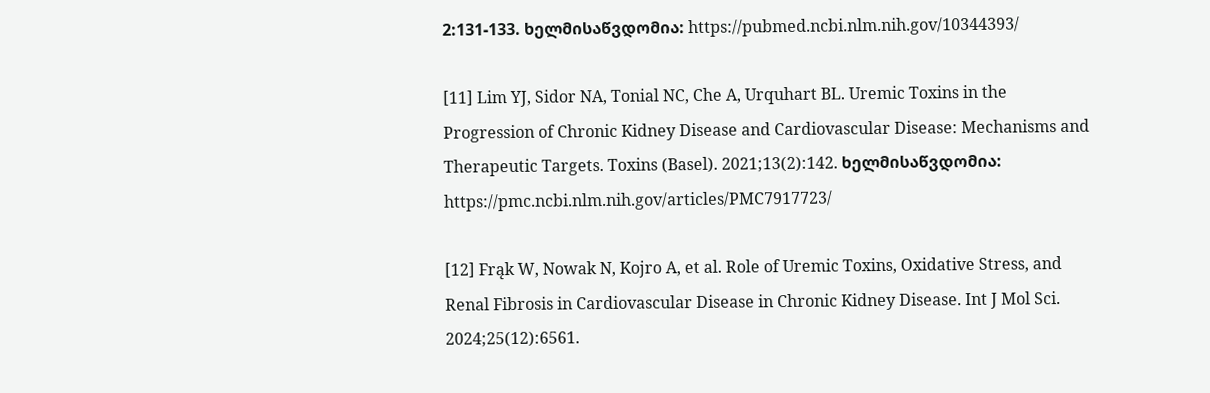2:131-133. ხელმისაწვდომია: https://pubmed.ncbi.nlm.nih.gov/10344393/

[11] Lim YJ, Sidor NA, Tonial NC, Che A, Urquhart BL. Uremic Toxins in the Progression of Chronic Kidney Disease and Cardiovascular Disease: Mechanisms and Therapeutic Targets. Toxins (Basel). 2021;13(2):142. ხელმისაწვდომია: https://pmc.ncbi.nlm.nih.gov/articles/PMC7917723/

[12] Frąk W, Nowak N, Kojro A, et al. Role of Uremic Toxins, Oxidative Stress, and Renal Fibrosis in Cardiovascular Disease in Chronic Kidney Disease. Int J Mol Sci. 2024;25(12):6561.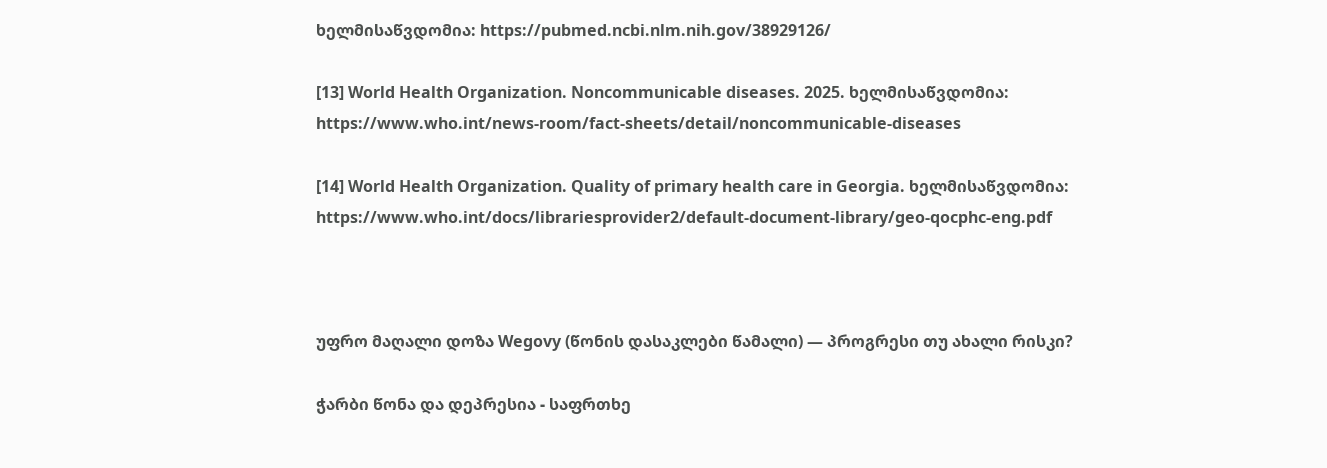ხელმისაწვდომია: https://pubmed.ncbi.nlm.nih.gov/38929126/

[13] World Health Organization. Noncommunicable diseases. 2025. ხელმისაწვდომია: https://www.who.int/news-room/fact-sheets/detail/noncommunicable-diseases

[14] World Health Organization. Quality of primary health care in Georgia. ხელმისაწვდომია: https://www.who.int/docs/librariesprovider2/default-document-library/geo-qocphc-eng.pdf



უფრო მაღალი დოზა Wegovy (წონის დასაკლები წამალი) — პროგრესი თუ ახალი რისკი?

ჭარბი წონა და დეპრესია - საფრთხე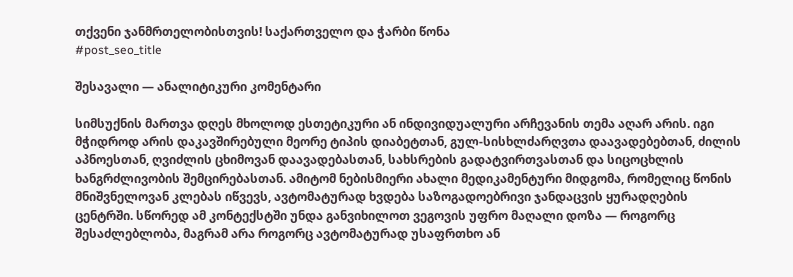თქვენი ჯანმრთელობისთვის! საქართველო და ჭარბი წონა
#post_seo_title

შესავალი — ანალიტიკური კომენტარი

სიმსუქნის მართვა დღეს მხოლოდ ესთეტიკური ან ინდივიდუალური არჩევანის თემა აღარ არის. იგი მჭიდროდ არის დაკავშირებული მეორე ტიპის დიაბეტთან, გულ-სისხლძარღვთა დაავადებებთან, ძილის აპნოესთან, ღვიძლის ცხიმოვან დაავადებასთან, სახსრების გადატვირთვასთან და სიცოცხლის ხანგრძლივობის შემცირებასთან. ამიტომ ნებისმიერი ახალი მედიკამენტური მიდგომა, რომელიც წონის მნიშვნელოვან კლებას იწვევს, ავტომატურად ხვდება საზოგადოებრივი ჯანდაცვის ყურადღების ცენტრში. სწორედ ამ კონტექსტში უნდა განვიხილოთ ვეგოვის უფრო მაღალი დოზა — როგორც შესაძლებლობა, მაგრამ არა როგორც ავტომატურად უსაფრთხო ან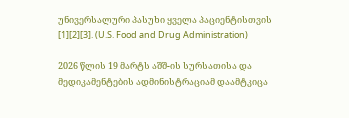უნივერსალური პასუხი ყველა პაციენტისთვის [1][2][3]. (U.S. Food and Drug Administration)

2026 წლის 19 მარტს აშშ-ის სურსათისა და მედიკამენტების ადმინისტრაციამ დაამტკიცა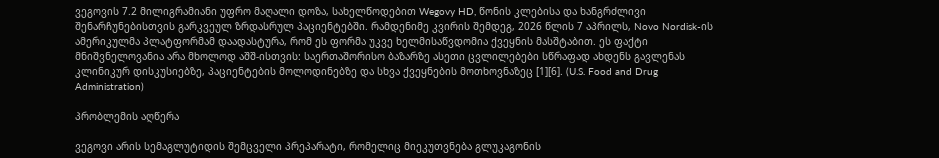ვეგოვის 7.2 მილიგრამიანი უფრო მაღალი დოზა, სახელწოდებით Wegovy HD, წონის კლებისა და ხანგრძლივი შენარჩუნებისთვის გარკვეულ ზრდასრულ პაციენტებში. რამდენიმე კვირის შემდეგ, 2026 წლის 7 აპრილს, Novo Nordisk-ის ამერიკულმა პლატფორმამ დაადასტურა, რომ ეს ფორმა უკვე ხელმისაწვდომია ქვეყნის მასშტაბით. ეს ფაქტი მნიშვნელოვანია არა მხოლოდ აშშ-ისთვის: საერთაშორისო ბაზარზე ასეთი ცვლილებები სწრაფად ახდენს გავლენას კლინიკურ დისკუსიებზე, პაციენტების მოლოდინებზე და სხვა ქვეყნების მოთხოვნაზეც [1][6]. (U.S. Food and Drug Administration)

პრობლემის აღწერა

ვეგოვი არის სემაგლუტიდის შემცველი პრეპარატი, რომელიც მიეკუთვნება გლუკაგონის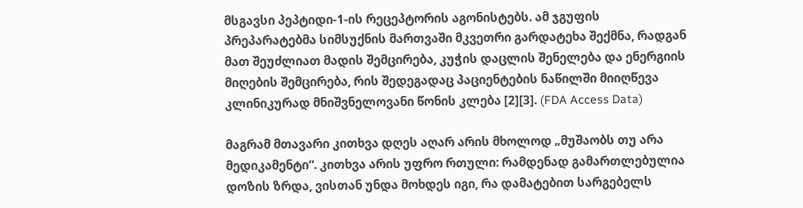მსგავსი პეპტიდი-1-ის რეცეპტორის აგონისტებს. ამ ჯგუფის პრეპარატებმა სიმსუქნის მართვაში მკვეთრი გარდატეხა შექმნა, რადგან მათ შეუძლიათ მადის შემცირება, კუჭის დაცლის შენელება და ენერგიის მიღების შემცირება, რის შედეგადაც პაციენტების ნაწილში მიიღწევა კლინიკურად მნიშვნელოვანი წონის კლება [2][3]. (FDA Access Data)

მაგრამ მთავარი კითხვა დღეს აღარ არის მხოლოდ „მუშაობს თუ არა მედიკამენტი“. კითხვა არის უფრო რთული: რამდენად გამართლებულია დოზის ზრდა, ვისთან უნდა მოხდეს იგი, რა დამატებით სარგებელს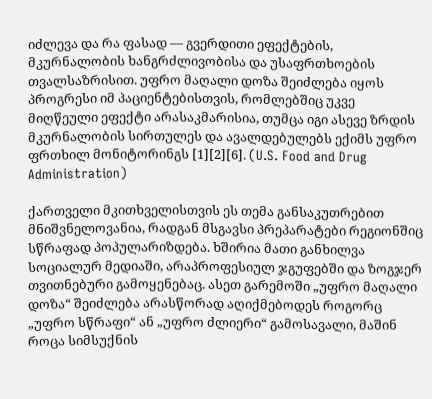იძლევა და რა ფასად — გვერდითი ეფექტების, მკურნალობის ხანგრძლივობისა და უსაფრთხოების თვალსაზრისით. უფრო მაღალი დოზა შეიძლება იყოს პროგრესი იმ პაციენტებისთვის, რომლებშიც უკვე მიღწეული ეფექტი არასაკმარისია, თუმცა იგი ასევე ზრდის მკურნალობის სირთულეს და ავალდებულებს ექიმს უფრო ფრთხილ მონიტორინგს [1][2][6]. (U.S. Food and Drug Administration)

ქართველი მკითხველისთვის ეს თემა განსაკუთრებით მნიშვნელოვანია, რადგან მსგავსი პრეპარატები რეგიონშიც სწრაფად პოპულარიზდება. ხშირია მათი განხილვა სოციალურ მედიაში, არაპროფესიულ ჯგუფებში და ზოგჯერ თვითნებური გამოყენებაც. ასეთ გარემოში „უფრო მაღალი დოზა“ შეიძლება არასწორად აღიქმებოდეს როგორც „უფრო სწრაფი“ ან „უფრო ძლიერი“ გამოსავალი, მაშინ როცა სიმსუქნის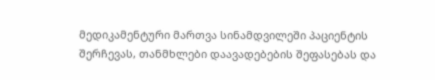მედიკამენტური მართვა სინამდვილეში პაციენტის შერჩევას, თანმხლები დაავადებების შეფასებას და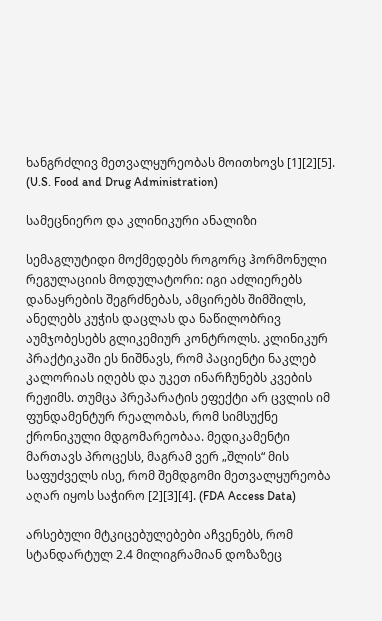ხანგრძლივ მეთვალყურეობას მოითხოვს [1][2][5]. (U.S. Food and Drug Administration)

სამეცნიერო და კლინიკური ანალიზი

სემაგლუტიდი მოქმედებს როგორც ჰორმონული რეგულაციის მოდულატორი: იგი აძლიერებს დანაყრების შეგრძნებას, ამცირებს შიმშილს, ანელებს კუჭის დაცლას და ნაწილობრივ აუმჯობესებს გლიკემიურ კონტროლს. კლინიკურ პრაქტიკაში ეს ნიშნავს, რომ პაციენტი ნაკლებ კალორიას იღებს და უკეთ ინარჩუნებს კვების რეჟიმს. თუმცა პრეპარატის ეფექტი არ ცვლის იმ ფუნდამენტურ რეალობას, რომ სიმსუქნე ქრონიკული მდგომარეობაა. მედიკამენტი მართავს პროცესს, მაგრამ ვერ „შლის“ მის საფუძველს ისე, რომ შემდგომი მეთვალყურეობა აღარ იყოს საჭირო [2][3][4]. (FDA Access Data)

არსებული მტკიცებულებები აჩვენებს, რომ სტანდარტულ 2.4 მილიგრამიან დოზაზეც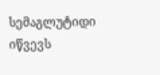სემაგლუტიდი იწვევს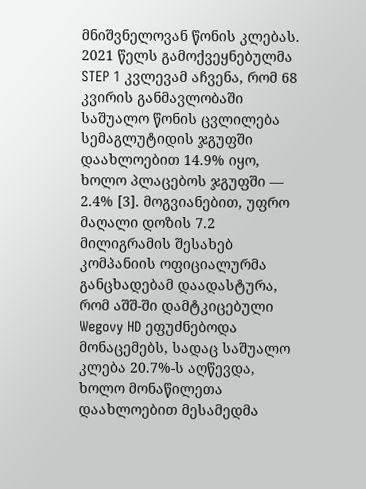მნიშვნელოვან წონის კლებას. 2021 წელს გამოქვეყნებულმა STEP 1 კვლევამ აჩვენა, რომ 68 კვირის განმავლობაში საშუალო წონის ცვლილება სემაგლუტიდის ჯგუფში დაახლოებით 14.9% იყო, ხოლო პლაცებოს ჯგუფში — 2.4% [3]. მოგვიანებით, უფრო მაღალი დოზის 7.2 მილიგრამის შესახებ კომპანიის ოფიციალურმა განცხადებამ დაადასტურა, რომ აშშ-ში დამტკიცებული Wegovy HD ეფუძნებოდა მონაცემებს, სადაც საშუალო კლება 20.7%-ს აღწევდა, ხოლო მონაწილეთა დაახლოებით მესამედმა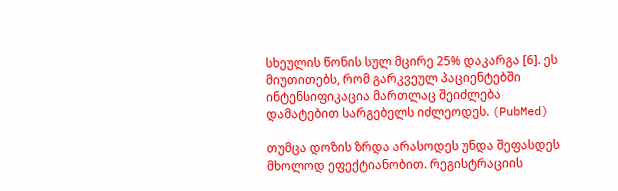სხეულის წონის სულ მცირე 25% დაკარგა [6]. ეს მიუთითებს, რომ გარკვეულ პაციენტებში ინტენსიფიკაცია მართლაც შეიძლება დამატებით სარგებელს იძლეოდეს. (PubMed)

თუმცა დოზის ზრდა არასოდეს უნდა შეფასდეს მხოლოდ ეფექტიანობით. რეგისტრაციის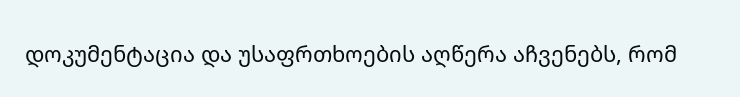დოკუმენტაცია და უსაფრთხოების აღწერა აჩვენებს, რომ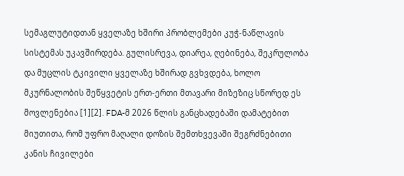სემაგლუტიდთან ყველაზე ხშირი პრობლემები კუჭ-ნაწლავის სისტემას უკავშირდება. გულისრევა, დიარეა, ღებინება, შეკრულობა და მუცლის ტკივილი ყველაზე ხშირად გვხვდება, ხოლო მკურნალობის შეწყვეტის ერთ-ერთი მთავარი მიზეზიც სწორედ ეს მოვლენებია [1][2]. FDA-მ 2026 წლის განცხადებაში დამატებით მიუთითა, რომ უფრო მაღალი დოზის შემთხვევაში შეგრძნებითი კანის ჩივილები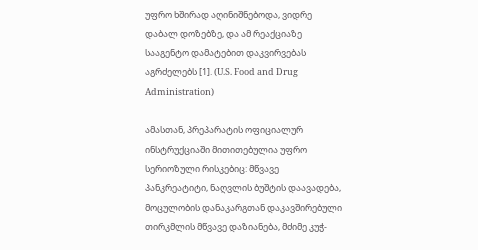უფრო ხშირად აღინიშნებოდა, ვიდრე დაბალ დოზებზე, და ამ რეაქციაზე სააგენტო დამატებით დაკვირვებას აგრძელებს [1]. (U.S. Food and Drug Administration)

ამასთან, პრეპარატის ოფიციალურ ინსტრუქციაში მითითებულია უფრო სერიოზული რისკებიც: მწვავე პანკრეატიტი, ნაღვლის ბუშტის დაავადება, მოცულობის დანაკარგთან დაკავშირებული თირკმლის მწვავე დაზიანება, მძიმე კუჭ-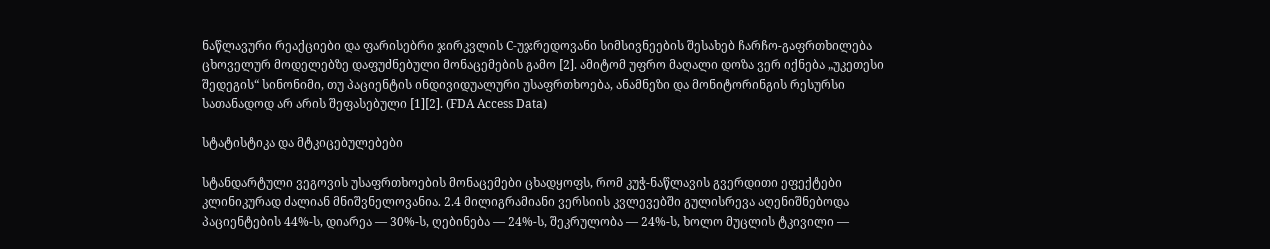ნაწლავური რეაქციები და ფარისებრი ჯირკვლის C-უჯრედოვანი სიმსივნეების შესახებ ჩარჩო-გაფრთხილება ცხოველურ მოდელებზე დაფუძნებული მონაცემების გამო [2]. ამიტომ უფრო მაღალი დოზა ვერ იქნება „უკეთესი შედეგის“ სინონიმი, თუ პაციენტის ინდივიდუალური უსაფრთხოება, ანამნეზი და მონიტორინგის რესურსი სათანადოდ არ არის შეფასებული [1][2]. (FDA Access Data)

სტატისტიკა და მტკიცებულებები

სტანდარტული ვეგოვის უსაფრთხოების მონაცემები ცხადყოფს, რომ კუჭ-ნაწლავის გვერდითი ეფექტები კლინიკურად ძალიან მნიშვნელოვანია. 2.4 მილიგრამიანი ვერსიის კვლევებში გულისრევა აღენიშნებოდა პაციენტების 44%-ს, დიარეა — 30%-ს, ღებინება — 24%-ს, შეკრულობა — 24%-ს, ხოლო მუცლის ტკივილი —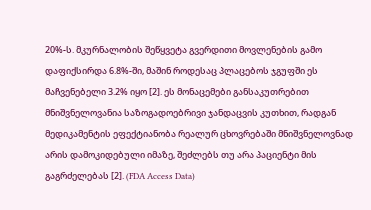20%-ს. მკურნალობის შეწყვეტა გვერდითი მოვლენების გამო დაფიქსირდა 6.8%-ში, მაშინ როდესაც პლაცებოს ჯგუფში ეს მაჩვენებელი 3.2% იყო [2]. ეს მონაცემები განსაკუთრებით მნიშვნელოვანია საზოგადოებრივი ჯანდაცვის კუთხით, რადგან მედიკამენტის ეფექტიანობა რეალურ ცხოვრებაში მნიშვნელოვნად არის დამოკიდებული იმაზე, შეძლებს თუ არა პაციენტი მის გაგრძელებას [2]. (FDA Access Data)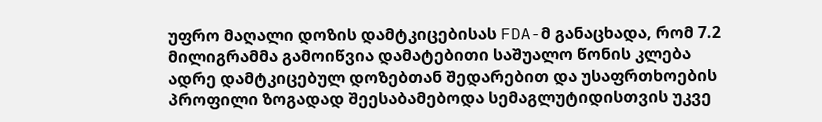უფრო მაღალი დოზის დამტკიცებისას FDA-მ განაცხადა, რომ 7.2 მილიგრამმა გამოიწვია დამატებითი საშუალო წონის კლება ადრე დამტკიცებულ დოზებთან შედარებით და უსაფრთხოების პროფილი ზოგადად შეესაბამებოდა სემაგლუტიდისთვის უკვე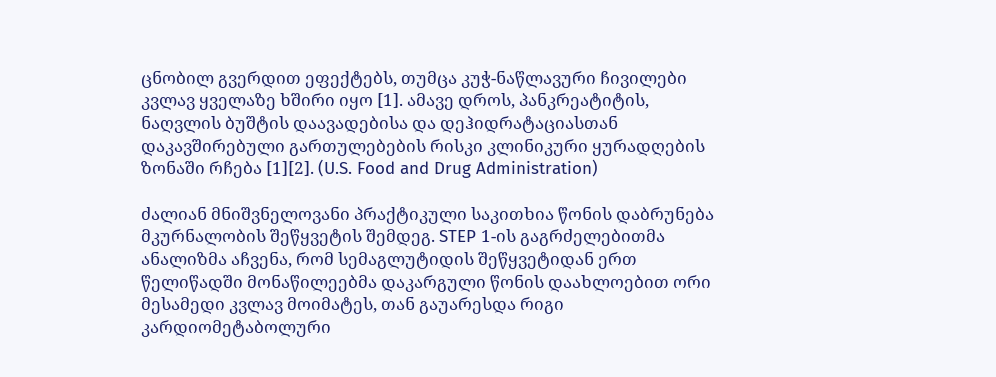ცნობილ გვერდით ეფექტებს, თუმცა კუჭ-ნაწლავური ჩივილები კვლავ ყველაზე ხშირი იყო [1]. ამავე დროს, პანკრეატიტის, ნაღვლის ბუშტის დაავადებისა და დეჰიდრატაციასთან დაკავშირებული გართულებების რისკი კლინიკური ყურადღების ზონაში რჩება [1][2]. (U.S. Food and Drug Administration)

ძალიან მნიშვნელოვანი პრაქტიკული საკითხია წონის დაბრუნება მკურნალობის შეწყვეტის შემდეგ. STEP 1-ის გაგრძელებითმა ანალიზმა აჩვენა, რომ სემაგლუტიდის შეწყვეტიდან ერთ წელიწადში მონაწილეებმა დაკარგული წონის დაახლოებით ორი მესამედი კვლავ მოიმატეს, თან გაუარესდა რიგი კარდიომეტაბოლური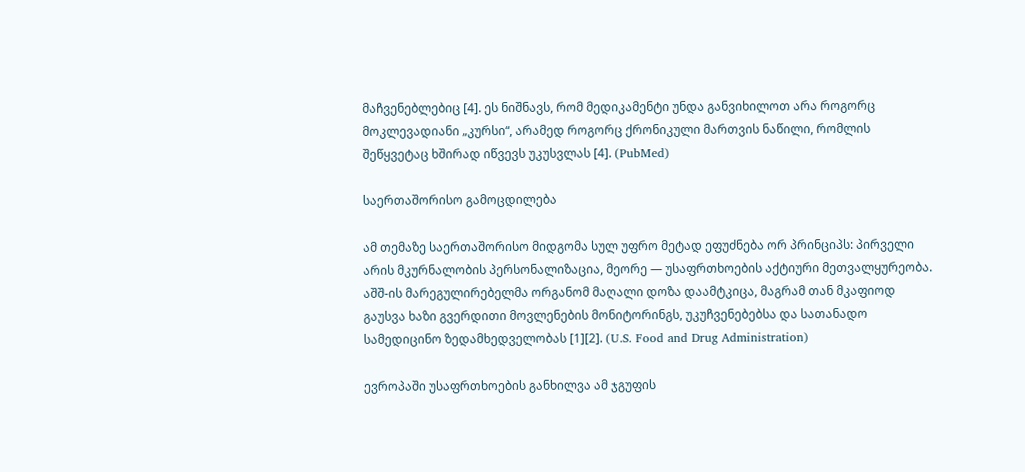მაჩვენებლებიც [4]. ეს ნიშნავს, რომ მედიკამენტი უნდა განვიხილოთ არა როგორც მოკლევადიანი „კურსი“, არამედ როგორც ქრონიკული მართვის ნაწილი, რომლის შეწყვეტაც ხშირად იწვევს უკუსვლას [4]. (PubMed)

საერთაშორისო გამოცდილება

ამ თემაზე საერთაშორისო მიდგომა სულ უფრო მეტად ეფუძნება ორ პრინციპს: პირველი არის მკურნალობის პერსონალიზაცია, მეორე — უსაფრთხოების აქტიური მეთვალყურეობა. აშშ-ის მარეგულირებელმა ორგანომ მაღალი დოზა დაამტკიცა, მაგრამ თან მკაფიოდ გაუსვა ხაზი გვერდითი მოვლენების მონიტორინგს, უკუჩვენებებსა და სათანადო სამედიცინო ზედამხედველობას [1][2]. (U.S. Food and Drug Administration)

ევროპაში უსაფრთხოების განხილვა ამ ჯგუფის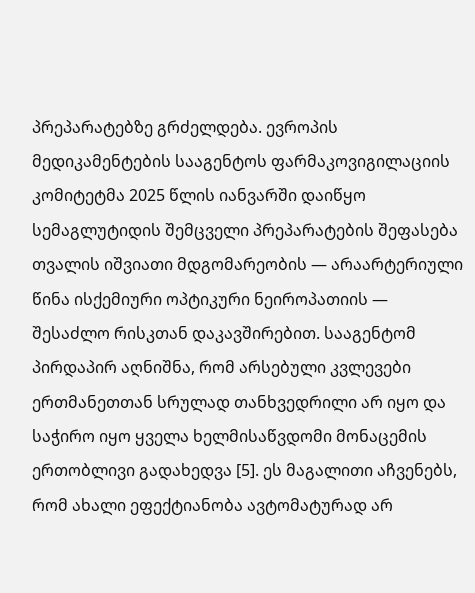პრეპარატებზე გრძელდება. ევროპის მედიკამენტების სააგენტოს ფარმაკოვიგილაციის კომიტეტმა 2025 წლის იანვარში დაიწყო სემაგლუტიდის შემცველი პრეპარატების შეფასება თვალის იშვიათი მდგომარეობის — არაარტერიული წინა ისქემიური ოპტიკური ნეიროპათიის — შესაძლო რისკთან დაკავშირებით. სააგენტომ პირდაპირ აღნიშნა, რომ არსებული კვლევები ერთმანეთთან სრულად თანხვედრილი არ იყო და საჭირო იყო ყველა ხელმისაწვდომი მონაცემის ერთობლივი გადახედვა [5]. ეს მაგალითი აჩვენებს, რომ ახალი ეფექტიანობა ავტომატურად არ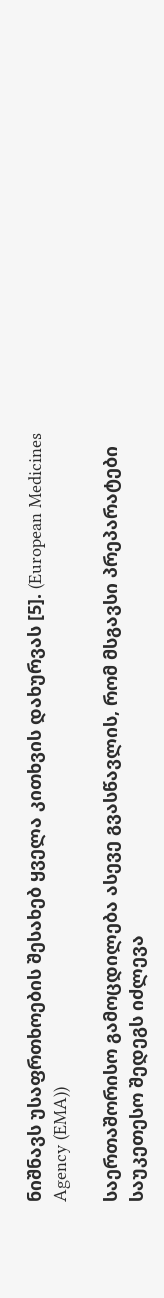ნიშნავს უსაფრთხოების შესახებ ყველა კითხვის დახურვას [5]. (European Medicines Agency (EMA))

საერთაშორისო გამოცდილება ასევე გვასწავლის, რომ მსგავსი პრეპარატები საუკეთესო შედეგს იძლევა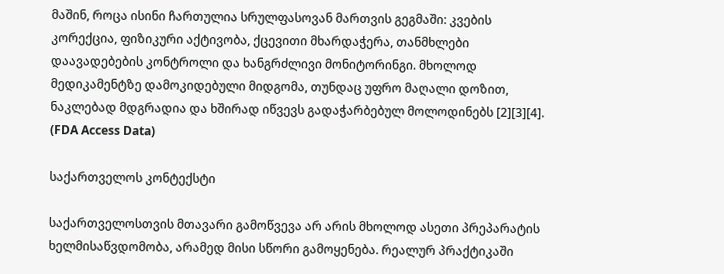მაშინ, როცა ისინი ჩართულია სრულფასოვან მართვის გეგმაში: კვების კორექცია, ფიზიკური აქტივობა, ქცევითი მხარდაჭერა, თანმხლები დაავადებების კონტროლი და ხანგრძლივი მონიტორინგი. მხოლოდ მედიკამენტზე დამოკიდებული მიდგომა, თუნდაც უფრო მაღალი დოზით, ნაკლებად მდგრადია და ხშირად იწვევს გადაჭარბებულ მოლოდინებს [2][3][4]. (FDA Access Data)

საქართველოს კონტექსტი

საქართველოსთვის მთავარი გამოწვევა არ არის მხოლოდ ასეთი პრეპარატის ხელმისაწვდომობა, არამედ მისი სწორი გამოყენება. რეალურ პრაქტიკაში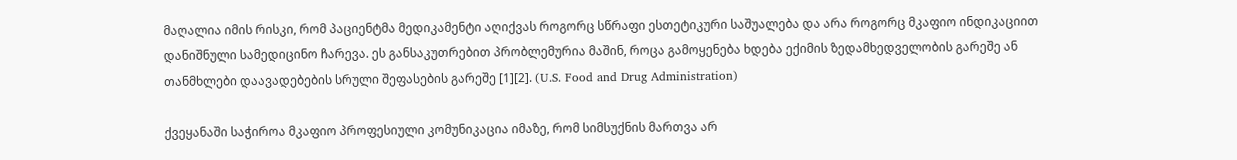მაღალია იმის რისკი, რომ პაციენტმა მედიკამენტი აღიქვას როგორც სწრაფი ესთეტიკური საშუალება და არა როგორც მკაფიო ინდიკაციით დანიშნული სამედიცინო ჩარევა. ეს განსაკუთრებით პრობლემურია მაშინ, როცა გამოყენება ხდება ექიმის ზედამხედველობის გარეშე ან თანმხლები დაავადებების სრული შეფასების გარეშე [1][2]. (U.S. Food and Drug Administration)

ქვეყანაში საჭიროა მკაფიო პროფესიული კომუნიკაცია იმაზე, რომ სიმსუქნის მართვა არ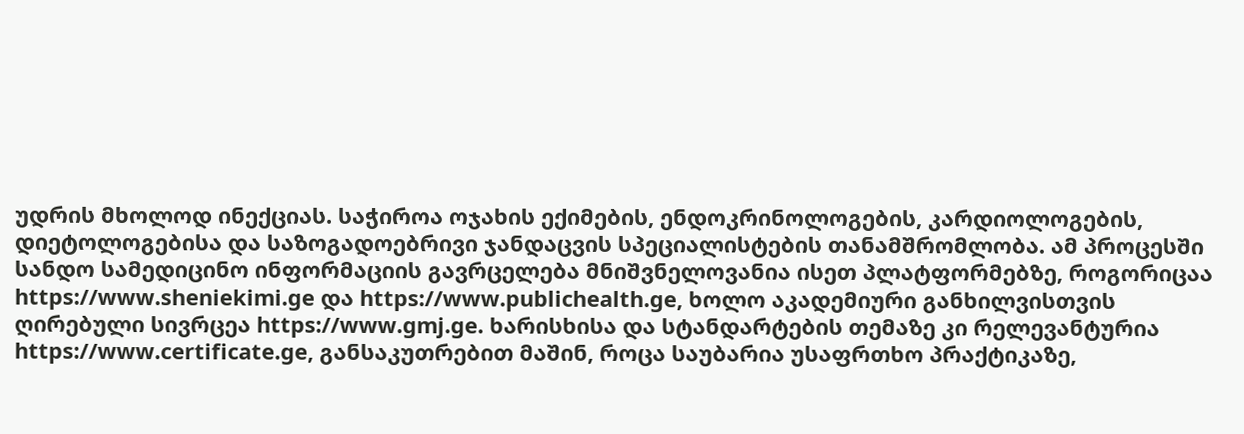უდრის მხოლოდ ინექციას. საჭიროა ოჯახის ექიმების, ენდოკრინოლოგების, კარდიოლოგების, დიეტოლოგებისა და საზოგადოებრივი ჯანდაცვის სპეციალისტების თანამშრომლობა. ამ პროცესში სანდო სამედიცინო ინფორმაციის გავრცელება მნიშვნელოვანია ისეთ პლატფორმებზე, როგორიცაა https://www.sheniekimi.ge და https://www.publichealth.ge, ხოლო აკადემიური განხილვისთვის ღირებული სივრცეა https://www.gmj.ge. ხარისხისა და სტანდარტების თემაზე კი რელევანტურია https://www.certificate.ge, განსაკუთრებით მაშინ, როცა საუბარია უსაფრთხო პრაქტიკაზე,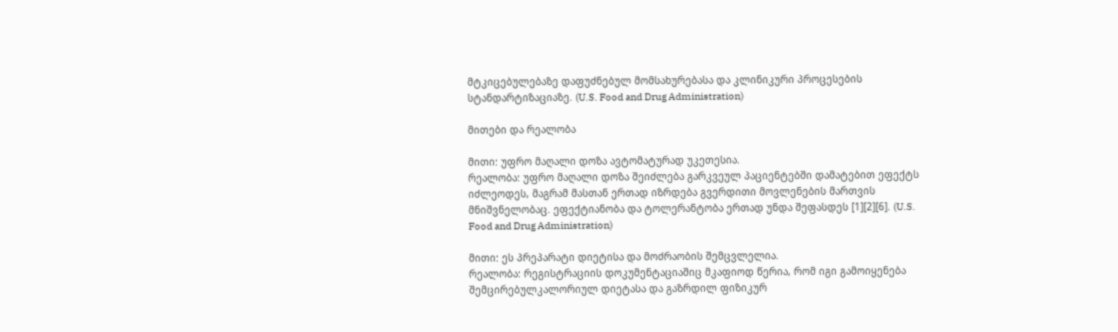მტკიცებულებაზე დაფუძნებულ მომსახურებასა და კლინიკური პროცესების სტანდარტიზაციაზე. (U.S. Food and Drug Administration)

მითები და რეალობა

მითი: უფრო მაღალი დოზა ავტომატურად უკეთესია.
რეალობა: უფრო მაღალი დოზა შეიძლება გარკვეულ პაციენტებში დამატებით ეფექტს იძლეოდეს, მაგრამ მასთან ერთად იზრდება გვერდითი მოვლენების მართვის მნიშვნელობაც. ეფექტიანობა და ტოლერანტობა ერთად უნდა შეფასდეს [1][2][6]. (U.S. Food and Drug Administration)

მითი: ეს პრეპარატი დიეტისა და მოძრაობის შემცვლელია.
რეალობა: რეგისტრაციის დოკუმენტაციაშიც მკაფიოდ წერია, რომ იგი გამოიყენება შემცირებულკალორიულ დიეტასა და გაზრდილ ფიზიკურ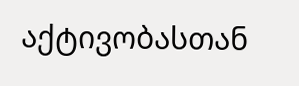აქტივობასთან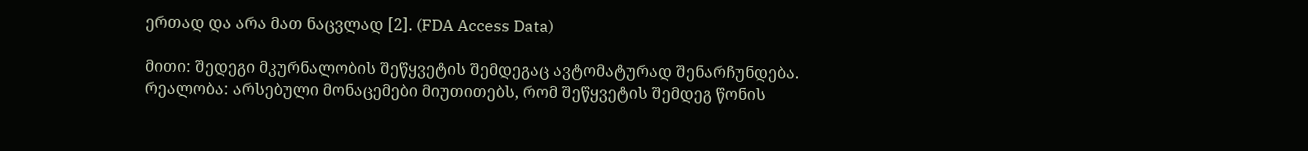ერთად და არა მათ ნაცვლად [2]. (FDA Access Data)

მითი: შედეგი მკურნალობის შეწყვეტის შემდეგაც ავტომატურად შენარჩუნდება.
რეალობა: არსებული მონაცემები მიუთითებს, რომ შეწყვეტის შემდეგ წონის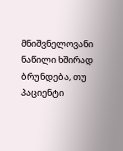მნიშვნელოვანი ნაწილი ხშირად ბრუნდება, თუ პაციენტი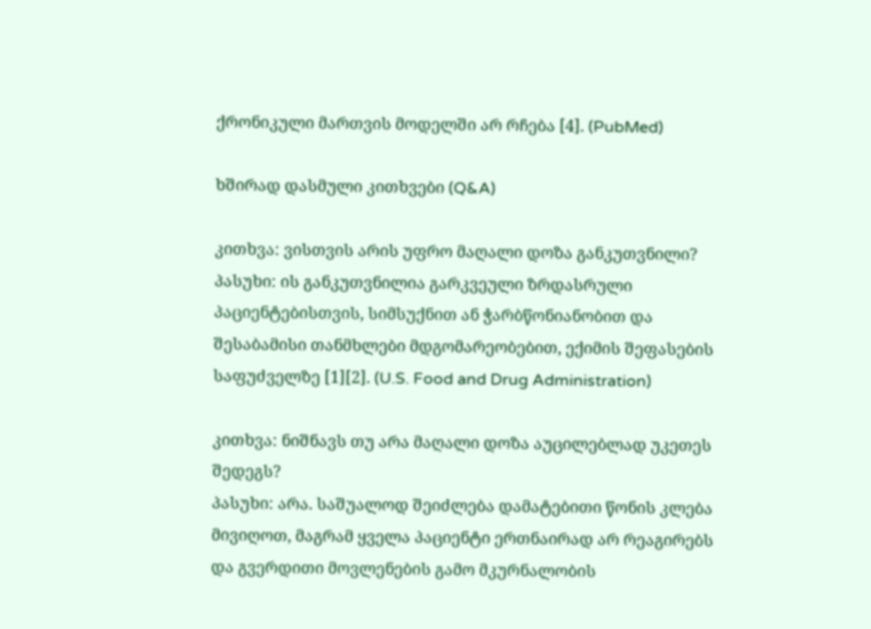ქრონიკული მართვის მოდელში არ რჩება [4]. (PubMed)

ხშირად დასმული კითხვები (Q&A)

კითხვა: ვისთვის არის უფრო მაღალი დოზა განკუთვნილი?
პასუხი: ის განკუთვნილია გარკვეული ზრდასრული პაციენტებისთვის, სიმსუქნით ან ჭარბწონიანობით და შესაბამისი თანმხლები მდგომარეობებით, ექიმის შეფასების საფუძველზე [1][2]. (U.S. Food and Drug Administration)

კითხვა: ნიშნავს თუ არა მაღალი დოზა აუცილებლად უკეთეს შედეგს?
პასუხი: არა. საშუალოდ შეიძლება დამატებითი წონის კლება მივიღოთ, მაგრამ ყველა პაციენტი ერთნაირად არ რეაგირებს და გვერდითი მოვლენების გამო მკურნალობის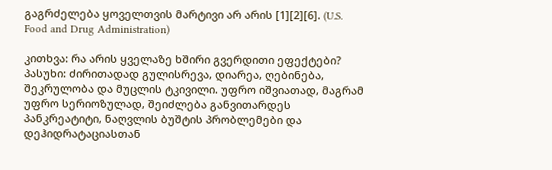გაგრძელება ყოველთვის მარტივი არ არის [1][2][6]. (U.S. Food and Drug Administration)

კითხვა: რა არის ყველაზე ხშირი გვერდითი ეფექტები?
პასუხი: ძირითადად გულისრევა, დიარეა, ღებინება, შეკრულობა და მუცლის ტკივილი. უფრო იშვიათად, მაგრამ უფრო სერიოზულად, შეიძლება განვითარდეს პანკრეატიტი, ნაღვლის ბუშტის პრობლემები და დეჰიდრატაციასთან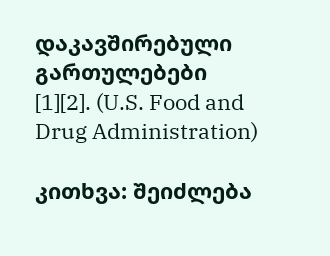დაკავშირებული გართულებები [1][2]. (U.S. Food and Drug Administration)

კითხვა: შეიძლება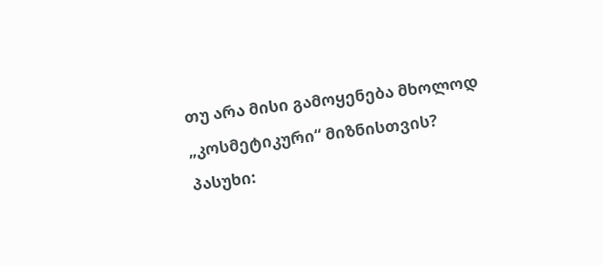თუ არა მისი გამოყენება მხოლოდ „კოსმეტიკური“ მიზნისთვის?
პასუხი: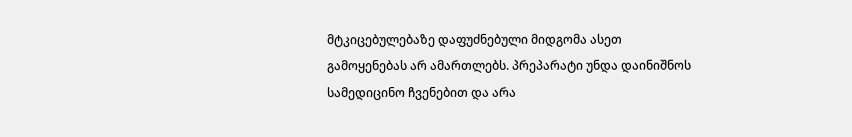მტკიცებულებაზე დაფუძნებული მიდგომა ასეთ გამოყენებას არ ამართლებს. პრეპარატი უნდა დაინიშნოს სამედიცინო ჩვენებით და არა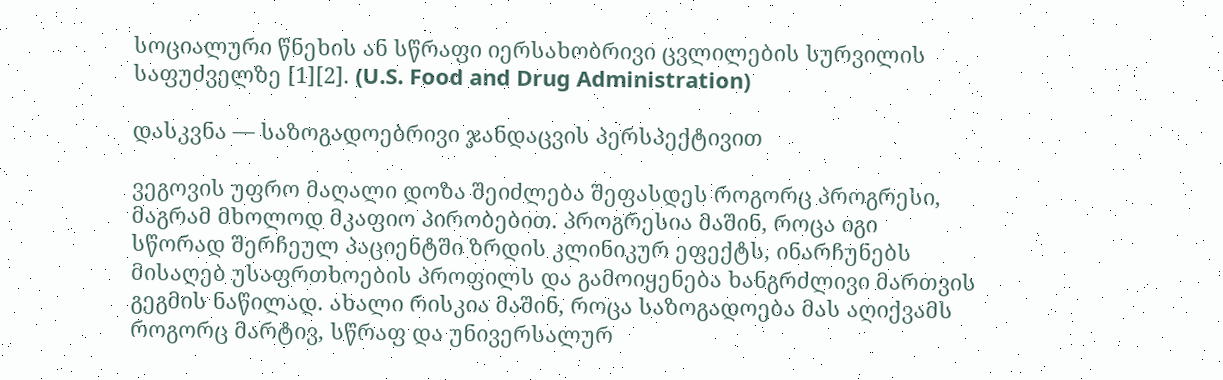სოციალური წნეხის ან სწრაფი იერსახობრივი ცვლილების სურვილის საფუძველზე [1][2]. (U.S. Food and Drug Administration)

დასკვნა — საზოგადოებრივი ჯანდაცვის პერსპექტივით

ვეგოვის უფრო მაღალი დოზა შეიძლება შეფასდეს როგორც პროგრესი, მაგრამ მხოლოდ მკაფიო პირობებით. პროგრესია მაშინ, როცა იგი სწორად შერჩეულ პაციენტში ზრდის კლინიკურ ეფექტს, ინარჩუნებს მისაღებ უსაფრთხოების პროფილს და გამოიყენება ხანგრძლივი მართვის გეგმის ნაწილად. ახალი რისკია მაშინ, როცა საზოგადოება მას აღიქვამს როგორც მარტივ, სწრაფ და უნივერსალურ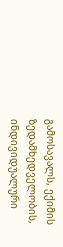გამოსავალს, ექიმის ზედამხედველობის, ინდივიდუალური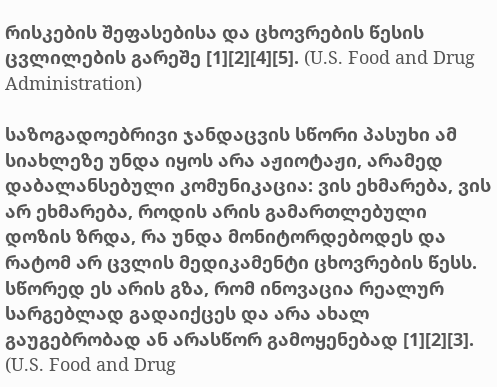რისკების შეფასებისა და ცხოვრების წესის ცვლილების გარეშე [1][2][4][5]. (U.S. Food and Drug Administration)

საზოგადოებრივი ჯანდაცვის სწორი პასუხი ამ სიახლეზე უნდა იყოს არა აჟიოტაჟი, არამედ დაბალანსებული კომუნიკაცია: ვის ეხმარება, ვის არ ეხმარება, როდის არის გამართლებული დოზის ზრდა, რა უნდა მონიტორდებოდეს და რატომ არ ცვლის მედიკამენტი ცხოვრების წესს. სწორედ ეს არის გზა, რომ ინოვაცია რეალურ სარგებლად გადაიქცეს და არა ახალ გაუგებრობად ან არასწორ გამოყენებად [1][2][3]. (U.S. Food and Drug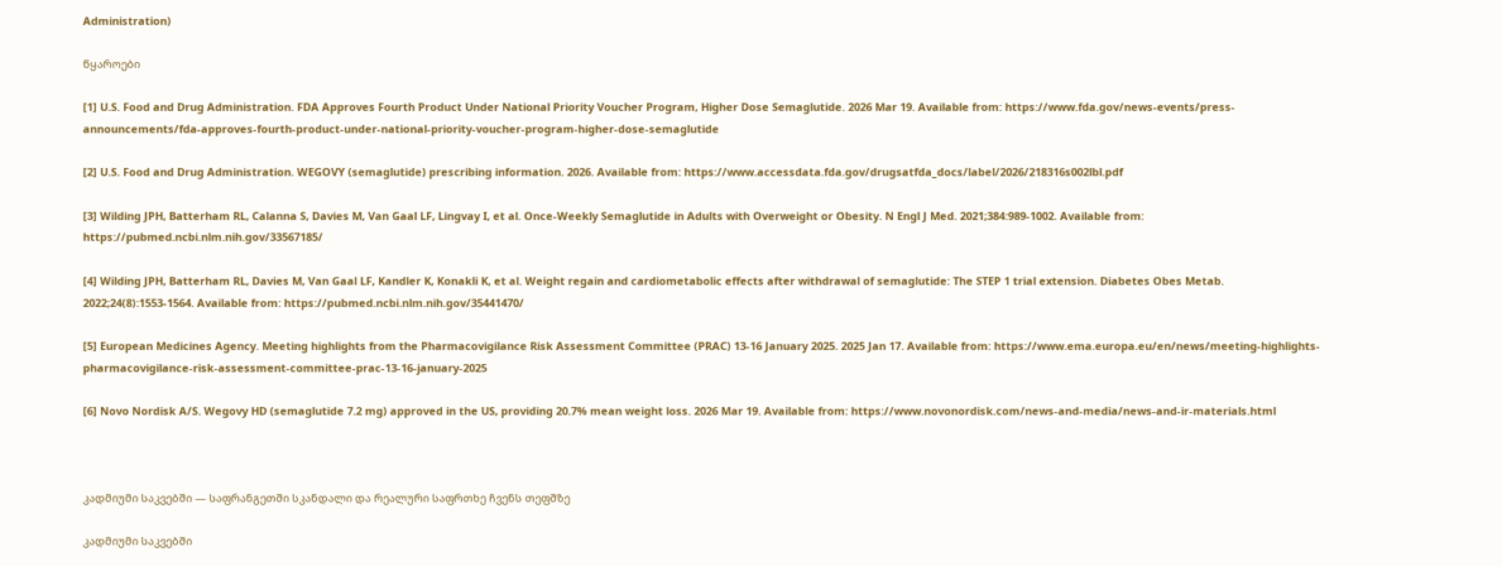Administration)

წყაროები

[1] U.S. Food and Drug Administration. FDA Approves Fourth Product Under National Priority Voucher Program, Higher Dose Semaglutide. 2026 Mar 19. Available from: https://www.fda.gov/news-events/press-announcements/fda-approves-fourth-product-under-national-priority-voucher-program-higher-dose-semaglutide

[2] U.S. Food and Drug Administration. WEGOVY (semaglutide) prescribing information. 2026. Available from: https://www.accessdata.fda.gov/drugsatfda_docs/label/2026/218316s002lbl.pdf

[3] Wilding JPH, Batterham RL, Calanna S, Davies M, Van Gaal LF, Lingvay I, et al. Once-Weekly Semaglutide in Adults with Overweight or Obesity. N Engl J Med. 2021;384:989-1002. Available from: https://pubmed.ncbi.nlm.nih.gov/33567185/

[4] Wilding JPH, Batterham RL, Davies M, Van Gaal LF, Kandler K, Konakli K, et al. Weight regain and cardiometabolic effects after withdrawal of semaglutide: The STEP 1 trial extension. Diabetes Obes Metab. 2022;24(8):1553-1564. Available from: https://pubmed.ncbi.nlm.nih.gov/35441470/

[5] European Medicines Agency. Meeting highlights from the Pharmacovigilance Risk Assessment Committee (PRAC) 13-16 January 2025. 2025 Jan 17. Available from: https://www.ema.europa.eu/en/news/meeting-highlights-pharmacovigilance-risk-assessment-committee-prac-13-16-january-2025

[6] Novo Nordisk A/S. Wegovy HD (semaglutide 7.2 mg) approved in the US, providing 20.7% mean weight loss. 2026 Mar 19. Available from: https://www.novonordisk.com/news-and-media/news-and-ir-materials.html



კადმიუმი საკვებში — საფრანგეთში სკანდალი და რეალური საფრთხე ჩვენს თეფშზე

კადმიუმი საკვებში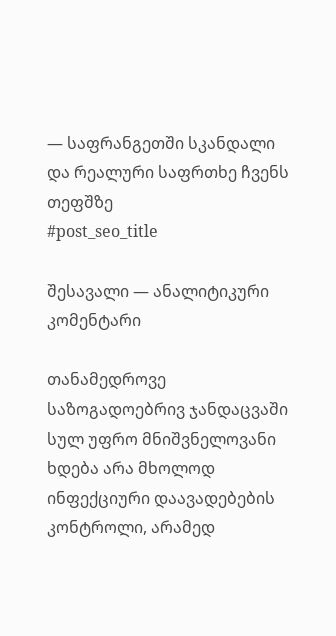— საფრანგეთში სკანდალი და რეალური საფრთხე ჩვენს თეფშზე
#post_seo_title

შესავალი — ანალიტიკური კომენტარი

თანამედროვე საზოგადოებრივ ჯანდაცვაში სულ უფრო მნიშვნელოვანი ხდება არა მხოლოდ ინფექციური დაავადებების კონტროლი, არამედ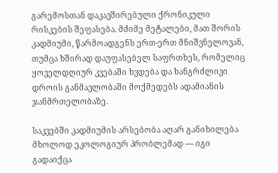გარემოსთან დაკავშირებული ქრონიკული რისკების შეფასება. მძიმე მეტალები, მათ შორის კადმიუმი, წარმოადგენს ერთ-ერთ მნიშვნელოვან, თუმცა ხშირად დაუფასებელ საფრთხეს, რომელიც ყოველდღიურ კვებაში ხვდება და ხანგრძლივი დროის განმავლობაში მოქმედებს ადამიანის ჯანმრთელობაზე.

საკვებში კადმიუმის არსებობა აღარ განიხილება მხოლოდ ეკოლოგიურ პრობლემად — იგი გადაიქცა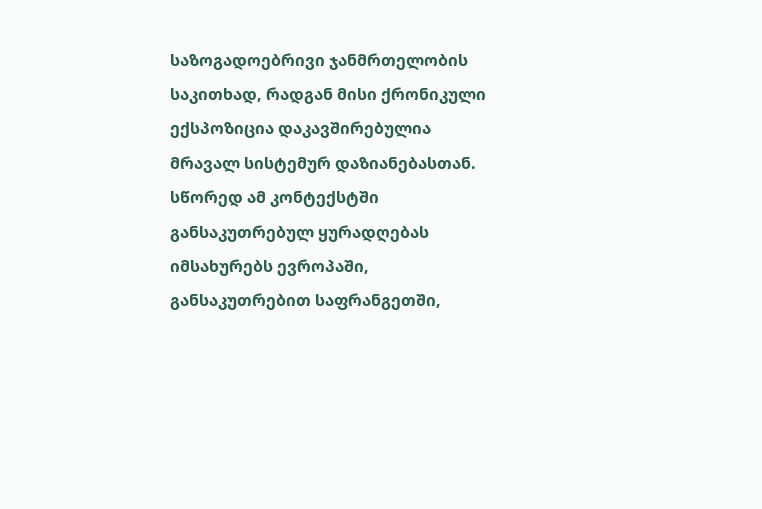საზოგადოებრივი ჯანმრთელობის საკითხად, რადგან მისი ქრონიკული ექსპოზიცია დაკავშირებულია მრავალ სისტემურ დაზიანებასთან. სწორედ ამ კონტექსტში განსაკუთრებულ ყურადღებას იმსახურებს ევროპაში, განსაკუთრებით საფრანგეთში,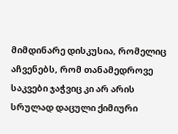მიმდინარე დისკუსია, რომელიც აჩვენებს, რომ თანამედროვე საკვები ჯაჭვიც კი არ არის სრულად დაცული ქიმიური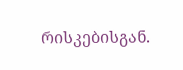რისკებისგან.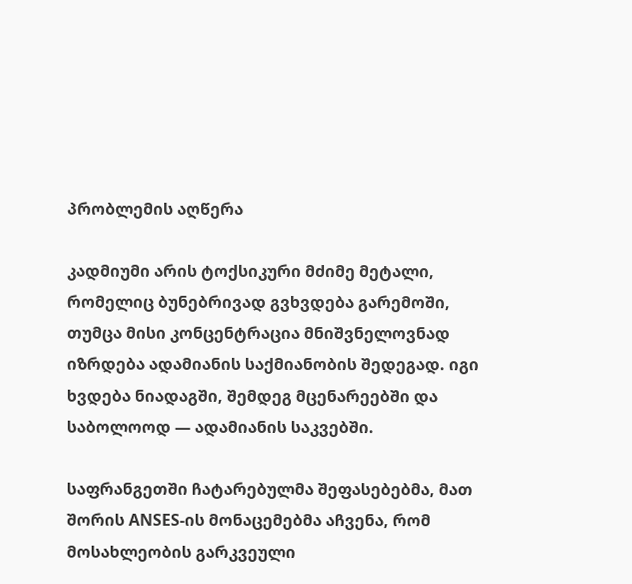პრობლემის აღწერა

კადმიუმი არის ტოქსიკური მძიმე მეტალი, რომელიც ბუნებრივად გვხვდება გარემოში, თუმცა მისი კონცენტრაცია მნიშვნელოვნად იზრდება ადამიანის საქმიანობის შედეგად. იგი ხვდება ნიადაგში, შემდეგ მცენარეებში და საბოლოოდ — ადამიანის საკვებში.

საფრანგეთში ჩატარებულმა შეფასებებმა, მათ შორის ANSES-ის მონაცემებმა აჩვენა, რომ მოსახლეობის გარკვეული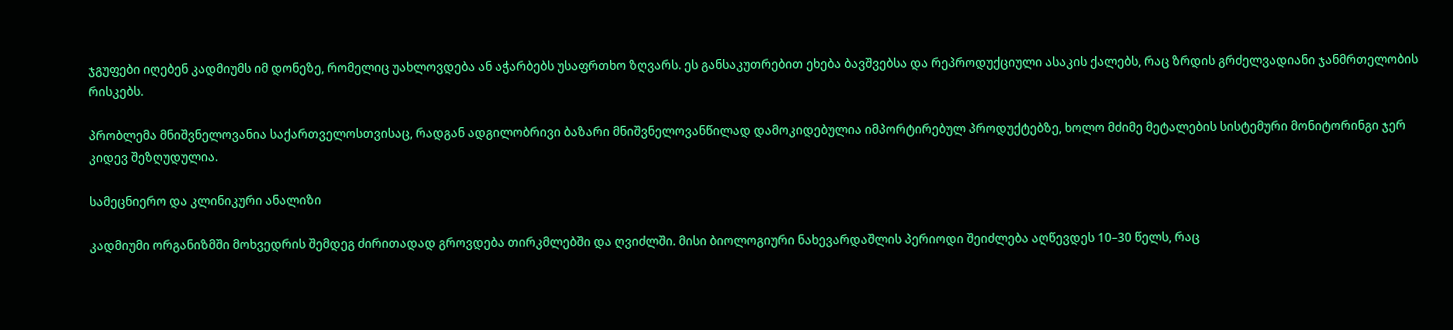ჯგუფები იღებენ კადმიუმს იმ დონეზე, რომელიც უახლოვდება ან აჭარბებს უსაფრთხო ზღვარს. ეს განსაკუთრებით ეხება ბავშვებსა და რეპროდუქციული ასაკის ქალებს, რაც ზრდის გრძელვადიანი ჯანმრთელობის რისკებს.

პრობლემა მნიშვნელოვანია საქართველოსთვისაც, რადგან ადგილობრივი ბაზარი მნიშვნელოვანწილად დამოკიდებულია იმპორტირებულ პროდუქტებზე, ხოლო მძიმე მეტალების სისტემური მონიტორინგი ჯერ კიდევ შეზღუდულია.

სამეცნიერო და კლინიკური ანალიზი

კადმიუმი ორგანიზმში მოხვედრის შემდეგ ძირითადად გროვდება თირკმლებში და ღვიძლში. მისი ბიოლოგიური ნახევარდაშლის პერიოდი შეიძლება აღწევდეს 10–30 წელს, რაც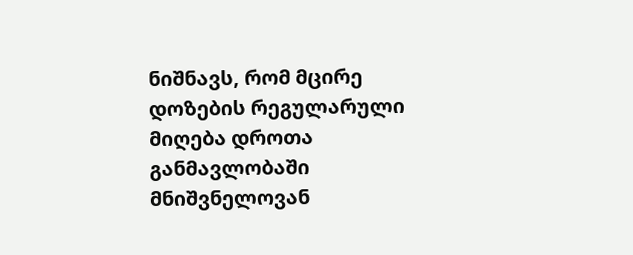ნიშნავს, რომ მცირე დოზების რეგულარული მიღება დროთა განმავლობაში მნიშვნელოვან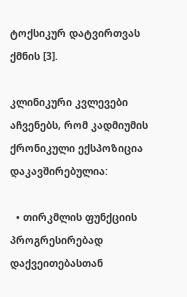ტოქსიკურ დატვირთვას ქმნის [3].

კლინიკური კვლევები აჩვენებს, რომ კადმიუმის ქრონიკული ექსპოზიცია დაკავშირებულია:

  • თირკმლის ფუნქციის პროგრესირებად დაქვეითებასთან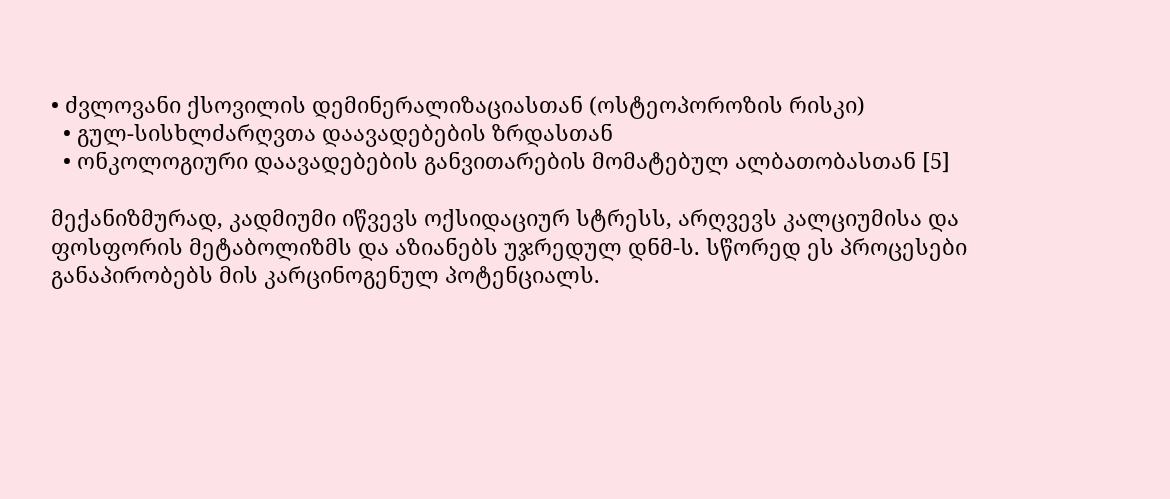• ძვლოვანი ქსოვილის დემინერალიზაციასთან (ოსტეოპოროზის რისკი)
  • გულ-სისხლძარღვთა დაავადებების ზრდასთან
  • ონკოლოგიური დაავადებების განვითარების მომატებულ ალბათობასთან [5]

მექანიზმურად, კადმიუმი იწვევს ოქსიდაციურ სტრესს, არღვევს კალციუმისა და ფოსფორის მეტაბოლიზმს და აზიანებს უჯრედულ დნმ-ს. სწორედ ეს პროცესები განაპირობებს მის კარცინოგენულ პოტენციალს.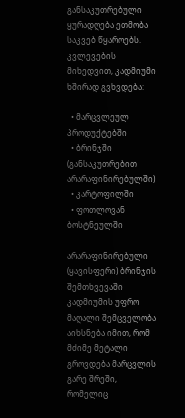განსაკუთრებული ყურადღება ეთმობა საკვებ წყაროებს. კვლევების მიხედვით, კადმიუმი ხშირად გვხვდება:

  • მარცვლეულ პროდუქტებში
  • ბრინჯში (განსაკუთრებით არარაფინირებულში)
  • კარტოფილში
  • ფოთლოვან ბოსტნეულში

არარაფინირებული (ყავისფერი) ბრინჯის შემთხვევაში კადმიუმის უფრო მაღალი შემცველობა აიხსნება იმით, რომ მძიმე მეტალი გროვდება მარცვლის გარე შრეში, რომელიც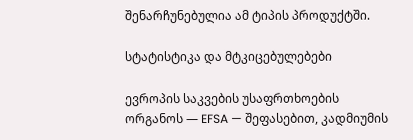შენარჩუნებულია ამ ტიპის პროდუქტში.

სტატისტიკა და მტკიცებულებები

ევროპის საკვების უსაფრთხოების ორგანოს — EFSA — შეფასებით, კადმიუმის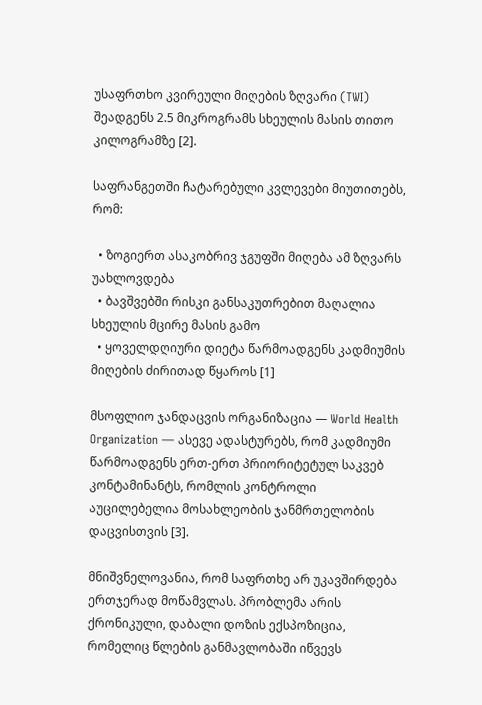უსაფრთხო კვირეული მიღების ზღვარი (TWI) შეადგენს 2.5 მიკროგრამს სხეულის მასის თითო კილოგრამზე [2].

საფრანგეთში ჩატარებული კვლევები მიუთითებს, რომ:

  • ზოგიერთ ასაკობრივ ჯგუფში მიღება ამ ზღვარს უახლოვდება
  • ბავშვებში რისკი განსაკუთრებით მაღალია სხეულის მცირე მასის გამო
  • ყოველდღიური დიეტა წარმოადგენს კადმიუმის მიღების ძირითად წყაროს [1]

მსოფლიო ჯანდაცვის ორგანიზაცია — World Health Organization — ასევე ადასტურებს, რომ კადმიუმი წარმოადგენს ერთ-ერთ პრიორიტეტულ საკვებ კონტამინანტს, რომლის კონტროლი აუცილებელია მოსახლეობის ჯანმრთელობის დაცვისთვის [3].

მნიშვნელოვანია, რომ საფრთხე არ უკავშირდება ერთჯერად მოწამვლას. პრობლემა არის ქრონიკული, დაბალი დოზის ექსპოზიცია, რომელიც წლების განმავლობაში იწვევს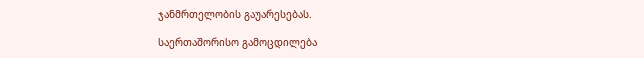ჯანმრთელობის გაუარესებას.

საერთაშორისო გამოცდილება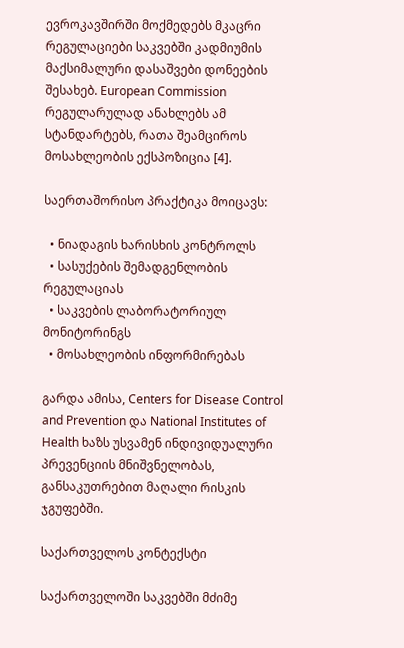ევროკავშირში მოქმედებს მკაცრი რეგულაციები საკვებში კადმიუმის მაქსიმალური დასაშვები დონეების შესახებ. European Commission რეგულარულად ანახლებს ამ სტანდარტებს, რათა შეამციროს მოსახლეობის ექსპოზიცია [4].

საერთაშორისო პრაქტიკა მოიცავს:

  • ნიადაგის ხარისხის კონტროლს
  • სასუქების შემადგენლობის რეგულაციას
  • საკვების ლაბორატორიულ მონიტორინგს
  • მოსახლეობის ინფორმირებას

გარდა ამისა, Centers for Disease Control and Prevention და National Institutes of Health ხაზს უსვამენ ინდივიდუალური პრევენციის მნიშვნელობას, განსაკუთრებით მაღალი რისკის ჯგუფებში.

საქართველოს კონტექსტი

საქართველოში საკვებში მძიმე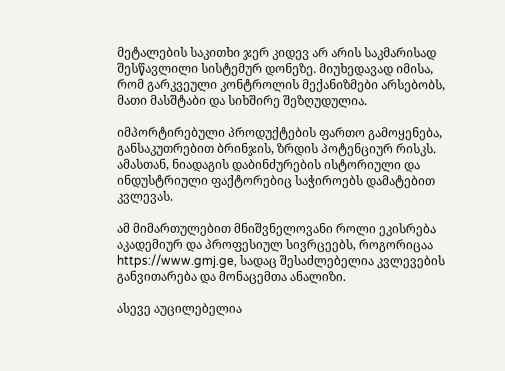მეტალების საკითხი ჯერ კიდევ არ არის საკმარისად შესწავლილი სისტემურ დონეზე. მიუხედავად იმისა, რომ გარკვეული კონტროლის მექანიზმები არსებობს, მათი მასშტაბი და სიხშირე შეზღუდულია.

იმპორტირებული პროდუქტების ფართო გამოყენება, განსაკუთრებით ბრინჯის, ზრდის პოტენციურ რისკს. ამასთან, ნიადაგის დაბინძურების ისტორიული და ინდუსტრიული ფაქტორებიც საჭიროებს დამატებით კვლევას.

ამ მიმართულებით მნიშვნელოვანი როლი ეკისრება აკადემიურ და პროფესიულ სივრცეებს, როგორიცაა https://www.gmj.ge, სადაც შესაძლებელია კვლევების განვითარება და მონაცემთა ანალიზი.

ასევე აუცილებელია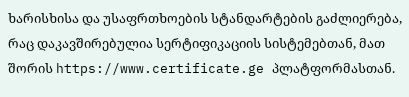ხარისხისა და უსაფრთხოების სტანდარტების გაძლიერება, რაც დაკავშირებულია სერტიფიკაციის სისტემებთან, მათ შორის https://www.certificate.ge პლატფორმასთან.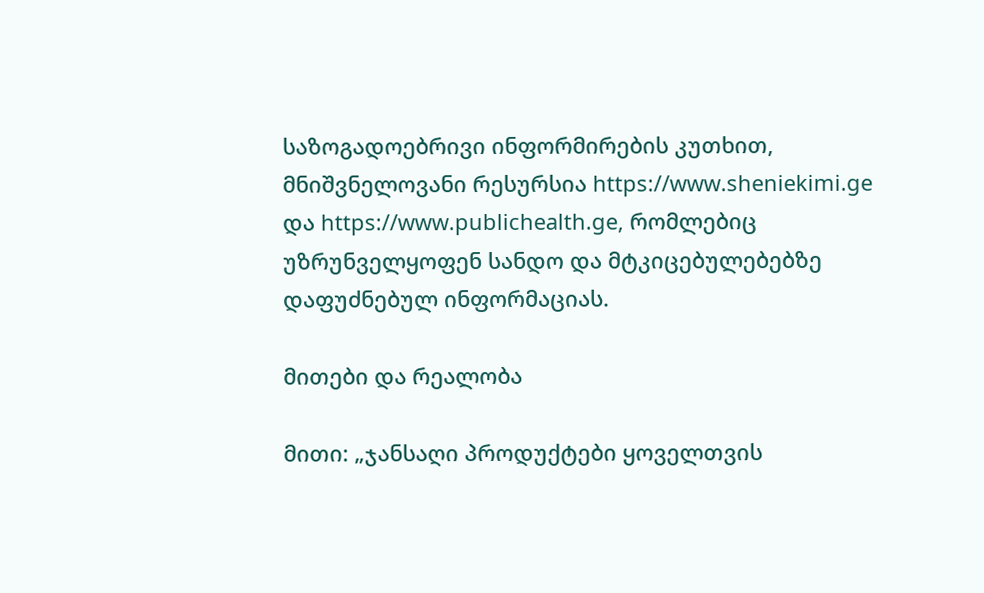საზოგადოებრივი ინფორმირების კუთხით, მნიშვნელოვანი რესურსია https://www.sheniekimi.ge და https://www.publichealth.ge, რომლებიც უზრუნველყოფენ სანდო და მტკიცებულებებზე დაფუძნებულ ინფორმაციას.

მითები და რეალობა

მითი: „ჯანსაღი პროდუქტები ყოველთვის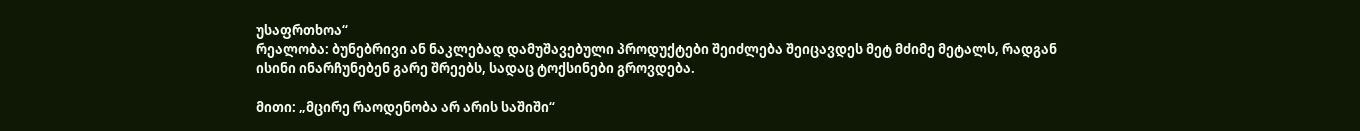უსაფრთხოა“
რეალობა: ბუნებრივი ან ნაკლებად დამუშავებული პროდუქტები შეიძლება შეიცავდეს მეტ მძიმე მეტალს, რადგან ისინი ინარჩუნებენ გარე შრეებს, სადაც ტოქსინები გროვდება.

მითი: „მცირე რაოდენობა არ არის საშიში“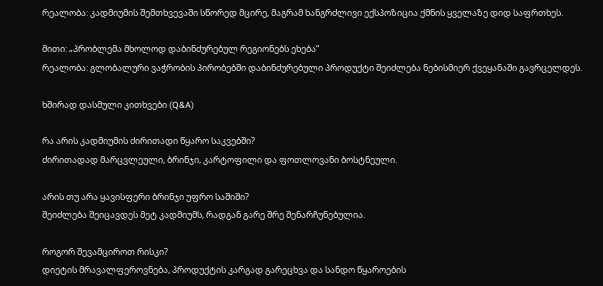რეალობა: კადმიუმის შემთხვევაში სწორედ მცირე, მაგრამ ხანგრძლივი ექსპოზიცია ქმნის ყველაზე დიდ საფრთხეს.

მითი: „პრობლემა მხოლოდ დაბინძურებულ რეგიონებს ეხება“
რეალობა: გლობალური ვაჭრობის პირობებში დაბინძურებული პროდუქტი შეიძლება ნებისმიერ ქვეყანაში გავრცელდეს.

ხშირად დასმული კითხვები (Q&A)

რა არის კადმიუმის ძირითადი წყარო საკვებში?
ძირითადად მარცვლეული, ბრინჯი, კარტოფილი და ფოთლოვანი ბოსტნეული.

არის თუ არა ყავისფერი ბრინჯი უფრო საშიში?
შეიძლება შეიცავდეს მეტ კადმიუმს, რადგან გარე შრე შენარჩუნებულია.

როგორ შევამციროთ რისკი?
დიეტის მრავალფეროვნება, პროდუქტის კარგად გარეცხვა და სანდო წყაროების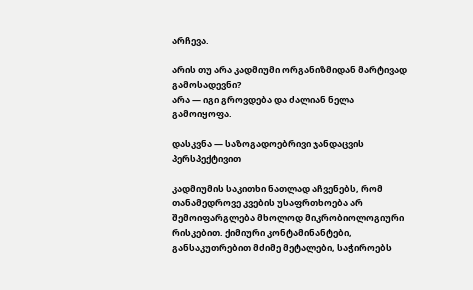არჩევა.

არის თუ არა კადმიუმი ორგანიზმიდან მარტივად გამოსადევნი?
არა — იგი გროვდება და ძალიან ნელა გამოიყოფა.

დასკვნა — საზოგადოებრივი ჯანდაცვის პერსპექტივით

კადმიუმის საკითხი ნათლად აჩვენებს, რომ თანამედროვე კვების უსაფრთხოება არ შემოიფარგლება მხოლოდ მიკრობიოლოგიური რისკებით. ქიმიური კონტამინანტები, განსაკუთრებით მძიმე მეტალები, საჭიროებს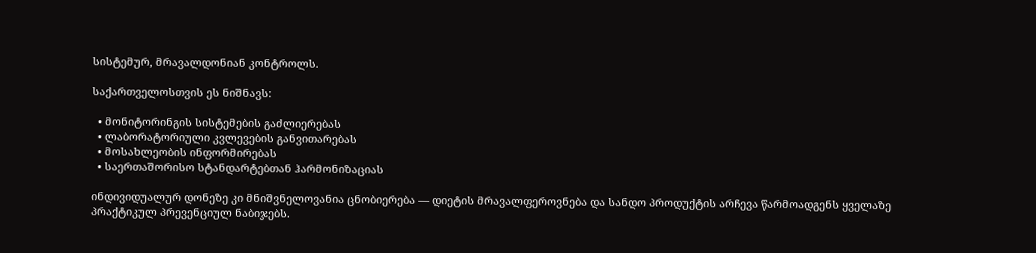სისტემურ, მრავალდონიან კონტროლს.

საქართველოსთვის ეს ნიშნავს:

  • მონიტორინგის სისტემების გაძლიერებას
  • ლაბორატორიული კვლევების განვითარებას
  • მოსახლეობის ინფორმირებას
  • საერთაშორისო სტანდარტებთან ჰარმონიზაციას

ინდივიდუალურ დონეზე კი მნიშვნელოვანია ცნობიერება — დიეტის მრავალფეროვნება და სანდო პროდუქტის არჩევა წარმოადგენს ყველაზე პრაქტიკულ პრევენციულ ნაბიჯებს.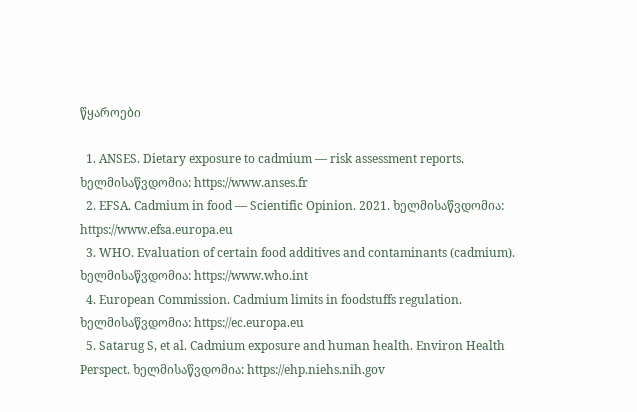წყაროები

  1. ANSES. Dietary exposure to cadmium — risk assessment reports. ხელმისაწვდომია: https://www.anses.fr
  2. EFSA. Cadmium in food — Scientific Opinion. 2021. ხელმისაწვდომია: https://www.efsa.europa.eu
  3. WHO. Evaluation of certain food additives and contaminants (cadmium). ხელმისაწვდომია: https://www.who.int
  4. European Commission. Cadmium limits in foodstuffs regulation. ხელმისაწვდომია: https://ec.europa.eu
  5. Satarug S, et al. Cadmium exposure and human health. Environ Health Perspect. ხელმისაწვდომია: https://ehp.niehs.nih.gov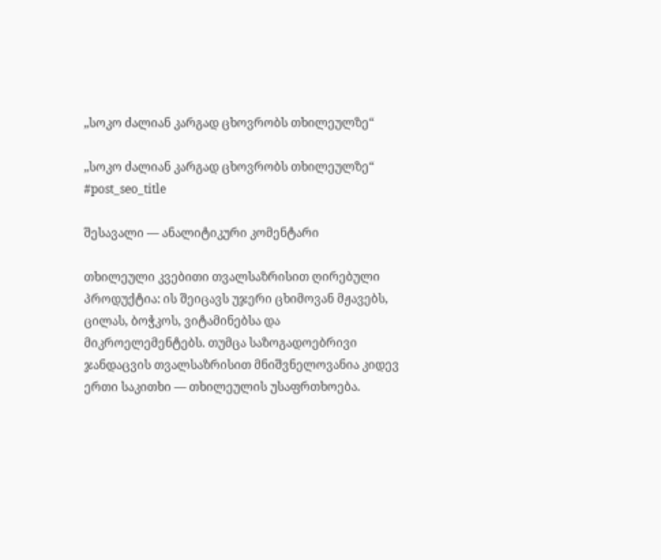„სოკო ძალიან კარგად ცხოვრობს თხილეულზე“

„სოკო ძალიან კარგად ცხოვრობს თხილეულზე“
#post_seo_title

შესავალი — ანალიტიკური კომენტარი

თხილეული კვებითი თვალსაზრისით ღირებული პროდუქტია: ის შეიცავს უჯერი ცხიმოვან მჟავებს, ცილას, ბოჭკოს, ვიტამინებსა და მიკროელემენტებს. თუმცა საზოგადოებრივი ჯანდაცვის თვალსაზრისით მნიშვნელოვანია კიდევ ერთი საკითხი — თხილეულის უსაფრთხოება.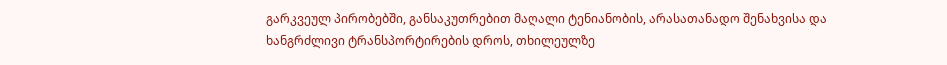გარკვეულ პირობებში, განსაკუთრებით მაღალი ტენიანობის, არასათანადო შენახვისა და ხანგრძლივი ტრანსპორტირების დროს, თხილეულზე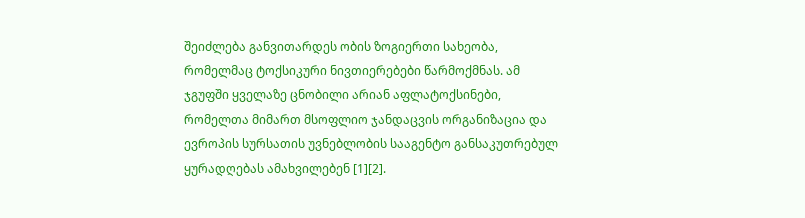შეიძლება განვითარდეს ობის ზოგიერთი სახეობა, რომელმაც ტოქსიკური ნივთიერებები წარმოქმნას. ამ ჯგუფში ყველაზე ცნობილი არიან აფლატოქსინები, რომელთა მიმართ მსოფლიო ჯანდაცვის ორგანიზაცია და ევროპის სურსათის უვნებლობის სააგენტო განსაკუთრებულ ყურადღებას ამახვილებენ [1][2].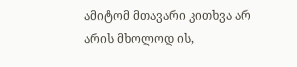ამიტომ მთავარი კითხვა არ არის მხოლოდ ის,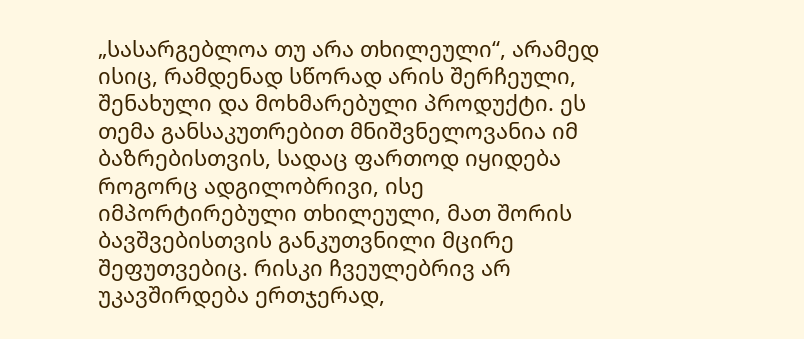„სასარგებლოა თუ არა თხილეული“, არამედ ისიც, რამდენად სწორად არის შერჩეული, შენახული და მოხმარებული პროდუქტი. ეს თემა განსაკუთრებით მნიშვნელოვანია იმ ბაზრებისთვის, სადაც ფართოდ იყიდება როგორც ადგილობრივი, ისე იმპორტირებული თხილეული, მათ შორის ბავშვებისთვის განკუთვნილი მცირე შეფუთვებიც. რისკი ჩვეულებრივ არ უკავშირდება ერთჯერად,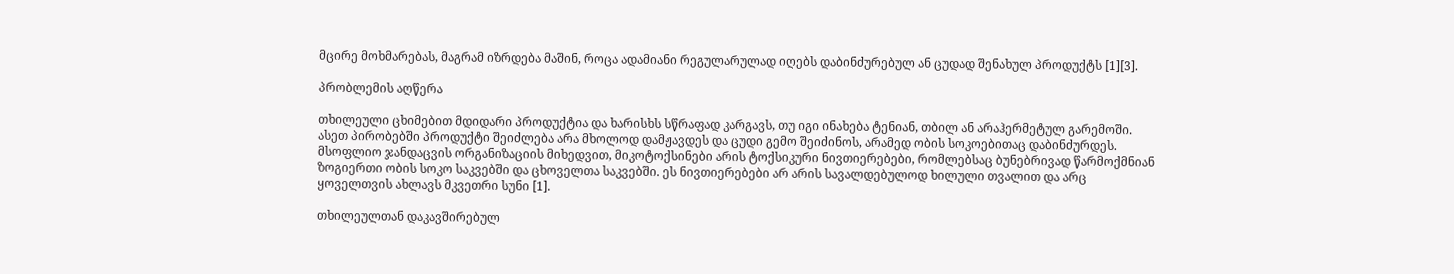მცირე მოხმარებას, მაგრამ იზრდება მაშინ, როცა ადამიანი რეგულარულად იღებს დაბინძურებულ ან ცუდად შენახულ პროდუქტს [1][3].

პრობლემის აღწერა

თხილეული ცხიმებით მდიდარი პროდუქტია და ხარისხს სწრაფად კარგავს, თუ იგი ინახება ტენიან, თბილ ან არაჰერმეტულ გარემოში. ასეთ პირობებში პროდუქტი შეიძლება არა მხოლოდ დამჟავდეს და ცუდი გემო შეიძინოს, არამედ ობის სოკოებითაც დაბინძურდეს. მსოფლიო ჯანდაცვის ორგანიზაციის მიხედვით, მიკოტოქსინები არის ტოქსიკური ნივთიერებები, რომლებსაც ბუნებრივად წარმოქმნიან ზოგიერთი ობის სოკო საკვებში და ცხოველთა საკვებში. ეს ნივთიერებები არ არის სავალდებულოდ ხილული თვალით და არც ყოველთვის ახლავს მკვეთრი სუნი [1].

თხილეულთან დაკავშირებულ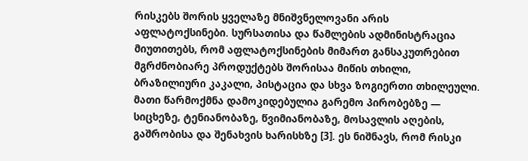რისკებს შორის ყველაზე მნიშვნელოვანი არის აფლატოქსინები. სურსათისა და წამლების ადმინისტრაცია მიუთითებს, რომ აფლატოქსინების მიმართ განსაკუთრებით მგრძნობიარე პროდუქტებს შორისაა მიწის თხილი, ბრაზილიური კაკალი, პისტაცია და სხვა ზოგიერთი თხილეული. მათი წარმოქმნა დამოკიდებულია გარემო პირობებზე — სიცხეზე, ტენიანობაზე, წვიმიანობაზე, მოსავლის აღების, გაშრობისა და შენახვის ხარისხზე [3]. ეს ნიშნავს, რომ რისკი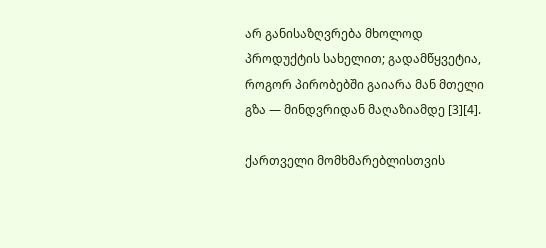არ განისაზღვრება მხოლოდ პროდუქტის სახელით; გადამწყვეტია, როგორ პირობებში გაიარა მან მთელი გზა — მინდვრიდან მაღაზიამდე [3][4].

ქართველი მომხმარებლისთვის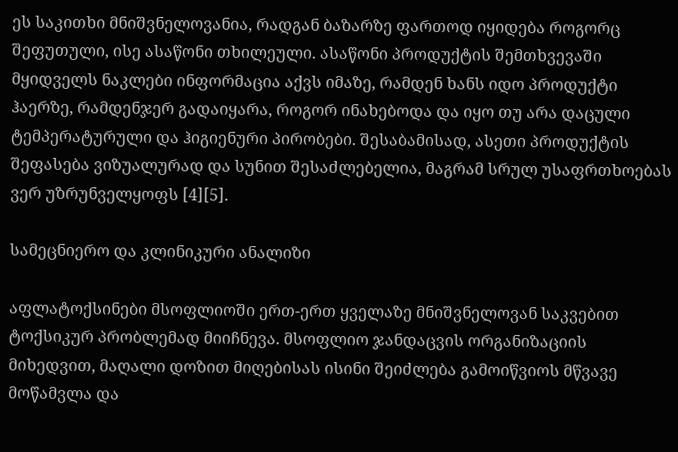ეს საკითხი მნიშვნელოვანია, რადგან ბაზარზე ფართოდ იყიდება როგორც შეფუთული, ისე ასაწონი თხილეული. ასაწონი პროდუქტის შემთხვევაში მყიდველს ნაკლები ინფორმაცია აქვს იმაზე, რამდენ ხანს იდო პროდუქტი ჰაერზე, რამდენჯერ გადაიყარა, როგორ ინახებოდა და იყო თუ არა დაცული ტემპერატურული და ჰიგიენური პირობები. შესაბამისად, ასეთი პროდუქტის შეფასება ვიზუალურად და სუნით შესაძლებელია, მაგრამ სრულ უსაფრთხოებას ვერ უზრუნველყოფს [4][5].

სამეცნიერო და კლინიკური ანალიზი

აფლატოქსინები მსოფლიოში ერთ-ერთ ყველაზე მნიშვნელოვან საკვებით ტოქსიკურ პრობლემად მიიჩნევა. მსოფლიო ჯანდაცვის ორგანიზაციის მიხედვით, მაღალი დოზით მიღებისას ისინი შეიძლება გამოიწვიოს მწვავე მოწამვლა და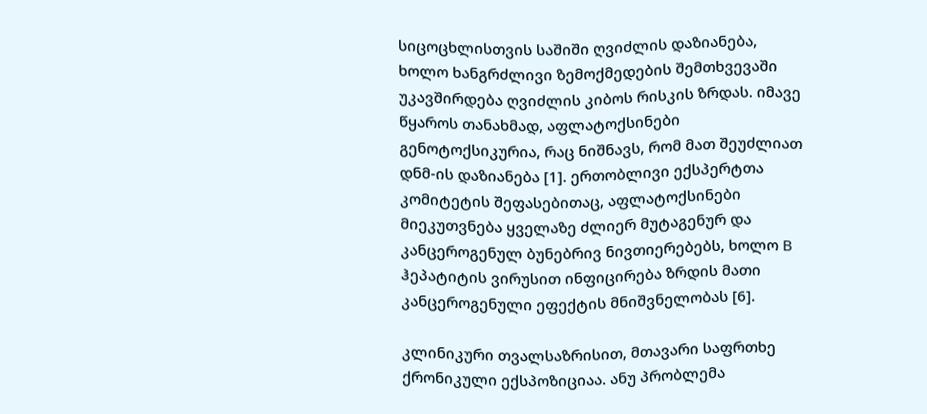სიცოცხლისთვის საშიში ღვიძლის დაზიანება, ხოლო ხანგრძლივი ზემოქმედების შემთხვევაში უკავშირდება ღვიძლის კიბოს რისკის ზრდას. იმავე წყაროს თანახმად, აფლატოქსინები გენოტოქსიკურია, რაც ნიშნავს, რომ მათ შეუძლიათ დნმ-ის დაზიანება [1]. ერთობლივი ექსპერტთა კომიტეტის შეფასებითაც, აფლატოქსინები მიეკუთვნება ყველაზე ძლიერ მუტაგენურ და კანცეროგენულ ბუნებრივ ნივთიერებებს, ხოლო B ჰეპატიტის ვირუსით ინფიცირება ზრდის მათი კანცეროგენული ეფექტის მნიშვნელობას [6].

კლინიკური თვალსაზრისით, მთავარი საფრთხე ქრონიკული ექსპოზიციაა. ანუ პრობლემა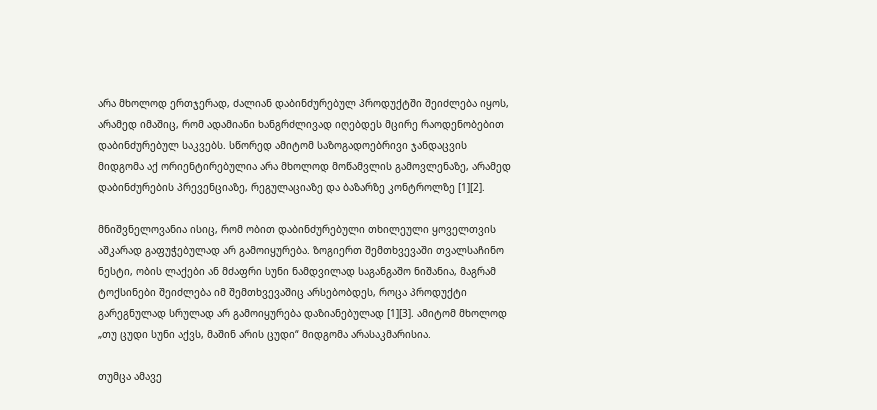არა მხოლოდ ერთჯერად, ძალიან დაბინძურებულ პროდუქტში შეიძლება იყოს, არამედ იმაშიც, რომ ადამიანი ხანგრძლივად იღებდეს მცირე რაოდენობებით დაბინძურებულ საკვებს. სწორედ ამიტომ საზოგადოებრივი ჯანდაცვის მიდგომა აქ ორიენტირებულია არა მხოლოდ მოწამვლის გამოვლენაზე, არამედ დაბინძურების პრევენციაზე, რეგულაციაზე და ბაზარზე კონტროლზე [1][2].

მნიშვნელოვანია ისიც, რომ ობით დაბინძურებული თხილეული ყოველთვის აშკარად გაფუჭებულად არ გამოიყურება. ზოგიერთ შემთხვევაში თვალსაჩინო ნესტი, ობის ლაქები ან მძაფრი სუნი ნამდვილად საგანგაშო ნიშანია, მაგრამ ტოქსინები შეიძლება იმ შემთხვევაშიც არსებობდეს, როცა პროდუქტი გარეგნულად სრულად არ გამოიყურება დაზიანებულად [1][3]. ამიტომ მხოლოდ „თუ ცუდი სუნი აქვს, მაშინ არის ცუდი“ მიდგომა არასაკმარისია.

თუმცა ამავე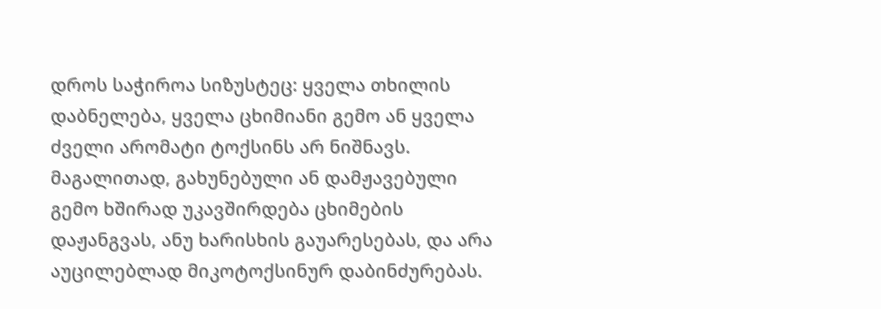დროს საჭიროა სიზუსტეც: ყველა თხილის დაბნელება, ყველა ცხიმიანი გემო ან ყველა ძველი არომატი ტოქსინს არ ნიშნავს. მაგალითად, გახუნებული ან დამჟავებული გემო ხშირად უკავშირდება ცხიმების დაჟანგვას, ანუ ხარისხის გაუარესებას, და არა აუცილებლად მიკოტოქსინურ დაბინძურებას.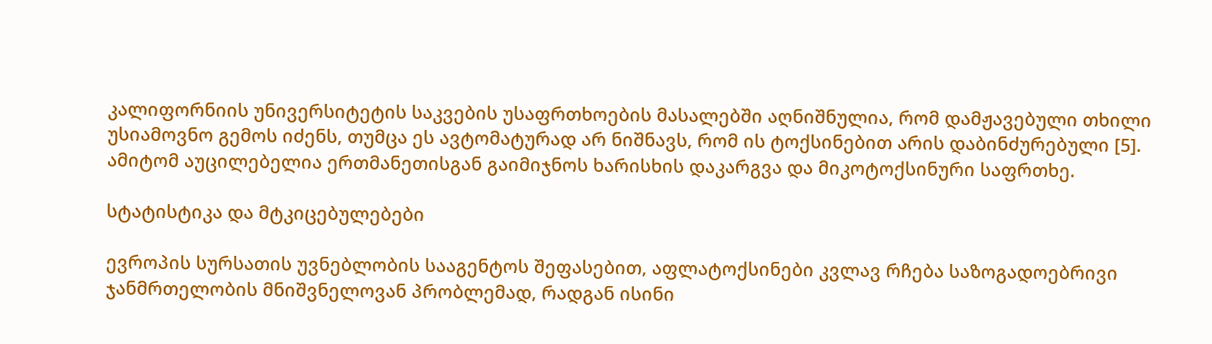კალიფორნიის უნივერსიტეტის საკვების უსაფრთხოების მასალებში აღნიშნულია, რომ დამჟავებული თხილი უსიამოვნო გემოს იძენს, თუმცა ეს ავტომატურად არ ნიშნავს, რომ ის ტოქსინებით არის დაბინძურებული [5]. ამიტომ აუცილებელია ერთმანეთისგან გაიმიჯნოს ხარისხის დაკარგვა და მიკოტოქსინური საფრთხე.

სტატისტიკა და მტკიცებულებები

ევროპის სურსათის უვნებლობის სააგენტოს შეფასებით, აფლატოქსინები კვლავ რჩება საზოგადოებრივი ჯანმრთელობის მნიშვნელოვან პრობლემად, რადგან ისინი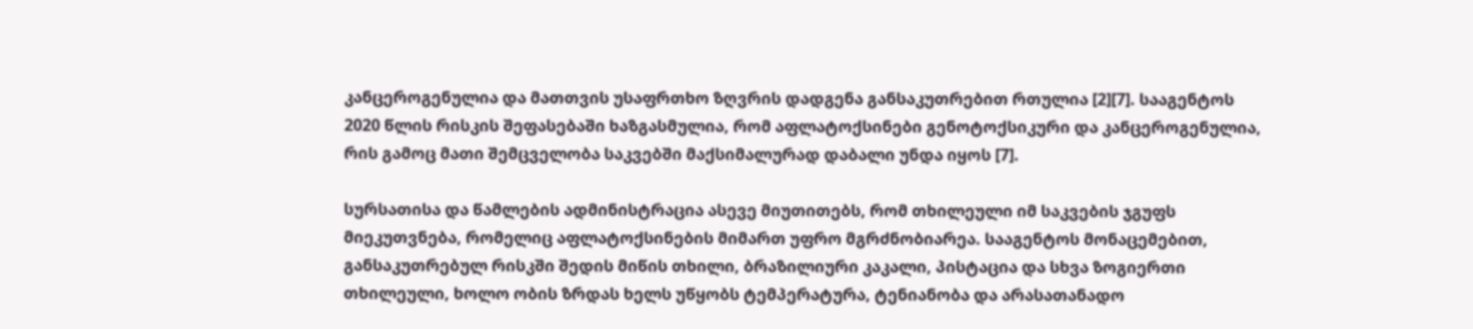კანცეროგენულია და მათთვის უსაფრთხო ზღვრის დადგენა განსაკუთრებით რთულია [2][7]. სააგენტოს 2020 წლის რისკის შეფასებაში ხაზგასმულია, რომ აფლატოქსინები გენოტოქსიკური და კანცეროგენულია, რის გამოც მათი შემცველობა საკვებში მაქსიმალურად დაბალი უნდა იყოს [7].

სურსათისა და წამლების ადმინისტრაცია ასევე მიუთითებს, რომ თხილეული იმ საკვების ჯგუფს მიეკუთვნება, რომელიც აფლატოქსინების მიმართ უფრო მგრძნობიარეა. სააგენტოს მონაცემებით, განსაკუთრებულ რისკში შედის მიწის თხილი, ბრაზილიური კაკალი, პისტაცია და სხვა ზოგიერთი თხილეული, ხოლო ობის ზრდას ხელს უწყობს ტემპერატურა, ტენიანობა და არასათანადო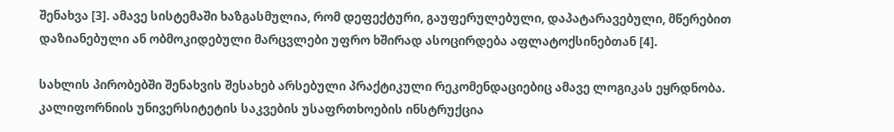შენახვა [3]. ამავე სისტემაში ხაზგასმულია, რომ დეფექტური, გაუფერულებული, დაპატარავებული, მწერებით დაზიანებული ან ობმოკიდებული მარცვლები უფრო ხშირად ასოცირდება აფლატოქსინებთან [4].

სახლის პირობებში შენახვის შესახებ არსებული პრაქტიკული რეკომენდაციებიც ამავე ლოგიკას ეყრდნობა. კალიფორნიის უნივერსიტეტის საკვების უსაფრთხოების ინსტრუქცია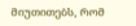მიუთითებს, რომ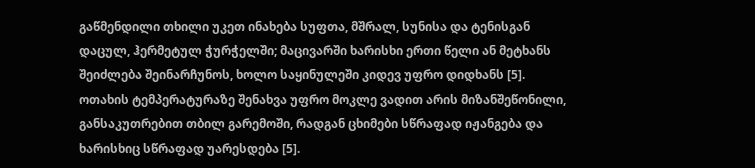გაწმენდილი თხილი უკეთ ინახება სუფთა, მშრალ, სუნისა და ტენისგან დაცულ, ჰერმეტულ ჭურჭელში; მაცივარში ხარისხი ერთი წელი ან მეტხანს შეიძლება შეინარჩუნოს, ხოლო საყინულეში კიდევ უფრო დიდხანს [5]. ოთახის ტემპერატურაზე შენახვა უფრო მოკლე ვადით არის მიზანშეწონილი, განსაკუთრებით თბილ გარემოში, რადგან ცხიმები სწრაფად იჟანგება და ხარისხიც სწრაფად უარესდება [5].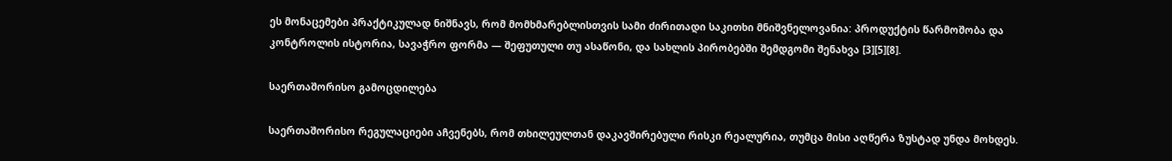ეს მონაცემები პრაქტიკულად ნიშნავს, რომ მომხმარებლისთვის სამი ძირითადი საკითხი მნიშვნელოვანია: პროდუქტის წარმოშობა და კონტროლის ისტორია, სავაჭრო ფორმა — შეფუთული თუ ასაწონი, და სახლის პირობებში შემდგომი შენახვა [3][5][8].

საერთაშორისო გამოცდილება

საერთაშორისო რეგულაციები აჩვენებს, რომ თხილეულთან დაკავშირებული რისკი რეალურია, თუმცა მისი აღწერა ზუსტად უნდა მოხდეს.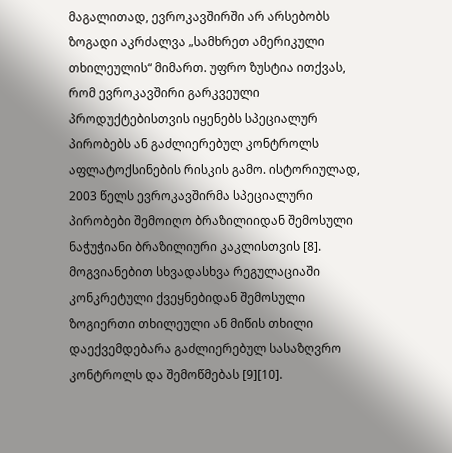მაგალითად, ევროკავშირში არ არსებობს ზოგადი აკრძალვა „სამხრეთ ამერიკული თხილეულის“ მიმართ. უფრო ზუსტია ითქვას, რომ ევროკავშირი გარკვეული პროდუქტებისთვის იყენებს სპეციალურ პირობებს ან გაძლიერებულ კონტროლს აფლატოქსინების რისკის გამო. ისტორიულად, 2003 წელს ევროკავშირმა სპეციალური პირობები შემოიღო ბრაზილიიდან შემოსული ნაჭუჭიანი ბრაზილიური კაკლისთვის [8]. მოგვიანებით სხვადასხვა რეგულაციაში კონკრეტული ქვეყნებიდან შემოსული ზოგიერთი თხილეული ან მიწის თხილი დაექვემდებარა გაძლიერებულ სასაზღვრო კონტროლს და შემოწმებას [9][10].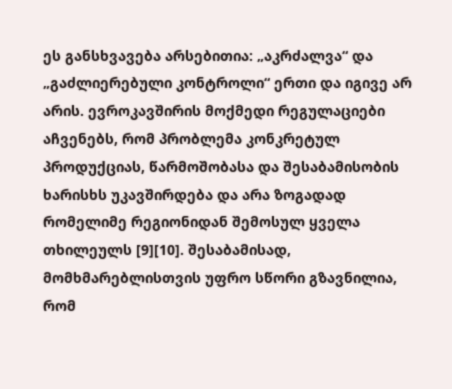ეს განსხვავება არსებითია: „აკრძალვა“ და „გაძლიერებული კონტროლი“ ერთი და იგივე არ არის. ევროკავშირის მოქმედი რეგულაციები აჩვენებს, რომ პრობლემა კონკრეტულ პროდუქციას, წარმოშობასა და შესაბამისობის ხარისხს უკავშირდება და არა ზოგადად რომელიმე რეგიონიდან შემოსულ ყველა თხილეულს [9][10]. შესაბამისად, მომხმარებლისთვის უფრო სწორი გზავნილია, რომ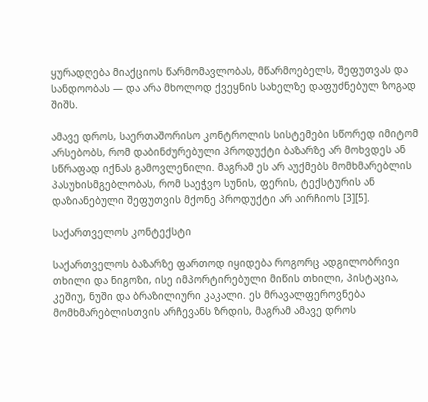ყურადღება მიაქციოს წარმომავლობას, მწარმოებელს, შეფუთვას და სანდოობას — და არა მხოლოდ ქვეყნის სახელზე დაფუძნებულ ზოგად შიშს.

ამავე დროს, საერთაშორისო კონტროლის სისტემები სწორედ იმიტომ არსებობს, რომ დაბინძურებული პროდუქტი ბაზარზე არ მოხვდეს ან სწრაფად იქნას გამოვლენილი. მაგრამ ეს არ აუქმებს მომხმარებლის პასუხისმგებლობას, რომ საეჭვო სუნის, ფერის, ტექსტურის ან დაზიანებული შეფუთვის მქონე პროდუქტი არ აირჩიოს [3][5].

საქართველოს კონტექსტი

საქართველოს ბაზარზე ფართოდ იყიდება როგორც ადგილობრივი თხილი და ნიგოზი, ისე იმპორტირებული მიწის თხილი, პისტაცია, კეშიუ, ნუში და ბრაზილიური კაკალი. ეს მრავალფეროვნება მომხმარებლისთვის არჩევანს ზრდის, მაგრამ ამავე დროს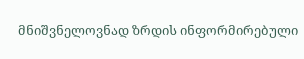მნიშვნელოვნად ზრდის ინფორმირებული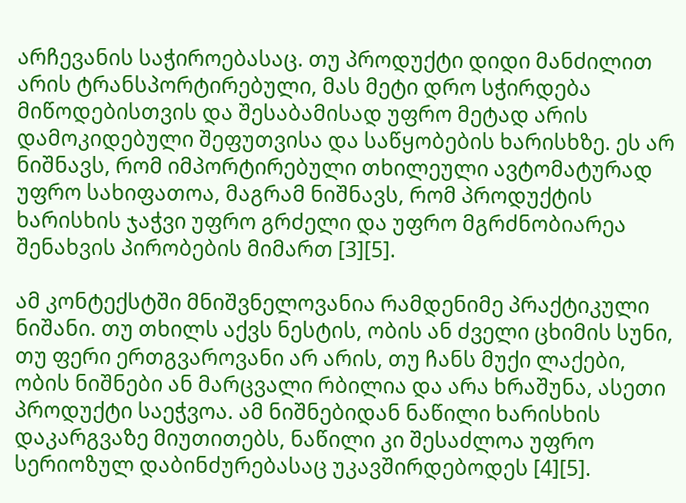არჩევანის საჭიროებასაც. თუ პროდუქტი დიდი მანძილით არის ტრანსპორტირებული, მას მეტი დრო სჭირდება მიწოდებისთვის და შესაბამისად უფრო მეტად არის დამოკიდებული შეფუთვისა და საწყობების ხარისხზე. ეს არ ნიშნავს, რომ იმპორტირებული თხილეული ავტომატურად უფრო სახიფათოა, მაგრამ ნიშნავს, რომ პროდუქტის ხარისხის ჯაჭვი უფრო გრძელი და უფრო მგრძნობიარეა შენახვის პირობების მიმართ [3][5].

ამ კონტექსტში მნიშვნელოვანია რამდენიმე პრაქტიკული ნიშანი. თუ თხილს აქვს ნესტის, ობის ან ძველი ცხიმის სუნი, თუ ფერი ერთგვაროვანი არ არის, თუ ჩანს მუქი ლაქები, ობის ნიშნები ან მარცვალი რბილია და არა ხრაშუნა, ასეთი პროდუქტი საეჭვოა. ამ ნიშნებიდან ნაწილი ხარისხის დაკარგვაზე მიუთითებს, ნაწილი კი შესაძლოა უფრო სერიოზულ დაბინძურებასაც უკავშირდებოდეს [4][5].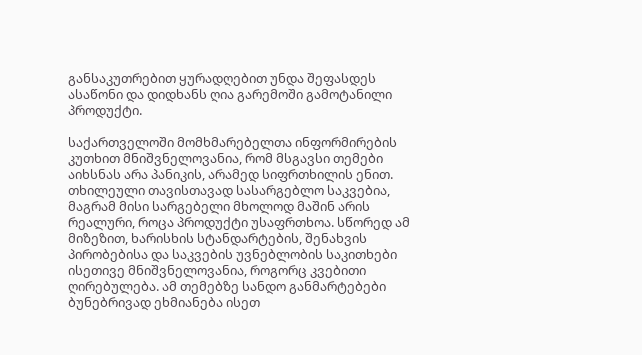განსაკუთრებით ყურადღებით უნდა შეფასდეს ასაწონი და დიდხანს ღია გარემოში გამოტანილი პროდუქტი.

საქართველოში მომხმარებელთა ინფორმირების კუთხით მნიშვნელოვანია, რომ მსგავსი თემები აიხსნას არა პანიკის, არამედ სიფრთხილის ენით. თხილეული თავისთავად სასარგებლო საკვებია, მაგრამ მისი სარგებელი მხოლოდ მაშინ არის რეალური, როცა პროდუქტი უსაფრთხოა. სწორედ ამ მიზეზით, ხარისხის სტანდარტების, შენახვის პირობებისა და საკვების უვნებლობის საკითხები ისეთივე მნიშვნელოვანია, როგორც კვებითი ღირებულება. ამ თემებზე სანდო განმარტებები ბუნებრივად ეხმიანება ისეთ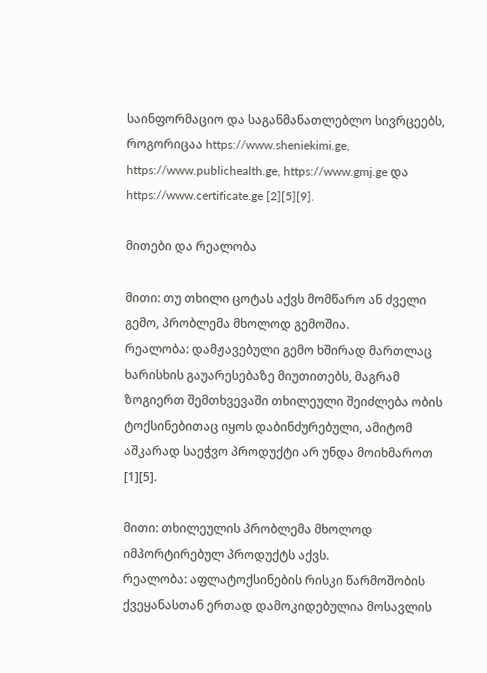საინფორმაციო და საგანმანათლებლო სივრცეებს, როგორიცაა https://www.sheniekimi.ge, https://www.publichealth.ge, https://www.gmj.ge და https://www.certificate.ge [2][5][9].

მითები და რეალობა

მითი: თუ თხილი ცოტას აქვს მომწარო ან ძველი გემო, პრობლემა მხოლოდ გემოშია.
რეალობა: დამჟავებული გემო ხშირად მართლაც ხარისხის გაუარესებაზე მიუთითებს, მაგრამ ზოგიერთ შემთხვევაში თხილეული შეიძლება ობის ტოქსინებითაც იყოს დაბინძურებული, ამიტომ აშკარად საეჭვო პროდუქტი არ უნდა მოიხმაროთ [1][5].

მითი: თხილეულის პრობლემა მხოლოდ იმპორტირებულ პროდუქტს აქვს.
რეალობა: აფლატოქსინების რისკი წარმოშობის ქვეყანასთან ერთად დამოკიდებულია მოსავლის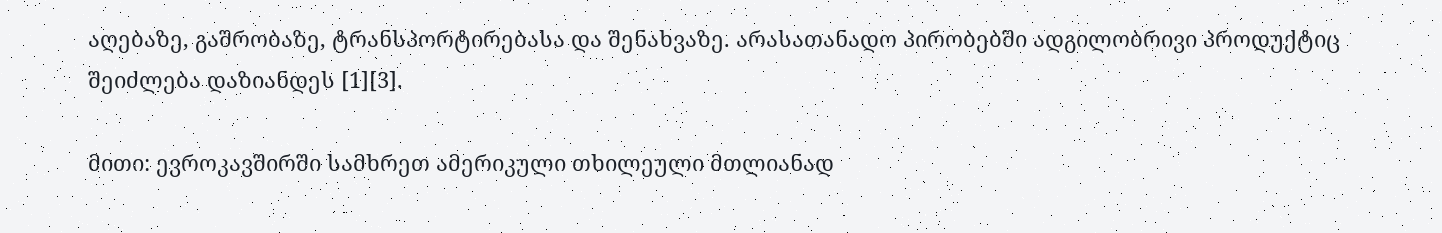აღებაზე, გაშრობაზე, ტრანსპორტირებასა და შენახვაზე. არასათანადო პირობებში ადგილობრივი პროდუქტიც შეიძლება დაზიანდეს [1][3].

მითი: ევროკავშირში სამხრეთ ამერიკული თხილეული მთლიანად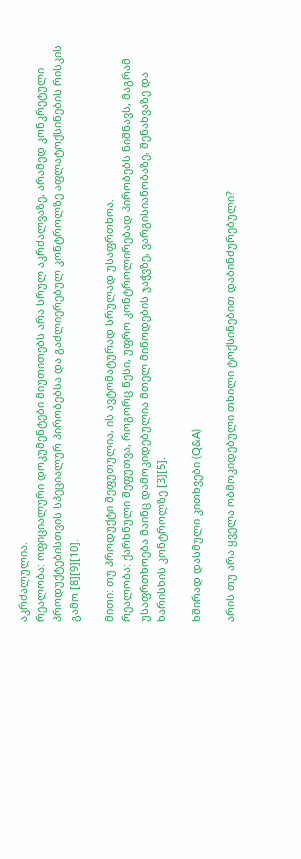აკრძალულია.
რეალობა: ოფიციალური დოკუმენტები მიუთითებს არა სრულ აკრძალვაზე, არამედ კონკრეტული პროდუქტებისთვის სპეციალურ პირობებსა და გაძლიერებულ კონტროლზე აფლატოქსინების რისკის გამო [8][9][10].

მითი: თუ პროდუქტი შეფუთულია, ის ავტომატურად სრულად უსაფრთხოა.
რეალობა: ქარხნული შეფუთვა, როგორც წესი, უფრო კონტროლირებად პირობებს ნიშნავს, მაგრამ უსაფრთხოება მაინც დამოკიდებულია მთელ მიწოდების ჯაჭვზე, ვარგისიანობაზე, შენახვაზე და ხარისხის კონტროლზე [3][5].

ხშირად დასმული კითხვები (Q&A)

არის თუ არა ყველა ობმოკიდებული თხილი ტოქსინებით დაბინძურებული?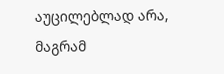აუცილებლად არა, მაგრამ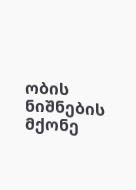ობის ნიშნების მქონე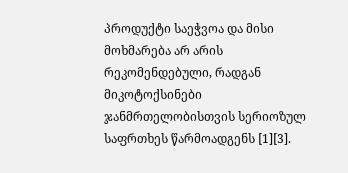პროდუქტი საეჭვოა და მისი მოხმარება არ არის რეკომენდებული, რადგან მიკოტოქსინები ჯანმრთელობისთვის სერიოზულ საფრთხეს წარმოადგენს [1][3].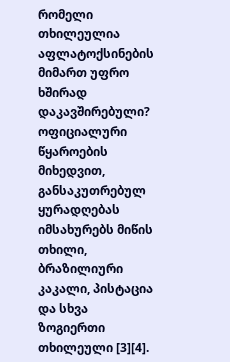რომელი თხილეულია აფლატოქსინების მიმართ უფრო ხშირად დაკავშირებული?
ოფიციალური წყაროების მიხედვით, განსაკუთრებულ ყურადღებას იმსახურებს მიწის თხილი, ბრაზილიური კაკალი, პისტაცია და სხვა ზოგიერთი თხილეული [3][4].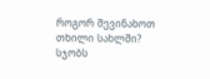როგორ შევინახოთ თხილი სახლში?
სჯობს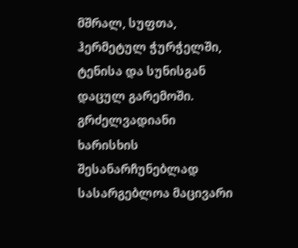მშრალ, სუფთა, ჰერმეტულ ჭურჭელში, ტენისა და სუნისგან დაცულ გარემოში. გრძელვადიანი ხარისხის შესანარჩუნებლად სასარგებლოა მაცივარი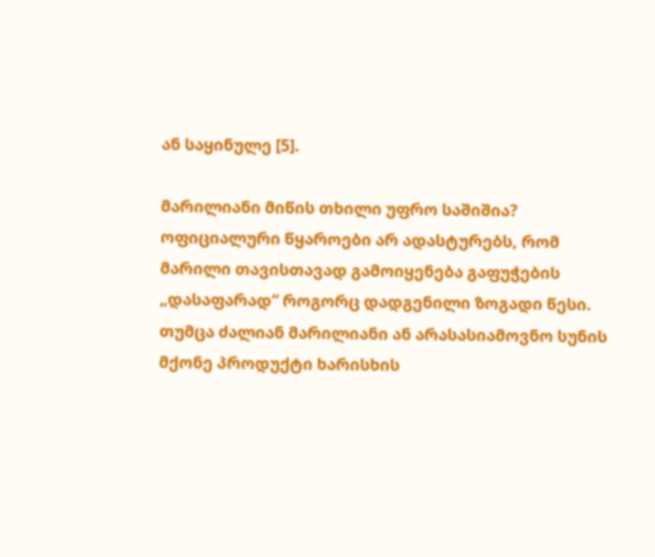ან საყინულე [5].

მარილიანი მიწის თხილი უფრო საშიშია?
ოფიციალური წყაროები არ ადასტურებს, რომ მარილი თავისთავად გამოიყენება გაფუჭების „დასაფარად“ როგორც დადგენილი ზოგადი წესი. თუმცა ძალიან მარილიანი ან არასასიამოვნო სუნის მქონე პროდუქტი ხარისხის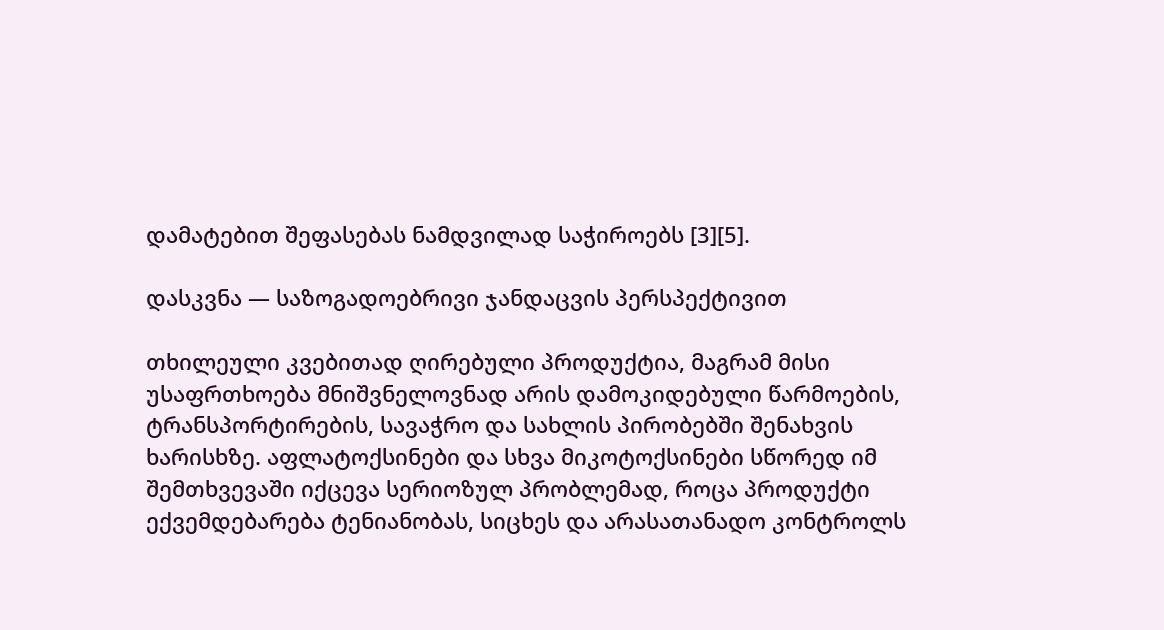დამატებით შეფასებას ნამდვილად საჭიროებს [3][5].

დასკვნა — საზოგადოებრივი ჯანდაცვის პერსპექტივით

თხილეული კვებითად ღირებული პროდუქტია, მაგრამ მისი უსაფრთხოება მნიშვნელოვნად არის დამოკიდებული წარმოების, ტრანსპორტირების, სავაჭრო და სახლის პირობებში შენახვის ხარისხზე. აფლატოქსინები და სხვა მიკოტოქსინები სწორედ იმ შემთხვევაში იქცევა სერიოზულ პრობლემად, როცა პროდუქტი ექვემდებარება ტენიანობას, სიცხეს და არასათანადო კონტროლს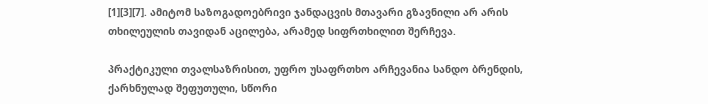[1][3][7]. ამიტომ საზოგადოებრივი ჯანდაცვის მთავარი გზავნილი არ არის თხილეულის თავიდან აცილება, არამედ სიფრთხილით შერჩევა.

პრაქტიკული თვალსაზრისით, უფრო უსაფრთხო არჩევანია სანდო ბრენდის, ქარხნულად შეფუთული, სწორი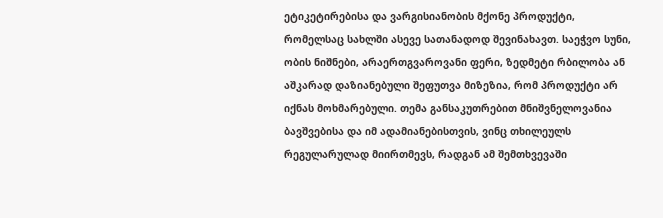ეტიკეტირებისა და ვარგისიანობის მქონე პროდუქტი, რომელსაც სახლში ასევე სათანადოდ შევინახავთ. საეჭვო სუნი, ობის ნიშნები, არაერთგვაროვანი ფერი, ზედმეტი რბილობა ან აშკარად დაზიანებული შეფუთვა მიზეზია, რომ პროდუქტი არ იქნას მოხმარებული. თემა განსაკუთრებით მნიშვნელოვანია ბავშვებისა და იმ ადამიანებისთვის, ვინც თხილეულს რეგულარულად მიირთმევს, რადგან ამ შემთხვევაში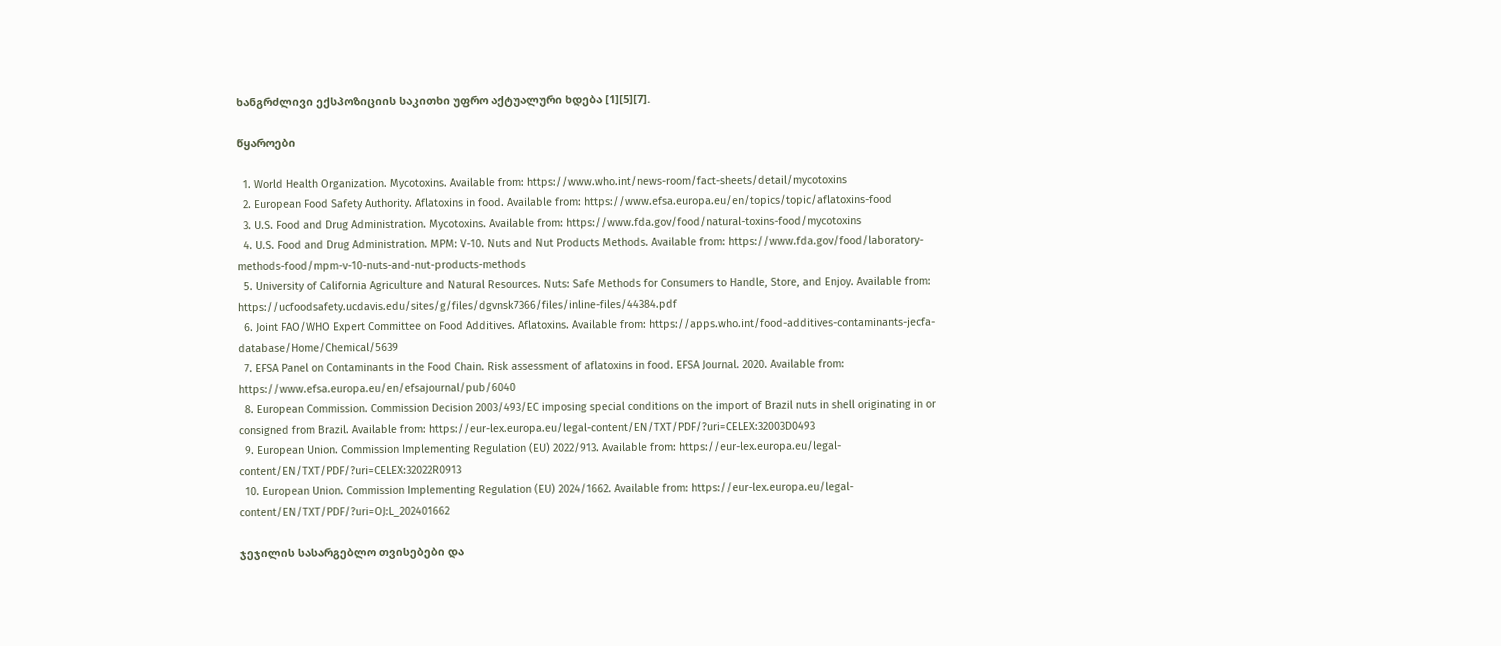ხანგრძლივი ექსპოზიციის საკითხი უფრო აქტუალური ხდება [1][5][7].

წყაროები

  1. World Health Organization. Mycotoxins. Available from: https://www.who.int/news-room/fact-sheets/detail/mycotoxins
  2. European Food Safety Authority. Aflatoxins in food. Available from: https://www.efsa.europa.eu/en/topics/topic/aflatoxins-food
  3. U.S. Food and Drug Administration. Mycotoxins. Available from: https://www.fda.gov/food/natural-toxins-food/mycotoxins
  4. U.S. Food and Drug Administration. MPM: V-10. Nuts and Nut Products Methods. Available from: https://www.fda.gov/food/laboratory-methods-food/mpm-v-10-nuts-and-nut-products-methods
  5. University of California Agriculture and Natural Resources. Nuts: Safe Methods for Consumers to Handle, Store, and Enjoy. Available from: https://ucfoodsafety.ucdavis.edu/sites/g/files/dgvnsk7366/files/inline-files/44384.pdf
  6. Joint FAO/WHO Expert Committee on Food Additives. Aflatoxins. Available from: https://apps.who.int/food-additives-contaminants-jecfa-database/Home/Chemical/5639
  7. EFSA Panel on Contaminants in the Food Chain. Risk assessment of aflatoxins in food. EFSA Journal. 2020. Available from: https://www.efsa.europa.eu/en/efsajournal/pub/6040
  8. European Commission. Commission Decision 2003/493/EC imposing special conditions on the import of Brazil nuts in shell originating in or consigned from Brazil. Available from: https://eur-lex.europa.eu/legal-content/EN/TXT/PDF/?uri=CELEX:32003D0493
  9. European Union. Commission Implementing Regulation (EU) 2022/913. Available from: https://eur-lex.europa.eu/legal-content/EN/TXT/PDF/?uri=CELEX:32022R0913
  10. European Union. Commission Implementing Regulation (EU) 2024/1662. Available from: https://eur-lex.europa.eu/legal-content/EN/TXT/PDF/?uri=OJ:L_202401662

ჯეჯილის სასარგებლო თვისებები და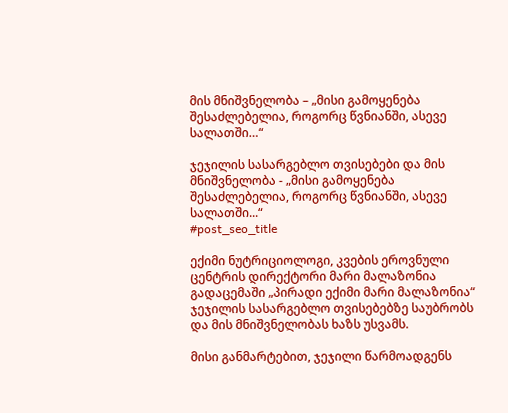მის მნიშვნელობა – „მისი გამოყენება შესაძლებელია, როგორც წვნიანში, ასევე სალათში…“

ჯეჯილის სასარგებლო თვისებები და მის მნიშვნელობა - „მისი გამოყენება შესაძლებელია, როგორც წვნიანში, ასევე სალათში...“
#post_seo_title

ექიმი ნუტრიციოლოგი, კვების ეროვნული ცენტრის დირექტორი მარი მალაზონია გადაცემაში „პირადი ექიმი მარი მალაზონია“ ჯეჯილის სასარგებლო თვისებებზე საუბრობს და მის მნიშვნელობას ხაზს უსვამს.

მისი განმარტებით, ჯეჯილი წარმოადგენს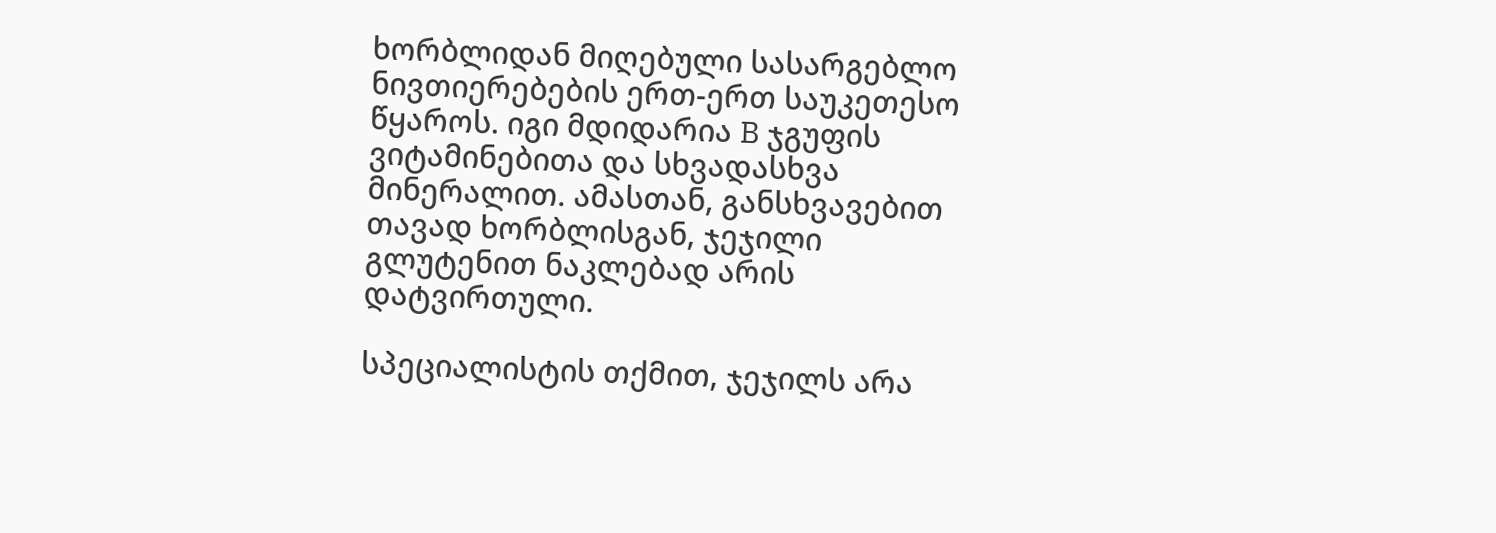ხორბლიდან მიღებული სასარგებლო ნივთიერებების ერთ-ერთ საუკეთესო წყაროს. იგი მდიდარია B ჯგუფის ვიტამინებითა და სხვადასხვა მინერალით. ამასთან, განსხვავებით თავად ხორბლისგან, ჯეჯილი გლუტენით ნაკლებად არის დატვირთული.

სპეციალისტის თქმით, ჯეჯილს არა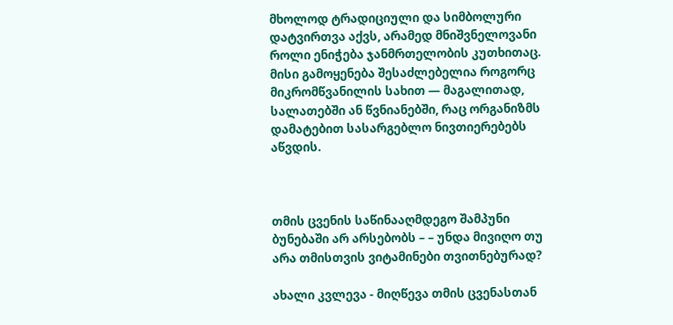მხოლოდ ტრადიციული და სიმბოლური დატვირთვა აქვს, არამედ მნიშვნელოვანი როლი ენიჭება ჯანმრთელობის კუთხითაც. მისი გამოყენება შესაძლებელია როგორც მიკრომწვანილის სახით — მაგალითად, სალათებში ან წვნიანებში, რაც ორგანიზმს დამატებით სასარგებლო ნივთიერებებს აწვდის.



თმის ცვენის საწინააღმდეგო შამპუნი ბუნებაში არ არსებობს – – უნდა მივიღო თუ არა თმისთვის ვიტამინები თვითნებურად?

ახალი კვლევა - მიღწევა თმის ცვენასთან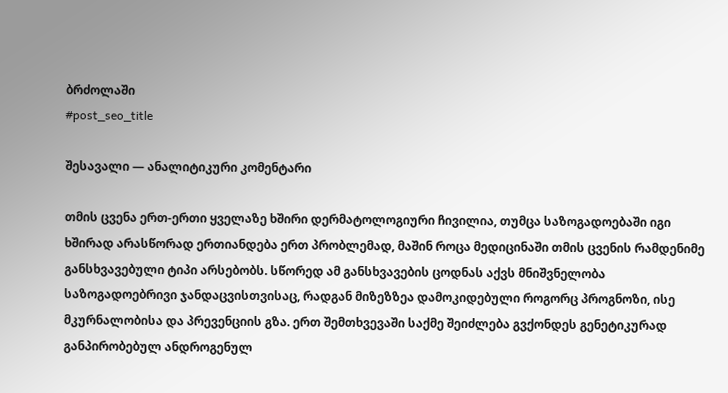ბრძოლაში
#post_seo_title

შესავალი — ანალიტიკური კომენტარი

თმის ცვენა ერთ-ერთი ყველაზე ხშირი დერმატოლოგიური ჩივილია, თუმცა საზოგადოებაში იგი ხშირად არასწორად ერთიანდება ერთ პრობლემად, მაშინ როცა მედიცინაში თმის ცვენის რამდენიმე განსხვავებული ტიპი არსებობს. სწორედ ამ განსხვავების ცოდნას აქვს მნიშვნელობა საზოგადოებრივი ჯანდაცვისთვისაც, რადგან მიზეზზეა დამოკიდებული როგორც პროგნოზი, ისე მკურნალობისა და პრევენციის გზა. ერთ შემთხვევაში საქმე შეიძლება გვქონდეს გენეტიკურად განპირობებულ ანდროგენულ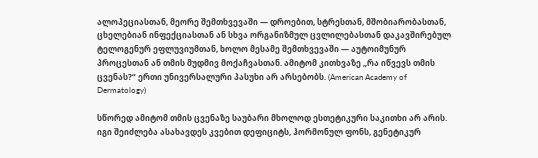ალოპეციასთან, მეორე შემთხვევაში — დროებით, სტრესთან, მშობიარობასთან, ცხელებიან ინფექციასთან ან სხვა ორგანიზმულ ცვლილებასთან დაკავშირებულ ტელოგენურ ეფლუვიუმთან, ხოლო მესამე შემთხვევაში — აუტოიმუნურ პროცესთან ან თმის მუდმივ მოქაჩვასთან. ამიტომ კითხვაზე „რა იწვევს თმის ცვენას?“ ერთი უნივერსალური პასუხი არ არსებობს. (American Academy of Dermatology)

სწორედ ამიტომ თმის ცვენაზე საუბარი მხოლოდ ესთეტიკური საკითხი არ არის. იგი შეიძლება ასახავდეს კვებით დეფიციტს, ჰორმონულ ფონს, გენეტიკურ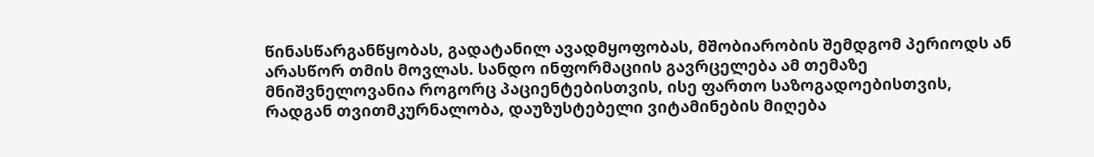წინასწარგანწყობას, გადატანილ ავადმყოფობას, მშობიარობის შემდგომ პერიოდს ან არასწორ თმის მოვლას. სანდო ინფორმაციის გავრცელება ამ თემაზე მნიშვნელოვანია როგორც პაციენტებისთვის, ისე ფართო საზოგადოებისთვის, რადგან თვითმკურნალობა, დაუზუსტებელი ვიტამინების მიღება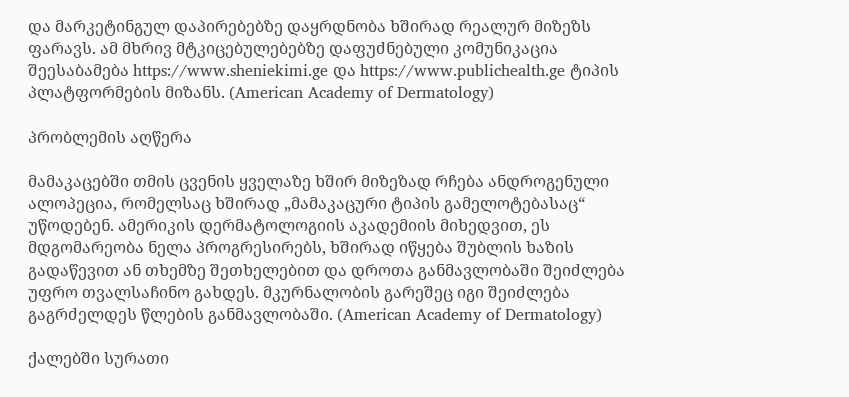და მარკეტინგულ დაპირებებზე დაყრდნობა ხშირად რეალურ მიზეზს ფარავს. ამ მხრივ მტკიცებულებებზე დაფუძნებული კომუნიკაცია შეესაბამება https://www.sheniekimi.ge და https://www.publichealth.ge ტიპის პლატფორმების მიზანს. (American Academy of Dermatology)

პრობლემის აღწერა

მამაკაცებში თმის ცვენის ყველაზე ხშირ მიზეზად რჩება ანდროგენული ალოპეცია, რომელსაც ხშირად „მამაკაცური ტიპის გამელოტებასაც“ უწოდებენ. ამერიკის დერმატოლოგიის აკადემიის მიხედვით, ეს მდგომარეობა ნელა პროგრესირებს, ხშირად იწყება შუბლის ხაზის გადაწევით ან თხემზე შეთხელებით და დროთა განმავლობაში შეიძლება უფრო თვალსაჩინო გახდეს. მკურნალობის გარეშეც იგი შეიძლება გაგრძელდეს წლების განმავლობაში. (American Academy of Dermatology)

ქალებში სურათი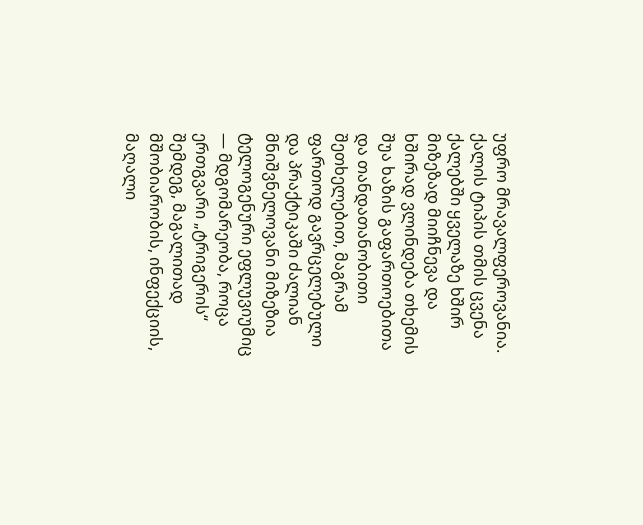უფრო მრავალფეროვანია. ქალის ტიპის თმის ცვენა ქალებში ყველაზე ხშირ მიზეზად მიიჩნევა და ხშირად ვლინდება თხემის შუა ხაზის გაფართოებითა და თანდათანობითი შეთხელებით, მაგრამ ფართოდ გავრცელებული და პრაქტიკაში ძალიან მნიშვნელოვანი მიზეზია ტელოგენური ეფლუვიუმიც — მდგომარეობა, როცა ერთგვარი „ტრიგერის“ შემდეგ, მაგალითად მშობიარობის, ინფექციის, მაღალი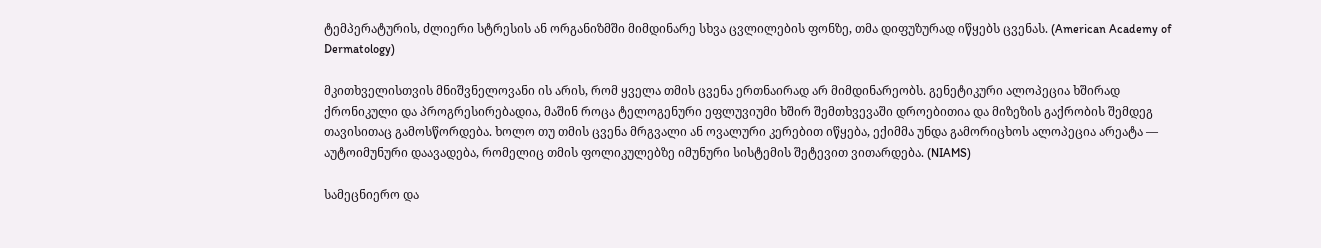ტემპერატურის, ძლიერი სტრესის ან ორგანიზმში მიმდინარე სხვა ცვლილების ფონზე, თმა დიფუზურად იწყებს ცვენას. (American Academy of Dermatology)

მკითხველისთვის მნიშვნელოვანი ის არის, რომ ყველა თმის ცვენა ერთნაირად არ მიმდინარეობს. გენეტიკური ალოპეცია ხშირად ქრონიკული და პროგრესირებადია, მაშინ როცა ტელოგენური ეფლუვიუმი ხშირ შემთხვევაში დროებითია და მიზეზის გაქრობის შემდეგ თავისითაც გამოსწორდება. ხოლო თუ თმის ცვენა მრგვალი ან ოვალური კერებით იწყება, ექიმმა უნდა გამორიცხოს ალოპეცია არეატა — აუტოიმუნური დაავადება, რომელიც თმის ფოლიკულებზე იმუნური სისტემის შეტევით ვითარდება. (NIAMS)

სამეცნიერო და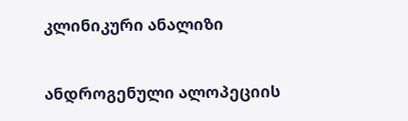კლინიკური ანალიზი

ანდროგენული ალოპეციის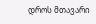დროს მთავარი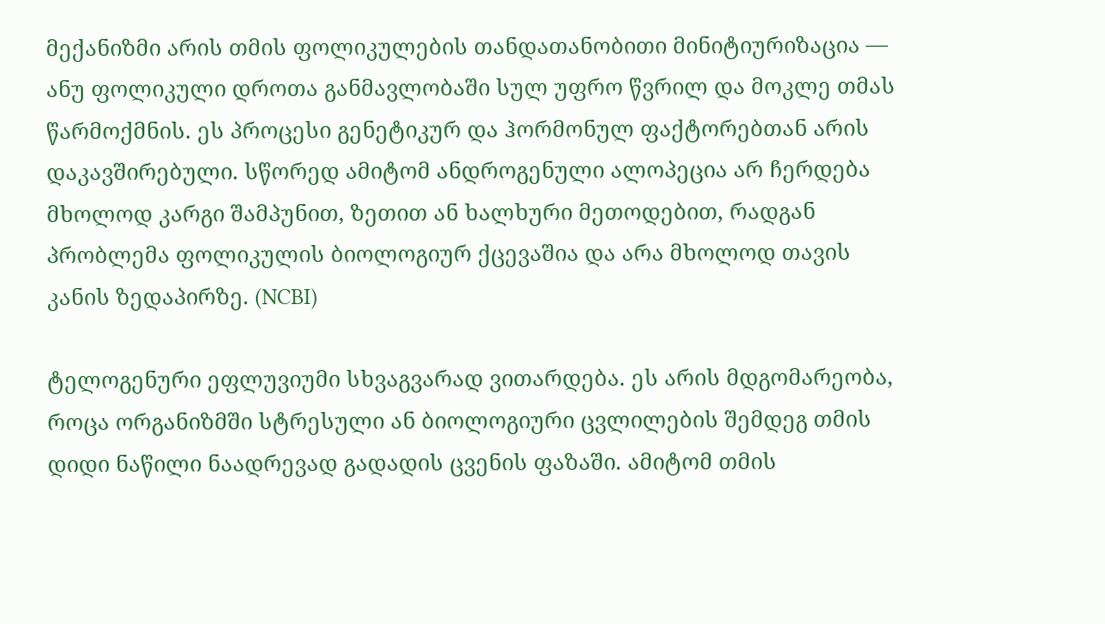მექანიზმი არის თმის ფოლიკულების თანდათანობითი მინიტიურიზაცია — ანუ ფოლიკული დროთა განმავლობაში სულ უფრო წვრილ და მოკლე თმას წარმოქმნის. ეს პროცესი გენეტიკურ და ჰორმონულ ფაქტორებთან არის დაკავშირებული. სწორედ ამიტომ ანდროგენული ალოპეცია არ ჩერდება მხოლოდ კარგი შამპუნით, ზეთით ან ხალხური მეთოდებით, რადგან პრობლემა ფოლიკულის ბიოლოგიურ ქცევაშია და არა მხოლოდ თავის კანის ზედაპირზე. (NCBI)

ტელოგენური ეფლუვიუმი სხვაგვარად ვითარდება. ეს არის მდგომარეობა, როცა ორგანიზმში სტრესული ან ბიოლოგიური ცვლილების შემდეგ თმის დიდი ნაწილი ნაადრევად გადადის ცვენის ფაზაში. ამიტომ თმის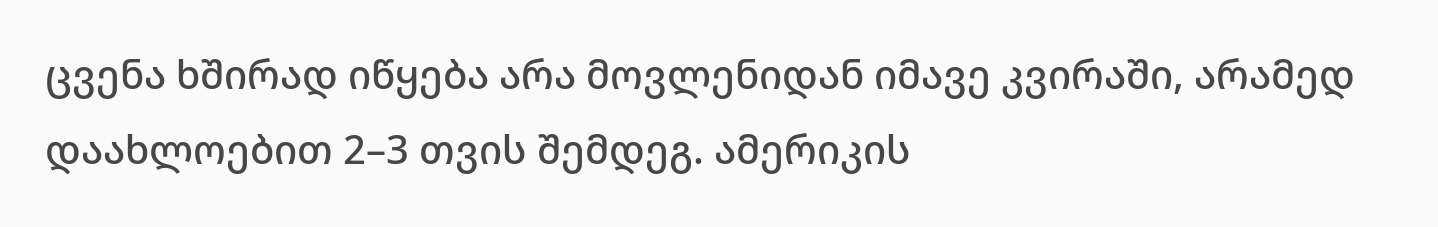ცვენა ხშირად იწყება არა მოვლენიდან იმავე კვირაში, არამედ დაახლოებით 2–3 თვის შემდეგ. ამერიკის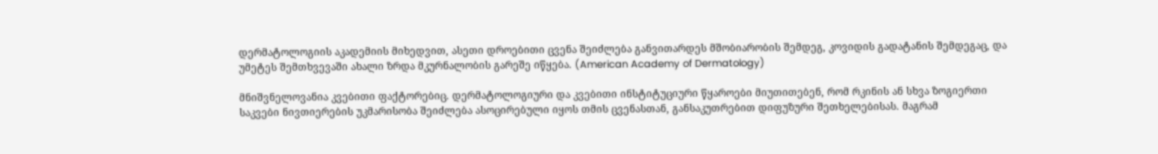დერმატოლოგიის აკადემიის მიხედვით, ასეთი დროებითი ცვენა შეიძლება განვითარდეს მშობიარობის შემდეგ, კოვიდის გადატანის შემდეგაც, და უმეტეს შემთხვევაში ახალი ზრდა მკურნალობის გარეშე იწყება. (American Academy of Dermatology)

მნიშვნელოვანია კვებითი ფაქტორებიც. დერმატოლოგიური და კვებითი ინსტიტუციური წყაროები მიუთითებენ, რომ რკინის ან სხვა ზოგიერთი საკვები ნივთიერების უკმარისობა შეიძლება ასოცირებული იყოს თმის ცვენასთან, განსაკუთრებით დიფუზური შეთხელებისას. მაგრამ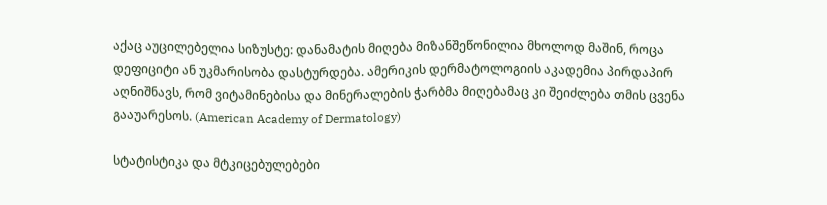აქაც აუცილებელია სიზუსტე: დანამატის მიღება მიზანშეწონილია მხოლოდ მაშინ, როცა დეფიციტი ან უკმარისობა დასტურდება. ამერიკის დერმატოლოგიის აკადემია პირდაპირ აღნიშნავს, რომ ვიტამინებისა და მინერალების ჭარბმა მიღებამაც კი შეიძლება თმის ცვენა გააუარესოს. (American Academy of Dermatology)

სტატისტიკა და მტკიცებულებები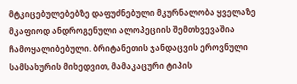მტკიცებულებებზე დაფუძნებული მკურნალობა ყველაზე მკაფიოდ ანდროგენული ალოპეციის შემთხვევაშია ჩამოყალიბებული. ბრიტანეთის ჯანდაცვის ეროვნული სამსახურის მიხედვით, მამაკაცური ტიპის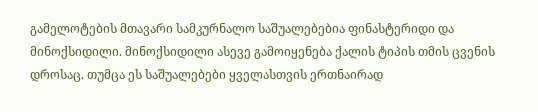გამელოტების მთავარი სამკურნალო საშუალებებია ფინასტერიდი და მინოქსიდილი. მინოქსიდილი ასევე გამოიყენება ქალის ტიპის თმის ცვენის დროსაც. თუმცა ეს საშუალებები ყველასთვის ერთნაირად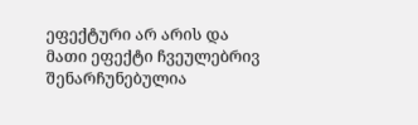ეფექტური არ არის და მათი ეფექტი ჩვეულებრივ შენარჩუნებულია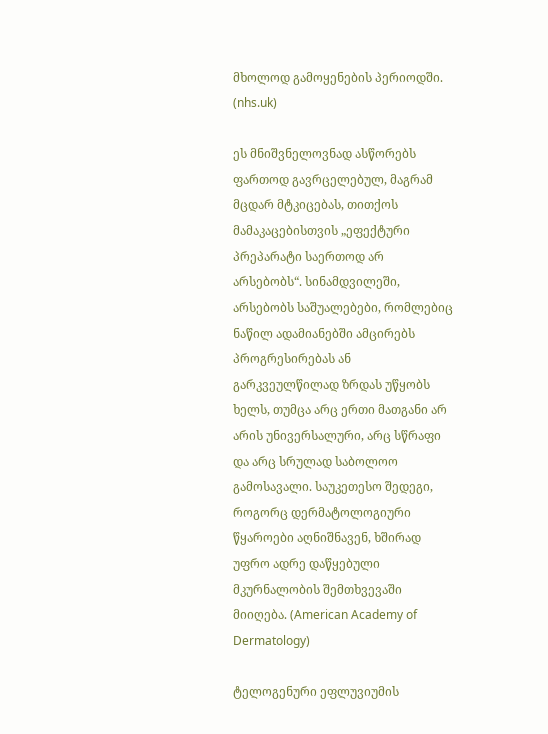მხოლოდ გამოყენების პერიოდში. (nhs.uk)

ეს მნიშვნელოვნად ასწორებს ფართოდ გავრცელებულ, მაგრამ მცდარ მტკიცებას, თითქოს მამაკაცებისთვის „ეფექტური პრეპარატი საერთოდ არ არსებობს“. სინამდვილეში, არსებობს საშუალებები, რომლებიც ნაწილ ადამიანებში ამცირებს პროგრესირებას ან გარკვეულწილად ზრდას უწყობს ხელს, თუმცა არც ერთი მათგანი არ არის უნივერსალური, არც სწრაფი და არც სრულად საბოლოო გამოსავალი. საუკეთესო შედეგი, როგორც დერმატოლოგიური წყაროები აღნიშნავენ, ხშირად უფრო ადრე დაწყებული მკურნალობის შემთხვევაში მიიღება. (American Academy of Dermatology)

ტელოგენური ეფლუვიუმის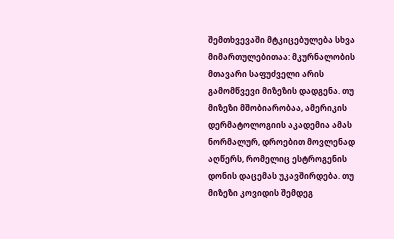შემთხვევაში მტკიცებულება სხვა მიმართულებითაა: მკურნალობის მთავარი საფუძველი არის გამომწვევი მიზეზის დადგენა. თუ მიზეზი მშობიარობაა, ამერიკის დერმატოლოგიის აკადემია ამას ნორმალურ, დროებით მოვლენად აღწერს, რომელიც ესტროგენის დონის დაცემას უკავშირდება. თუ მიზეზი კოვიდის შემდეგ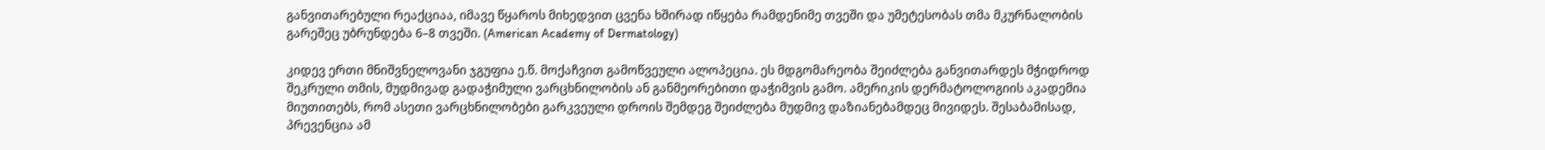განვითარებული რეაქციაა, იმავე წყაროს მიხედვით ცვენა ხშირად იწყება რამდენიმე თვეში და უმეტესობას თმა მკურნალობის გარეშეც უბრუნდება 6–8 თვეში. (American Academy of Dermatology)

კიდევ ერთი მნიშვნელოვანი ჯგუფია ე.წ. მოქაჩვით გამოწვეული ალოპეცია. ეს მდგომარეობა შეიძლება განვითარდეს მჭიდროდ შეკრული თმის, მუდმივად გადაჭიმული ვარცხნილობის ან განმეორებითი დაჭიმვის გამო. ამერიკის დერმატოლოგიის აკადემია მიუთითებს, რომ ასეთი ვარცხნილობები გარკვეული დროის შემდეგ შეიძლება მუდმივ დაზიანებამდეც მივიდეს. შესაბამისად, პრევენცია ამ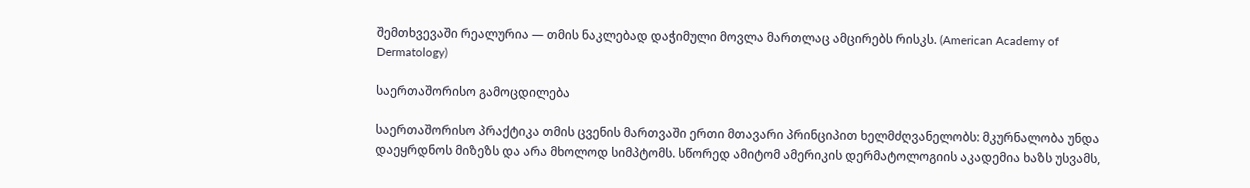შემთხვევაში რეალურია — თმის ნაკლებად დაჭიმული მოვლა მართლაც ამცირებს რისკს. (American Academy of Dermatology)

საერთაშორისო გამოცდილება

საერთაშორისო პრაქტიკა თმის ცვენის მართვაში ერთი მთავარი პრინციპით ხელმძღვანელობს: მკურნალობა უნდა დაეყრდნოს მიზეზს და არა მხოლოდ სიმპტომს. სწორედ ამიტომ ამერიკის დერმატოლოგიის აკადემია ხაზს უსვამს,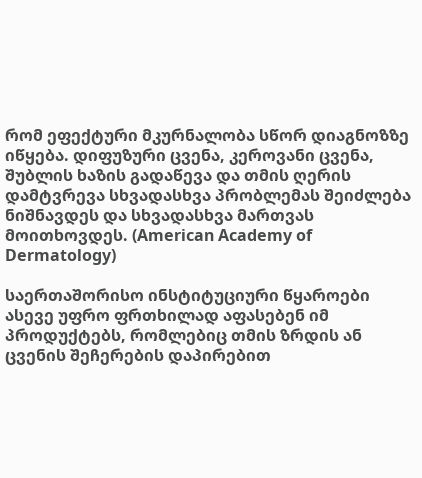რომ ეფექტური მკურნალობა სწორ დიაგნოზზე იწყება. დიფუზური ცვენა, კეროვანი ცვენა, შუბლის ხაზის გადაწევა და თმის ღერის დამტვრევა სხვადასხვა პრობლემას შეიძლება ნიშნავდეს და სხვადასხვა მართვას მოითხოვდეს. (American Academy of Dermatology)

საერთაშორისო ინსტიტუციური წყაროები ასევე უფრო ფრთხილად აფასებენ იმ პროდუქტებს, რომლებიც თმის ზრდის ან ცვენის შეჩერების დაპირებით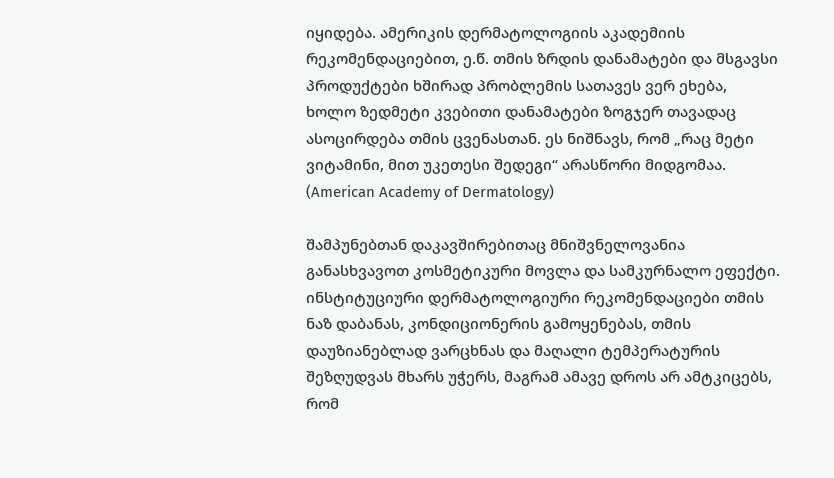იყიდება. ამერიკის დერმატოლოგიის აკადემიის რეკომენდაციებით, ე.წ. თმის ზრდის დანამატები და მსგავსი პროდუქტები ხშირად პრობლემის სათავეს ვერ ეხება, ხოლო ზედმეტი კვებითი დანამატები ზოგჯერ თავადაც ასოცირდება თმის ცვენასთან. ეს ნიშნავს, რომ „რაც მეტი ვიტამინი, მით უკეთესი შედეგი“ არასწორი მიდგომაა. (American Academy of Dermatology)

შამპუნებთან დაკავშირებითაც მნიშვნელოვანია განასხვავოთ კოსმეტიკური მოვლა და სამკურნალო ეფექტი. ინსტიტუციური დერმატოლოგიური რეკომენდაციები თმის ნაზ დაბანას, კონდიციონერის გამოყენებას, თმის დაუზიანებლად ვარცხნას და მაღალი ტემპერატურის შეზღუდვას მხარს უჭერს, მაგრამ ამავე დროს არ ამტკიცებს, რომ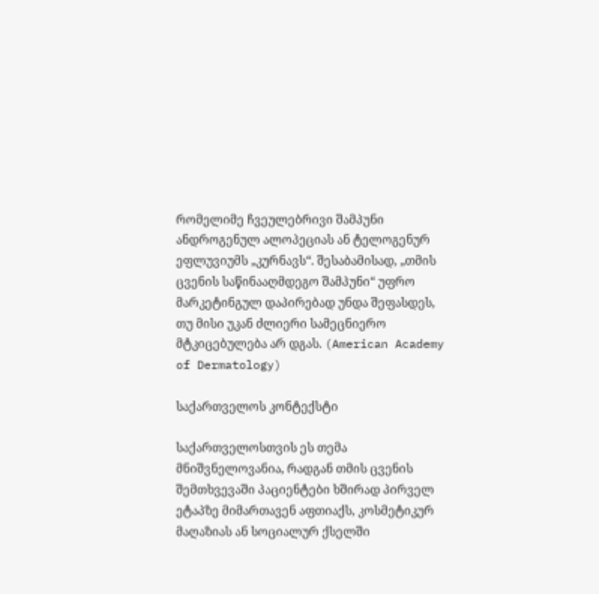რომელიმე ჩვეულებრივი შამპუნი ანდროგენულ ალოპეციას ან ტელოგენურ ეფლუვიუმს „კურნავს“. შესაბამისად, „თმის ცვენის საწინააღმდეგო შამპუნი“ უფრო მარკეტინგულ დაპირებად უნდა შეფასდეს, თუ მისი უკან ძლიერი სამეცნიერო მტკიცებულება არ დგას. (American Academy of Dermatology)

საქართველოს კონტექსტი

საქართველოსთვის ეს თემა მნიშვნელოვანია, რადგან თმის ცვენის შემთხვევაში პაციენტები ხშირად პირველ ეტაპზე მიმართავენ აფთიაქს, კოსმეტიკურ მაღაზიას ან სოციალურ ქსელში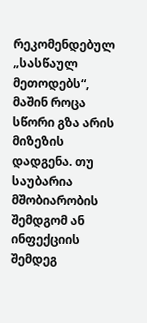რეკომენდებულ „სასწაულ მეთოდებს“, მაშინ როცა სწორი გზა არის მიზეზის დადგენა. თუ საუბარია მშობიარობის შემდგომ ან ინფექციის შემდეგ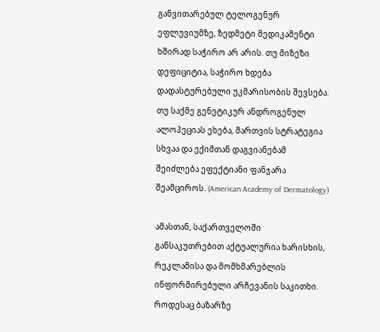განვითარებულ ტელოგენურ ეფლუვიუმზე, ზედმეტი მედიკამენტი ხშირად საჭირო არ არის. თუ მიზეზი დეფიციტია, საჭირო ხდება დადასტურებული უკმარისობის შევსება. თუ საქმე გენეტიკურ ანდროგენულ ალოპეციას ეხება, მართვის სტრატეგია სხვაა და ექიმთან დაგვიანებამ შეიძლება ეფექტიანი ფანჯარა შეამციროს. (American Academy of Dermatology)

ამასთან, საქართველოში განსაკუთრებით აქტუალურია ხარისხის, რეკლამისა და მომხმარებლის ინფორმირებული არჩევანის საკითხი. როდესაც ბაზარზე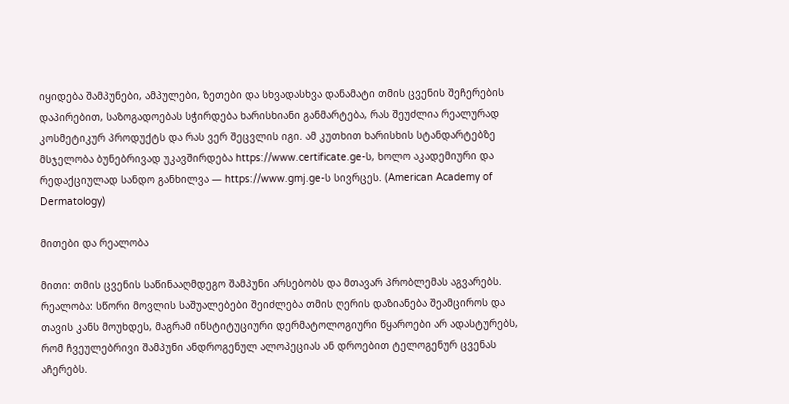იყიდება შამპუნები, ამპულები, ზეთები და სხვადასხვა დანამატი თმის ცვენის შეჩერების დაპირებით, საზოგადოებას სჭირდება ხარისხიანი განმარტება, რას შეუძლია რეალურად კოსმეტიკურ პროდუქტს და რას ვერ შეცვლის იგი. ამ კუთხით ხარისხის სტანდარტებზე მსჯელობა ბუნებრივად უკავშირდება https://www.certificate.ge-ს, ხოლო აკადემიური და რედაქციულად სანდო განხილვა — https://www.gmj.ge-ს სივრცეს. (American Academy of Dermatology)

მითები და რეალობა

მითი: თმის ცვენის საწინააღმდეგო შამპუნი არსებობს და მთავარ პრობლემას აგვარებს.
რეალობა: სწორი მოვლის საშუალებები შეიძლება თმის ღერის დაზიანება შეამციროს და თავის კანს მოუხდეს, მაგრამ ინსტიტუციური დერმატოლოგიური წყაროები არ ადასტურებს, რომ ჩვეულებრივი შამპუნი ანდროგენულ ალოპეციას ან დროებით ტელოგენურ ცვენას აჩერებს.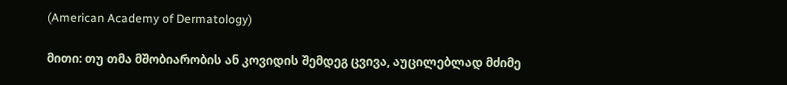(American Academy of Dermatology)

მითი: თუ თმა მშობიარობის ან კოვიდის შემდეგ ცვივა, აუცილებლად მძიმე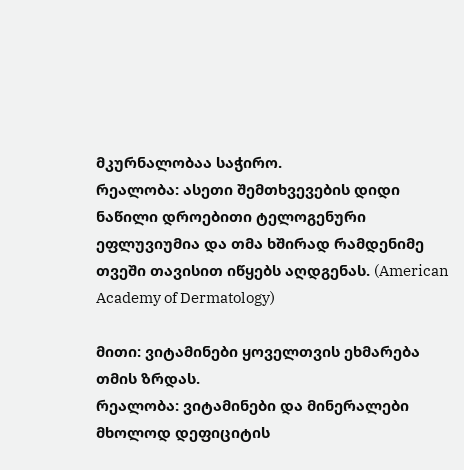მკურნალობაა საჭირო.
რეალობა: ასეთი შემთხვევების დიდი ნაწილი დროებითი ტელოგენური ეფლუვიუმია და თმა ხშირად რამდენიმე თვეში თავისით იწყებს აღდგენას. (American Academy of Dermatology)

მითი: ვიტამინები ყოველთვის ეხმარება თმის ზრდას.
რეალობა: ვიტამინები და მინერალები მხოლოდ დეფიციტის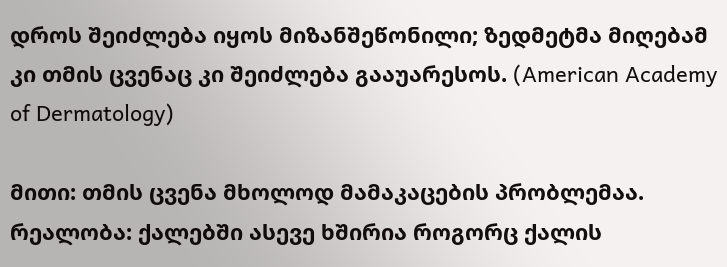დროს შეიძლება იყოს მიზანშეწონილი; ზედმეტმა მიღებამ კი თმის ცვენაც კი შეიძლება გააუარესოს. (American Academy of Dermatology)

მითი: თმის ცვენა მხოლოდ მამაკაცების პრობლემაა.
რეალობა: ქალებში ასევე ხშირია როგორც ქალის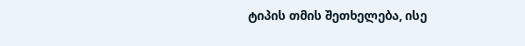ტიპის თმის შეთხელება, ისე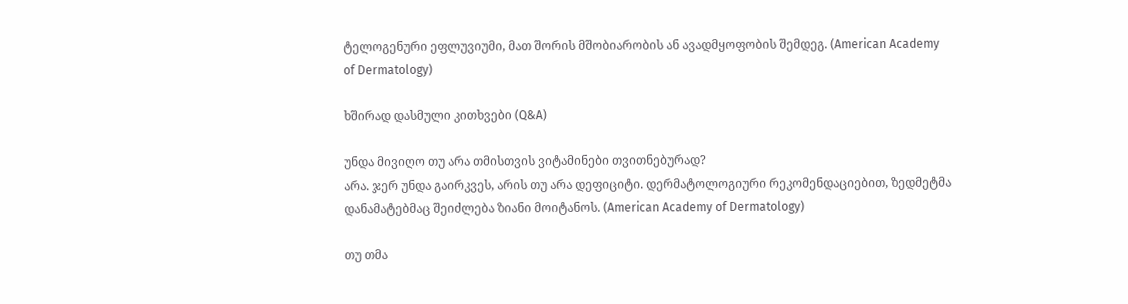ტელოგენური ეფლუვიუმი, მათ შორის მშობიარობის ან ავადმყოფობის შემდეგ. (American Academy of Dermatology)

ხშირად დასმული კითხვები (Q&A)

უნდა მივიღო თუ არა თმისთვის ვიტამინები თვითნებურად?
არა. ჯერ უნდა გაირკვეს, არის თუ არა დეფიციტი. დერმატოლოგიური რეკომენდაციებით, ზედმეტმა დანამატებმაც შეიძლება ზიანი მოიტანოს. (American Academy of Dermatology)

თუ თმა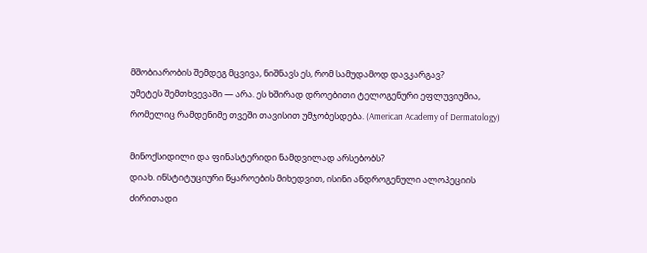მშობიარობის შემდეგ მცვივა, ნიშნავს ეს, რომ სამუდამოდ დავკარგავ?
უმეტეს შემთხვევაში — არა. ეს ხშირად დროებითი ტელოგენური ეფლუვიუმია, რომელიც რამდენიმე თვეში თავისით უმჯობესდება. (American Academy of Dermatology)

მინოქსიდილი და ფინასტერიდი ნამდვილად არსებობს?
დიახ. ინსტიტუციური წყაროების მიხედვით, ისინი ანდროგენული ალოპეციის ძირითადი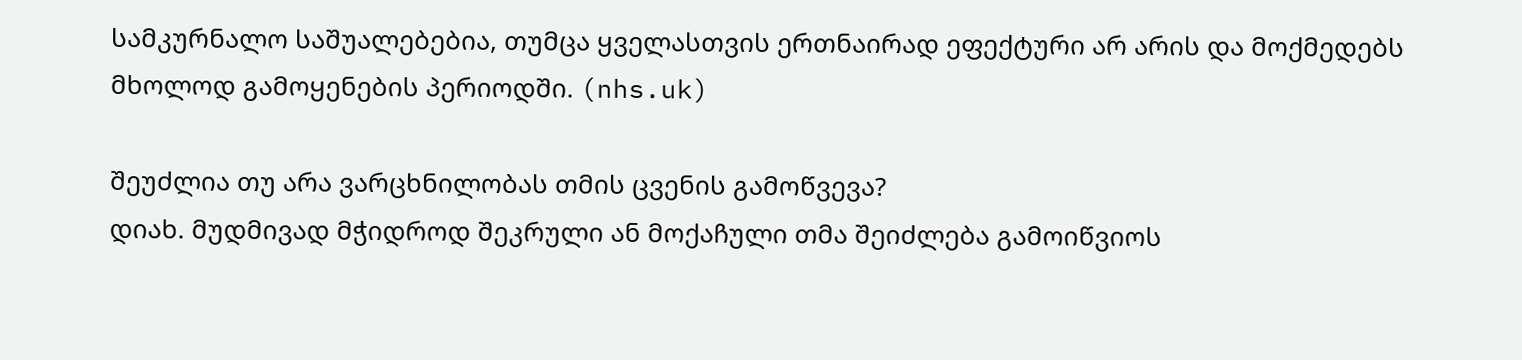სამკურნალო საშუალებებია, თუმცა ყველასთვის ერთნაირად ეფექტური არ არის და მოქმედებს მხოლოდ გამოყენების პერიოდში. (nhs.uk)

შეუძლია თუ არა ვარცხნილობას თმის ცვენის გამოწვევა?
დიახ. მუდმივად მჭიდროდ შეკრული ან მოქაჩული თმა შეიძლება გამოიწვიოს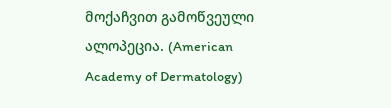მოქაჩვით გამოწვეული ალოპეცია. (American Academy of Dermatology)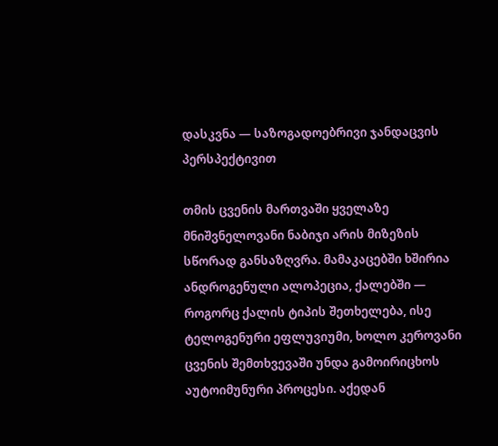დასკვნა — საზოგადოებრივი ჯანდაცვის პერსპექტივით

თმის ცვენის მართვაში ყველაზე მნიშვნელოვანი ნაბიჯი არის მიზეზის სწორად განსაზღვრა. მამაკაცებში ხშირია ანდროგენული ალოპეცია, ქალებში — როგორც ქალის ტიპის შეთხელება, ისე ტელოგენური ეფლუვიუმი, ხოლო კეროვანი ცვენის შემთხვევაში უნდა გამოირიცხოს აუტოიმუნური პროცესი. აქედან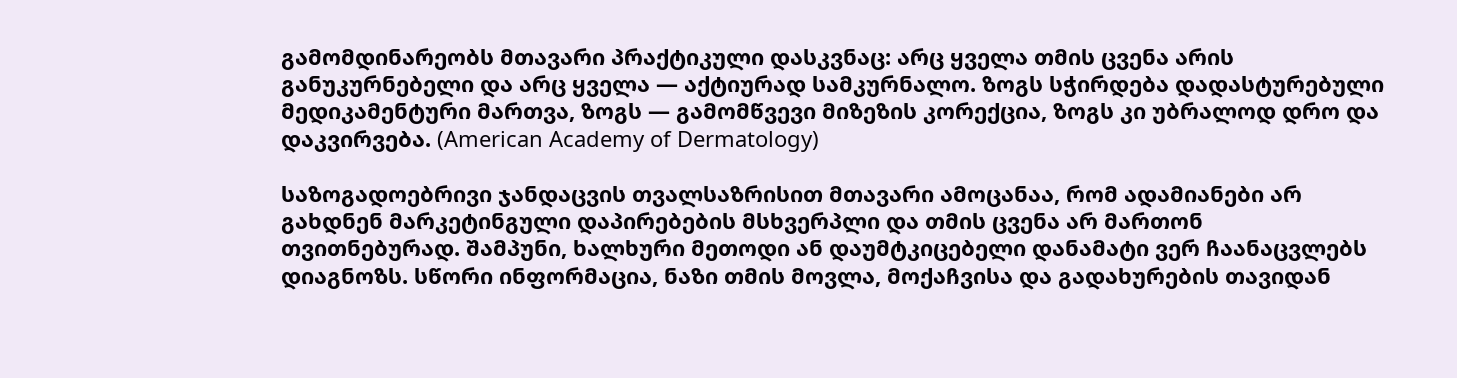გამომდინარეობს მთავარი პრაქტიკული დასკვნაც: არც ყველა თმის ცვენა არის განუკურნებელი და არც ყველა — აქტიურად სამკურნალო. ზოგს სჭირდება დადასტურებული მედიკამენტური მართვა, ზოგს — გამომწვევი მიზეზის კორექცია, ზოგს კი უბრალოდ დრო და დაკვირვება. (American Academy of Dermatology)

საზოგადოებრივი ჯანდაცვის თვალსაზრისით მთავარი ამოცანაა, რომ ადამიანები არ გახდნენ მარკეტინგული დაპირებების მსხვერპლი და თმის ცვენა არ მართონ თვითნებურად. შამპუნი, ხალხური მეთოდი ან დაუმტკიცებელი დანამატი ვერ ჩაანაცვლებს დიაგნოზს. სწორი ინფორმაცია, ნაზი თმის მოვლა, მოქაჩვისა და გადახურების თავიდან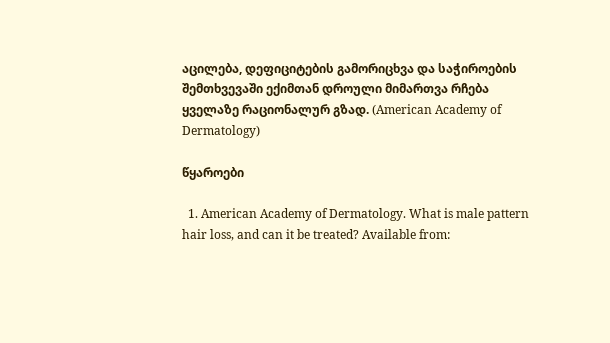აცილება, დეფიციტების გამორიცხვა და საჭიროების შემთხვევაში ექიმთან დროული მიმართვა რჩება ყველაზე რაციონალურ გზად. (American Academy of Dermatology)

წყაროები

  1. American Academy of Dermatology. What is male pattern hair loss, and can it be treated? Available from: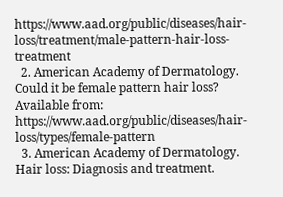https://www.aad.org/public/diseases/hair-loss/treatment/male-pattern-hair-loss-treatment
  2. American Academy of Dermatology. Could it be female pattern hair loss? Available from: https://www.aad.org/public/diseases/hair-loss/types/female-pattern
  3. American Academy of Dermatology. Hair loss: Diagnosis and treatment.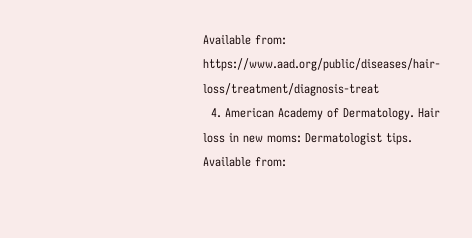Available from: https://www.aad.org/public/diseases/hair-loss/treatment/diagnosis-treat
  4. American Academy of Dermatology. Hair loss in new moms: Dermatologist tips. Available from: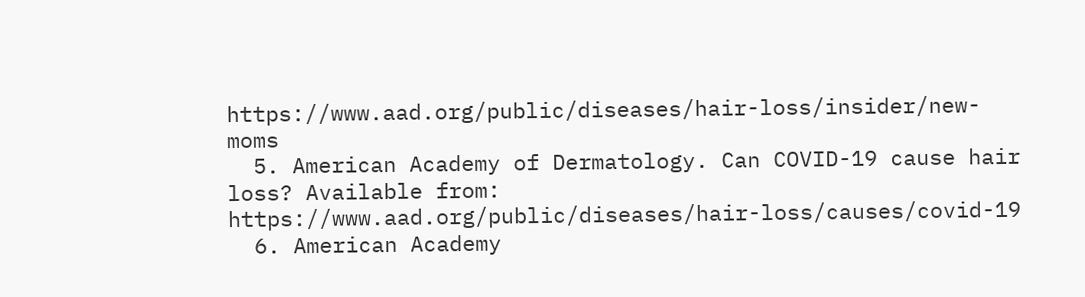https://www.aad.org/public/diseases/hair-loss/insider/new-moms
  5. American Academy of Dermatology. Can COVID-19 cause hair loss? Available from: https://www.aad.org/public/diseases/hair-loss/causes/covid-19
  6. American Academy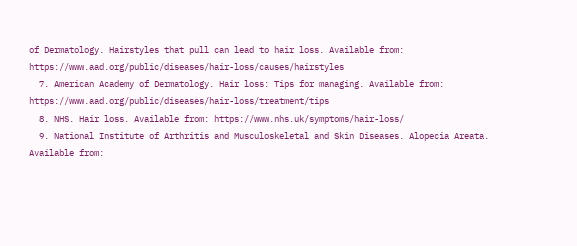of Dermatology. Hairstyles that pull can lead to hair loss. Available from: https://www.aad.org/public/diseases/hair-loss/causes/hairstyles
  7. American Academy of Dermatology. Hair loss: Tips for managing. Available from: https://www.aad.org/public/diseases/hair-loss/treatment/tips
  8. NHS. Hair loss. Available from: https://www.nhs.uk/symptoms/hair-loss/
  9. National Institute of Arthritis and Musculoskeletal and Skin Diseases. Alopecia Areata. Available from: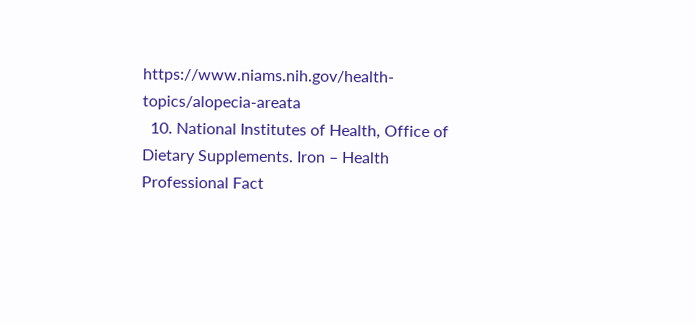https://www.niams.nih.gov/health-topics/alopecia-areata
  10. National Institutes of Health, Office of Dietary Supplements. Iron – Health Professional Fact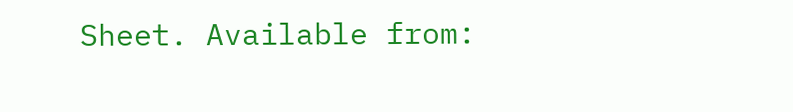Sheet. Available from: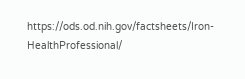https://ods.od.nih.gov/factsheets/Iron-HealthProfessional/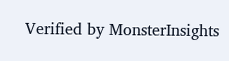Verified by MonsterInsights